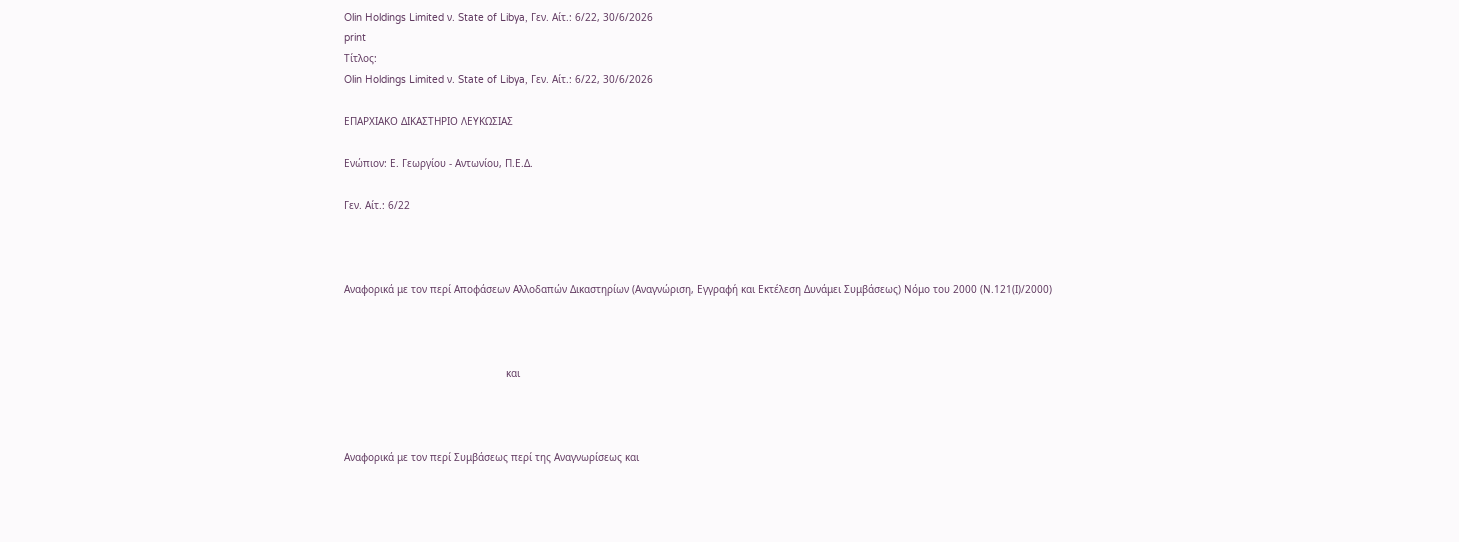Olin Holdings Limited ν. State of Libya, Γεν. Αίτ.: 6/22, 30/6/2026
print
Τίτλος:
Olin Holdings Limited ν. State of Libya, Γεν. Αίτ.: 6/22, 30/6/2026

ΕΠΑΡΧΙΑΚΟ ΔΙΚΑΣΤΗΡΙΟ ΛΕΥΚΩΣΙΑΣ

Ενώπιον: Ε. Γεωργίου - Αντωνίου, Π.Ε.Δ.

Γεν. Αίτ.: 6/22



Αναφορικά με τον περί Αποφάσεων Αλλοδαπών Δικαστηρίων (Αναγνώριση, Εγγραφή και Εκτέλεση Δυνάμει Συμβάσεως) Νόμο του 2000 (Ν.121(Ι)/2000)



                                                      και



Αναφορικά με τον περί Συμβάσεως περί της Αναγνωρίσεως και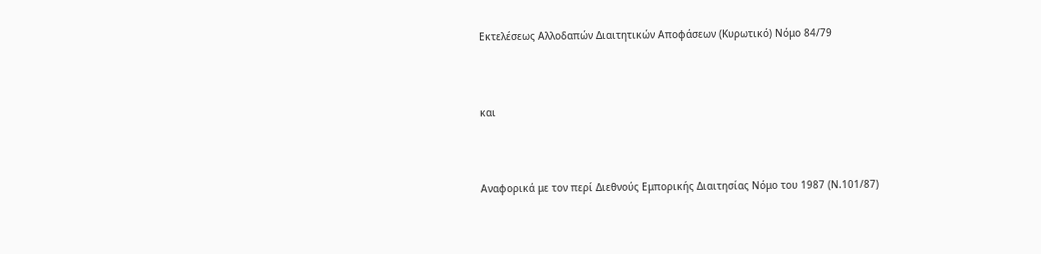Εκτελέσεως Αλλοδαπών Διαιτητικών Αποφάσεων (Κυρωτικό) Νόμο 84/79



και



Αναφορικά με τον περί Διεθνούς Εμπορικής Διαιτησίας Νόμο του 1987 (Ν.101/87)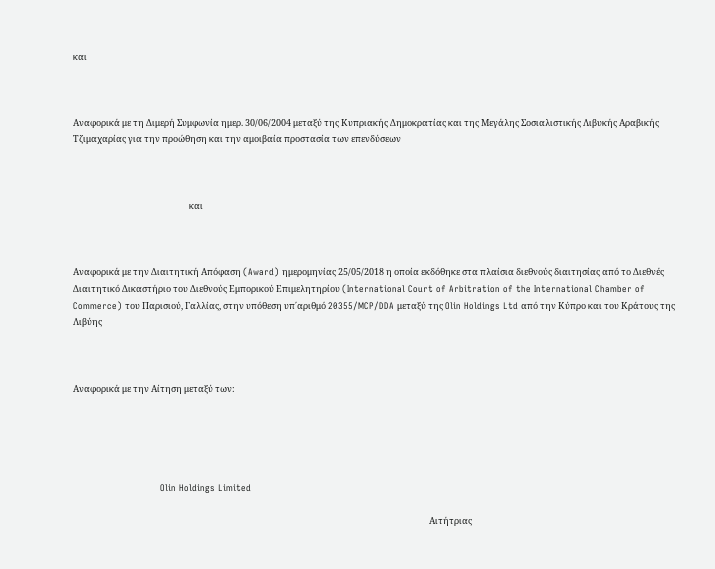και



Αναφορικά με τη Διμερή Συμφωνία ημερ. 30/06/2004 μεταξύ της Κυπριακής Δημοκρατίας και της Μεγάλης Σοσιαλιστικής Λιβυκής Αραβικής Τζιμαχαρίας για την προώθηση και την αμοιβαία προστασία των επενδύσεων



                                                          και



Αναφορικά με την Διαιτητική Απόφαση (Award) ημερομηνίας 25/05/2018 η οποία εκδόθηκε στα πλαίσια διεθνούς διαιτησίας από το Διεθνές Διαιτητικό Δικαστήριο του Διεθνούς Εμπορικού Επιμελητηρίου (International Court of Arbitration of the International Chamber of Commerce) του Παρισιού, Γαλλίας, στην υπόθεση υπ΄αριθμό 20355/MCP/DDA μεταξύ της Olin Holdings Ltd από την Κύπρο και του Κράτους της Λιβύης



Αναφορικά με την Αίτηση μεταξύ των:





                             Olin Holdings Limited

                                                                                                                                                                                  Αιτήτριας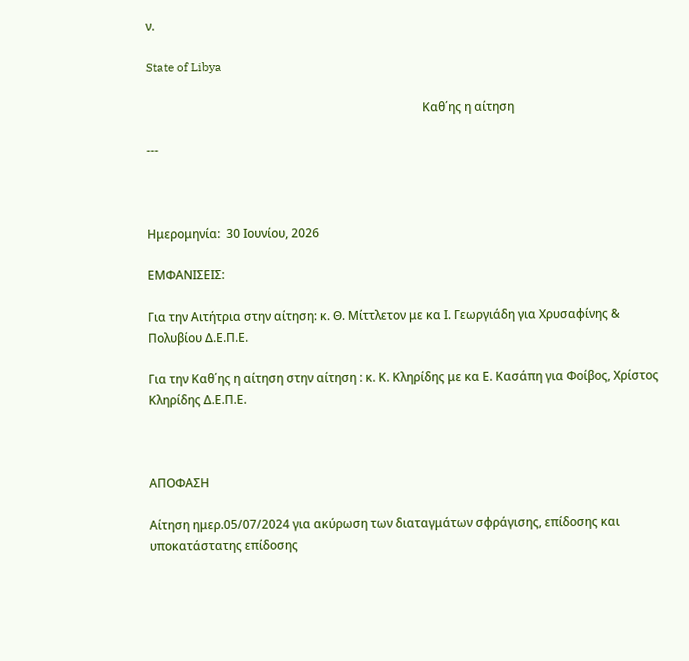ν.

State of Libya

                                                                                            Καθ΄ης η αίτηση

---



Ημερομηνία:  30 Ιουνίου, 2026

ΕΜΦΑΝΙΣΕΙΣ:

Για την Αιτήτρια στην αίτηση: κ. Θ. Μίττλετον με κα Ι. Γεωργιάδη για Χρυσαφίνης & Πολυβίου Δ.Ε.Π.Ε.

Για την Καθ΄ης η αίτηση στην αίτηση : κ. Κ. Κληρίδης με κα Ε. Κασάπη για Φοίβος, Χρίστος Κληρίδης Δ.Ε.Π.Ε.



ΑΠΟΦΑΣΗ

Αίτηση ημερ.05/07/2024 για ακύρωση των διαταγμάτων σφράγισης, επίδοσης και υποκατάστατης επίδοσης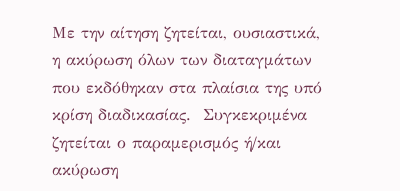Με την αίτηση ζητείται, ουσιαστικά, η ακύρωση όλων των διαταγμάτων που εκδόθηκαν στα πλαίσια της υπό κρίση διαδικασίας.  Συγκεκριμένα ζητείται ο παραμερισμός ή/και ακύρωση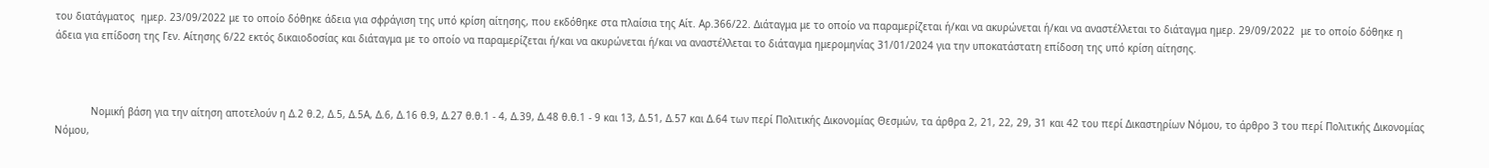του διατάγματος  ημερ. 23/09/2022 με το οποίο δόθηκε άδεια για σφράγιση της υπό κρίση αίτησης, που εκδόθηκε στα πλαίσια της Αίτ. Αρ.366/22. Διάταγμα με το οποίο να παραμερίζεται ή/και να ακυρώνεται ή/και να αναστέλλεται το διάταγμα ημερ. 29/09/2022  με το οποίο δόθηκε η άδεια για επίδοση της Γεν. Αίτησης 6/22 εκτός δικαιοδοσίας και διάταγμα με το οποίο να παραμερίζεται ή/και να ακυρώνεται ή/και να αναστέλλεται το διάταγμα ημερομηνίας 31/01/2024 για την υποκατάστατη επίδοση της υπό κρίση αίτησης.



            Νομική βάση για την αίτηση αποτελούν η Δ.2 θ.2, Δ.5, Δ.5Α, Δ.6, Δ.16 θ.9, Δ.27 θ.θ.1 ‑ 4, Δ.39, Δ.48 θ.θ.1 ‑ 9 και 13, Δ.51, Δ.57 και Δ.64 των περί Πολιτικής Δικονομίας Θεσμών, τα άρθρα 2, 21, 22, 29, 31 και 42 του περί Δικαστηρίων Νόμου, το άρθρο 3 του περί Πολιτικής Δικονομίας Νόμου,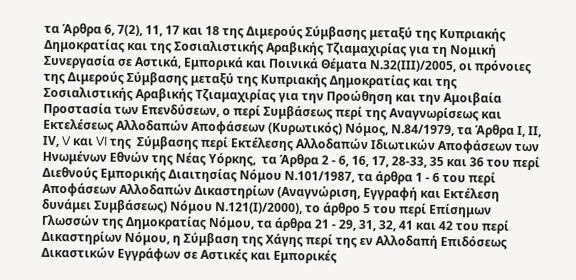τα Άρθρα 6, 7(2), 11, 17 και 18 της Διμερούς Σύμβασης μεταξύ της Κυπριακής Δημοκρατίας και της Σοσιαλιστικής Αραβικής Τζιαμαχιρίας για τη Νομική Συνεργασία σε Αστικά, Εμπορικά και Ποινικά Θέματα Ν.32(ΙΙΙ)/2005, οι πρόνοιες της Διμερούς Σύμβασης μεταξύ της Κυπριακής Δημοκρατίας και της Σοσιαλιστικής Αραβικής Τζιαμαχιρίας για την Προώθηση και την Αμοιβαία Προστασία των Επενδύσεων, ο περί Συμβάσεως περί της Αναγνωρίσεως και Εκτελέσεως Αλλοδαπών Αποφάσεων (Κυρωτικός) Νόμος, Ν.84/1979, τα Άρθρα Ι, ΙΙ, ΙV, V και VI της  Σύμβασης περί Εκτέλεσης Αλλοδαπών Ιδιωτικών Αποφάσεων των Ηνωμένων Εθνών της Νέας Υόρκης,  τα Άρθρα 2 - 6, 16, 17, 28-33, 35 και 36 του περί Διεθνούς Εμπορικής Διαιτησίας Νόμου Ν.101/1987, τα άρθρα 1 - 6 του περί Αποφάσεων Αλλοδαπών Δικαστηρίων (Αναγνώριση, Εγγραφή και Εκτέλεση δυνάμει Συμβάσεως) Νόμου Ν.121(Ι)/2000), το άρθρο 5 του περί Επίσημων Γλωσσών της Δημοκρατίας Νόμου, τα άρθρα 21 ‑ 29, 31, 32, 41 και 42 του περί Δικαστηρίων Νόμου, η Σύμβαση της Χάγης περί της εν Αλλοδαπή Επιδόσεως Δικαστικών Εγγράφων σε Αστικές και Εμπορικές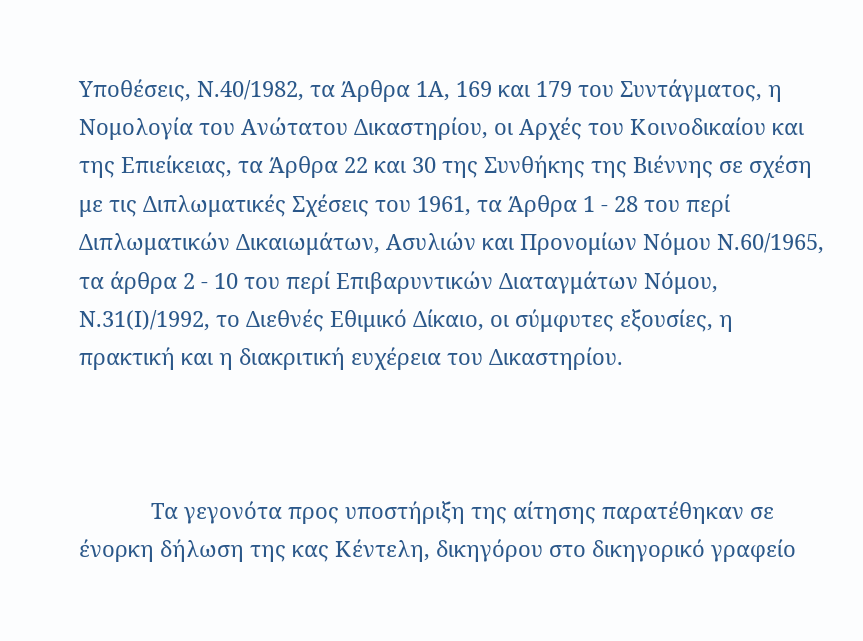Υποθέσεις, Ν.40/1982, τα Άρθρα 1Α, 169 και 179 του Συντάγματος, η Νομολογία του Ανώτατου Δικαστηρίου, οι Αρχές του Κοινοδικαίου και της Επιείκειας, τα Άρθρα 22 και 30 της Συνθήκης της Βιέννης σε σχέση με τις Διπλωματικές Σχέσεις του 1961, τα Άρθρα 1 ‑ 28 του περί Διπλωματικών Δικαιωμάτων, Ασυλιών και Προνομίων Νόμου Ν.60/1965, τα άρθρα 2 ‑ 10 του περί Επιβαρυντικών Διαταγμάτων Νόμου, Ν.31(Ι)/1992, το Διεθνές Εθιμικό Δίκαιο, οι σύμφυτες εξουσίες, η πρακτική και η διακριτική ευχέρεια του Δικαστηρίου.



            Τα γεγονότα προς υποστήριξη της αίτησης παρατέθηκαν σε ένορκη δήλωση της κας Κέντελη, δικηγόρου στο δικηγορικό γραφείο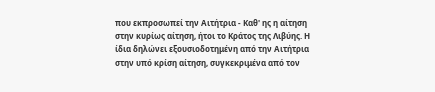που εκπροσωπεί την Αιτήτρια - Καθ' ης η αίτηση στην κυρίως αίτηση, ήτοι το Κράτος της Λιβύης. Η ίδια δηλώνει εξουσιοδοτημένη από την Αιτήτρια στην υπό κρίση αίτηση, συγκεκριμένα από τον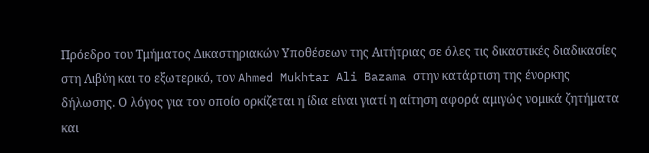Πρόεδρο του Τμήματος Δικαστηριακών Υποθέσεων της Αιτήτριας σε όλες τις δικαστικές διαδικασίες στη Λιβύη και το εξωτερικό, τον Ahmed Mukhtar Ali Bazama στην κατάρτιση της ένορκης δήλωσης. Ο λόγος για τον οποίο ορκίζεται η ίδια είναι γιατί η αίτηση αφορά αμιγώς νομικά ζητήματα και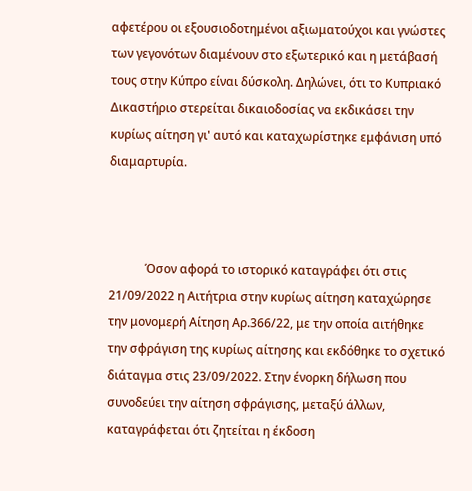αφετέρου οι εξουσιοδοτημένοι αξιωματούχοι και γνώστες των γεγονότων διαμένουν στο εξωτερικό και η μετάβασή τους στην Κύπρο είναι δύσκολη. Δηλώνει, ότι το Κυπριακό Δικαστήριο στερείται δικαιοδοσίας να εκδικάσει την κυρίως αίτηση γι' αυτό και καταχωρίστηκε εμφάνιση υπό διαμαρτυρία.



            Όσον αφορά το ιστορικό καταγράφει ότι στις 21/09/2022 η Αιτήτρια στην κυρίως αίτηση καταχώρησε την μονομερή Αίτηση Αρ.366/22, με την οποία αιτήθηκε την σφράγιση της κυρίως αίτησης και εκδόθηκε το σχετικό διάταγμα στις 23/09/2022. Στην ένορκη δήλωση που συνοδεύει την αίτηση σφράγισης, μεταξύ άλλων, καταγράφεται ότι ζητείται η έκδοση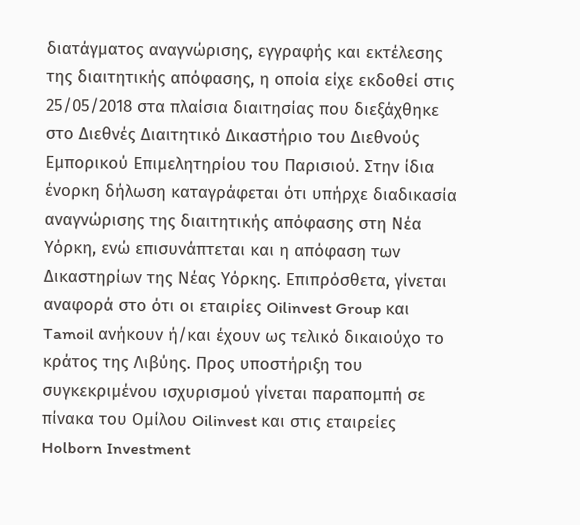διατάγματος αναγνώρισης, εγγραφής και εκτέλεσης της διαιτητικής απόφασης, η οποία είχε εκδοθεί στις 25/05/2018 στα πλαίσια διαιτησίας που διεξάχθηκε στο Διεθνές Διαιτητικό Δικαστήριο του Διεθνούς Εμπορικού Επιμελητηρίου του Παρισιού. Στην ίδια ένορκη δήλωση καταγράφεται ότι υπήρχε διαδικασία αναγνώρισης της διαιτητικής απόφασης στη Νέα Υόρκη, ενώ επισυνάπτεται και η απόφαση των Δικαστηρίων της Νέας Υόρκης. Επιπρόσθετα, γίνεται αναφορά στο ότι οι εταιρίες Oilinvest Group και Tamoil ανήκουν ή/και έχουν ως τελικό δικαιούχο το κράτος της Λιβύης. Προς υποστήριξη του συγκεκριμένου ισχυρισμού γίνεται παραπομπή σε πίνακα του Ομίλου Oilinvest και στις εταιρείες Holborn Investment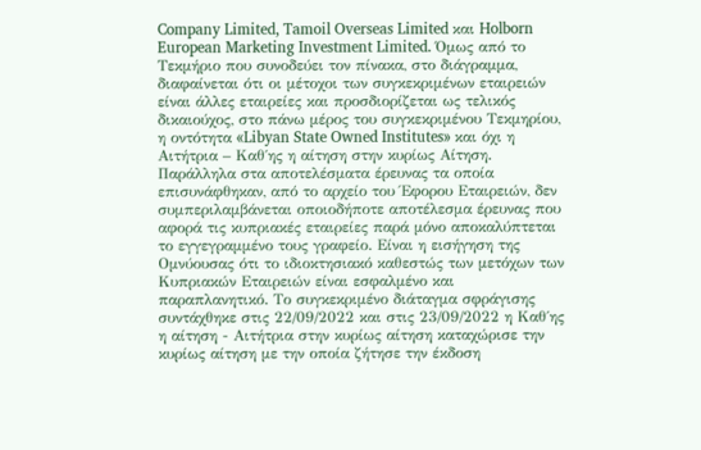Company Limited, Tamoil Overseas Limited και Holborn European Marketing Investment Limited. Όμως από το Τεκμήριο που συνοδεύει τον πίνακα, στο διάγραμμα, διαφαίνεται ότι οι μέτοχοι των συγκεκριμένων εταιρειών είναι άλλες εταιρείες και προσδιορίζεται ως τελικός δικαιούχος, στο πάνω μέρος του συγκεκριμένου Τεκμηρίου, η οντότητα «Libyan State Owned Institutes» και όχι η Αιτήτρια – Καθ΄ης η αίτηση στην κυρίως Αίτηση. Παράλληλα στα αποτελέσματα έρευνας τα οποία επισυνάφθηκαν, από το αρχείο του Έφορου Εταιρειών, δεν συμπεριλαμβάνεται οποιοδήποτε αποτέλεσμα έρευνας που αφορά τις κυπριακές εταιρείες παρά μόνο αποκαλύπτεται το εγγεγραμμένο τους γραφείο. Είναι η εισήγηση της Ομνύουσας ότι το ιδιοκτησιακό καθεστώς των μετόχων των Κυπριακών Εταιρειών είναι εσφαλμένο και παραπλανητικό. Το συγκεκριμένο διάταγμα σφράγισης συντάχθηκε στις 22/09/2022 και στις 23/09/2022 η Καθ΄ης η αίτηση - Αιτήτρια στην κυρίως αίτηση καταχώρισε την κυρίως αίτηση με την οποία ζήτησε την έκδοση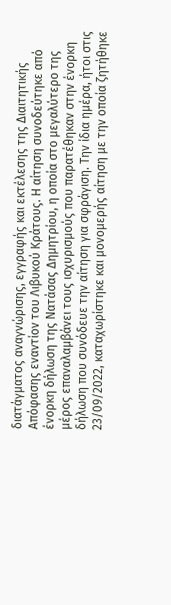διατάγματος αναγνώρισης, εγγραφής και εκτέλεσης της Διαιτητικής Απόφασης εναντίον του Λιβυκού Κράτους. Η αίτηση συνοδεύτηκε από ένορκη δήλωση της Νατάσας Δημητρίου, η οποία στο μεγαλύτερο της μέρος επαναλαμβάνει τους ισχυρισμούς που παρατέθηκαν στην ένορκη δήλωση που συνόδευε την αίτηση για σφράγιση. Την ίδια ημέρα, ήτοι στις 23/09/2022, καταχωρίστηκε και μονομερής αίτηση με την οποία ζητήθηκε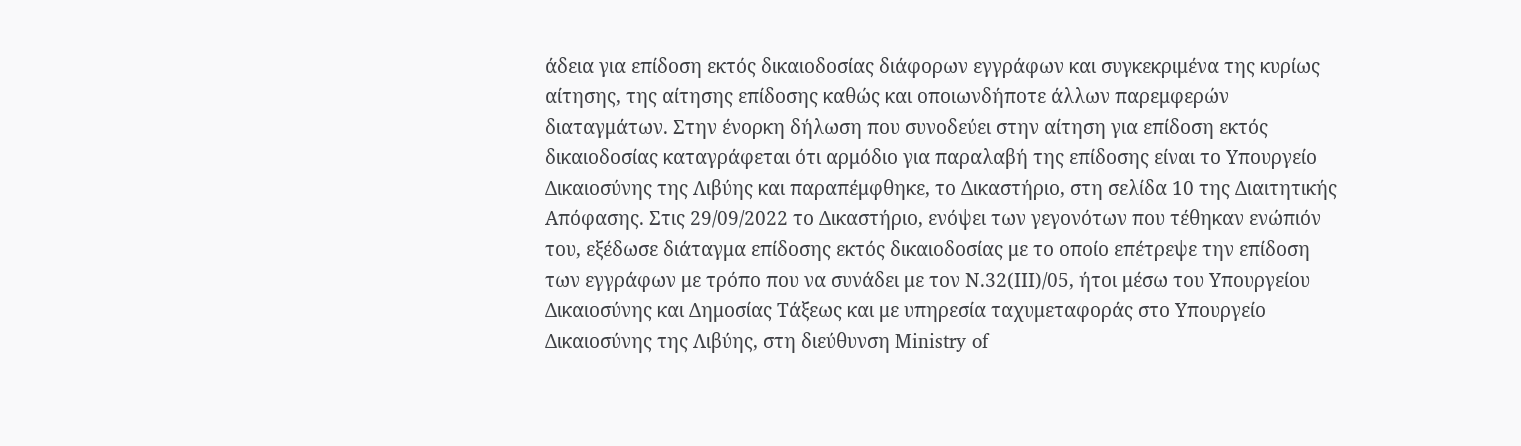άδεια για επίδοση εκτός δικαιοδοσίας διάφορων εγγράφων και συγκεκριμένα της κυρίως αίτησης, της αίτησης επίδοσης καθώς και οποιωνδήποτε άλλων παρεμφερών διαταγμάτων. Στην ένορκη δήλωση που συνοδεύει στην αίτηση για επίδοση εκτός δικαιοδοσίας καταγράφεται ότι αρμόδιο για παραλαβή της επίδοσης είναι το Υπουργείο Δικαιοσύνης της Λιβύης και παραπέμφθηκε, το Δικαστήριο, στη σελίδα 10 της Διαιτητικής Απόφασης. Στις 29/09/2022 το Δικαστήριο, ενόψει των γεγονότων που τέθηκαν ενώπιόν του, εξέδωσε διάταγμα επίδοσης εκτός δικαιοδοσίας με το οποίο επέτρεψε την επίδοση των εγγράφων με τρόπο που να συνάδει με τον Ν.32(ΙΙΙ)/05, ήτοι μέσω του Υπουργείου Δικαιοσύνης και Δημοσίας Τάξεως και με υπηρεσία ταχυμεταφοράς στο Υπουργείο Δικαιοσύνης της Λιβύης, στη διεύθυνση Ministry of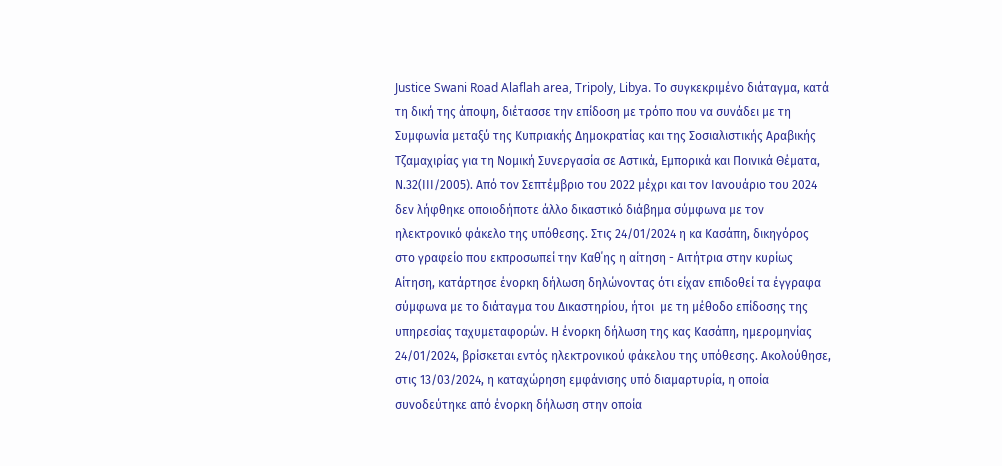Justice Swani Road Alaflah area, Tripoly, Libya. Το συγκεκριμένο διάταγμα, κατά τη δική της άποψη, διέτασσε την επίδοση με τρόπο που να συνάδει με τη Συμφωνία μεταξύ της Κυπριακής Δημοκρατίας και της Σοσιαλιστικής Αραβικής Τζαμαχιρίας για τη Νομική Συνεργασία σε Αστικά, Εμπορικά και Ποινικά Θέματα, Ν.32(ΙΙΙ/2005). Από τον Σεπτέμβριο του 2022 μέχρι και τον Ιανουάριο του 2024 δεν λήφθηκε οποιοδήποτε άλλο δικαστικό διάβημα σύμφωνα με τον ηλεκτρονικό φάκελο της υπόθεσης. Στις 24/01/2024 η κα Κασάπη, δικηγόρος στο γραφείο που εκπροσωπεί την Καθ΄ης η αίτηση - Αιτήτρια στην κυρίως Αίτηση, κατάρτησε ένορκη δήλωση δηλώνοντας ότι είχαν επιδοθεί τα έγγραφα σύμφωνα με το διάταγμα του Δικαστηρίου, ήτοι  με τη μέθοδο επίδοσης της υπηρεσίας ταχυμεταφορών. Η ένορκη δήλωση της κας Κασάπη, ημερομηνίας 24/01/2024, βρίσκεται εντός ηλεκτρονικού φάκελου της υπόθεσης. Ακολούθησε, στις 13/03/2024, η καταχώρηση εμφάνισης υπό διαμαρτυρία, η οποία συνοδεύτηκε από ένορκη δήλωση στην οποία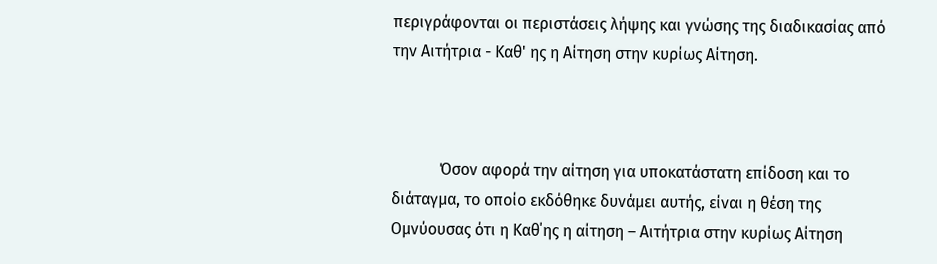περιγράφονται οι περιστάσεις λήψης και γνώσης της διαδικασίας από την Αιτήτρια - Καθ' ης η Αίτηση στην κυρίως Αίτηση.



            Όσον αφορά την αίτηση για υποκατάστατη επίδοση και το διάταγμα, το οποίο εκδόθηκε δυνάμει αυτής, είναι η θέση της Ομνύουσας ότι η Καθ΄ης η αίτηση – Αιτήτρια στην κυρίως Αίτηση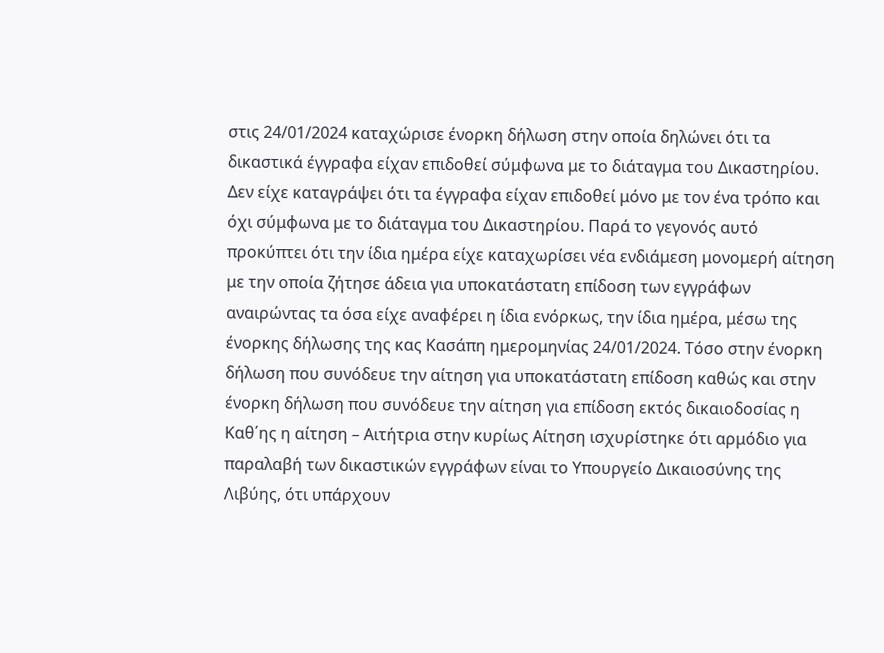στις 24/01/2024 καταχώρισε ένορκη δήλωση στην οποία δηλώνει ότι τα δικαστικά έγγραφα είχαν επιδοθεί σύμφωνα με το διάταγμα του Δικαστηρίου. Δεν είχε καταγράψει ότι τα έγγραφα είχαν επιδοθεί μόνο με τον ένα τρόπο και όχι σύμφωνα με το διάταγμα του Δικαστηρίου. Παρά το γεγονός αυτό προκύπτει ότι την ίδια ημέρα είχε καταχωρίσει νέα ενδιάμεση μονομερή αίτηση με την οποία ζήτησε άδεια για υποκατάστατη επίδοση των εγγράφων αναιρώντας τα όσα είχε αναφέρει η ίδια ενόρκως, την ίδια ημέρα, μέσω της ένορκης δήλωσης της κας Κασάπη ημερομηνίας 24/01/2024. Τόσο στην ένορκη δήλωση που συνόδευε την αίτηση για υποκατάστατη επίδοση καθώς και στην ένορκη δήλωση που συνόδευε την αίτηση για επίδοση εκτός δικαιοδοσίας η Καθ΄ης η αίτηση – Αιτήτρια στην κυρίως Αίτηση ισχυρίστηκε ότι αρμόδιο για παραλαβή των δικαστικών εγγράφων είναι το Υπουργείο Δικαιοσύνης της Λιβύης, ότι υπάρχουν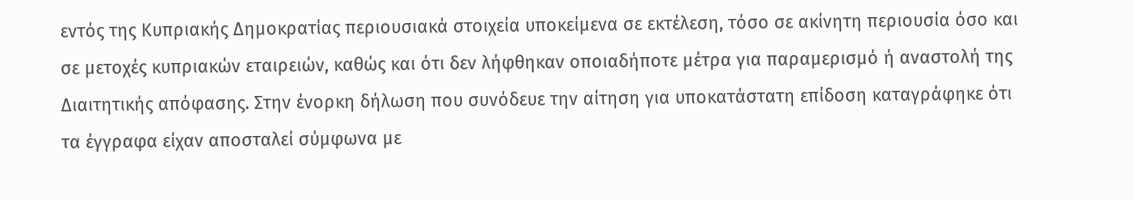εντός της Κυπριακής Δημοκρατίας περιουσιακά στοιχεία υποκείμενα σε εκτέλεση, τόσο σε ακίνητη περιουσία όσο και σε μετοχές κυπριακών εταιρειών, καθώς και ότι δεν λήφθηκαν οποιαδήποτε μέτρα για παραμερισμό ή αναστολή της Διαιτητικής απόφασης. Στην ένορκη δήλωση που συνόδευε την αίτηση για υποκατάστατη επίδοση καταγράφηκε ότι τα έγγραφα είχαν αποσταλεί σύμφωνα με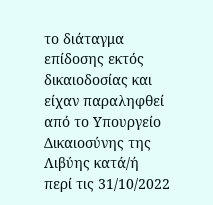το διάταγμα επίδοσης εκτός δικαιοδοσίας και είχαν παραληφθεί από το Υπουργείο Δικαιοσύνης της Λιβύης κατά/ή περί τις 31/10/2022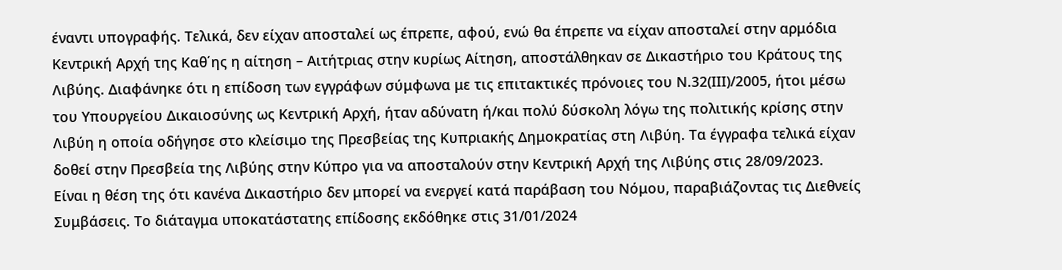έναντι υπογραφής. Τελικά, δεν είχαν αποσταλεί ως έπρεπε, αφού, ενώ θα έπρεπε να είχαν αποσταλεί στην αρμόδια Κεντρική Αρχή της Καθ΄ης η αίτηση – Αιτήτριας στην κυρίως Αίτηση, αποστάλθηκαν σε Δικαστήριο του Κράτους της Λιβύης. Διαφάνηκε ότι η επίδοση των εγγράφων σύμφωνα με τις επιτακτικές πρόνοιες του Ν.32(ΙΙΙ)/2005, ήτοι μέσω του Υπουργείου Δικαιοσύνης ως Κεντρική Αρχή, ήταν αδύνατη ή/και πολύ δύσκολη λόγω της πολιτικής κρίσης στην Λιβύη η οποία οδήγησε στο κλείσιμο της Πρεσβείας της Κυπριακής Δημοκρατίας στη Λιβύη. Τα έγγραφα τελικά είχαν δοθεί στην Πρεσβεία της Λιβύης στην Κύπρο για να αποσταλούν στην Κεντρική Αρχή της Λιβύης στις 28/09/2023. Είναι η θέση της ότι κανένα Δικαστήριο δεν μπορεί να ενεργεί κατά παράβαση του Νόμου, παραβιάζοντας τις Διεθνείς Συμβάσεις. Το διάταγμα υποκατάστατης επίδοσης εκδόθηκε στις 31/01/2024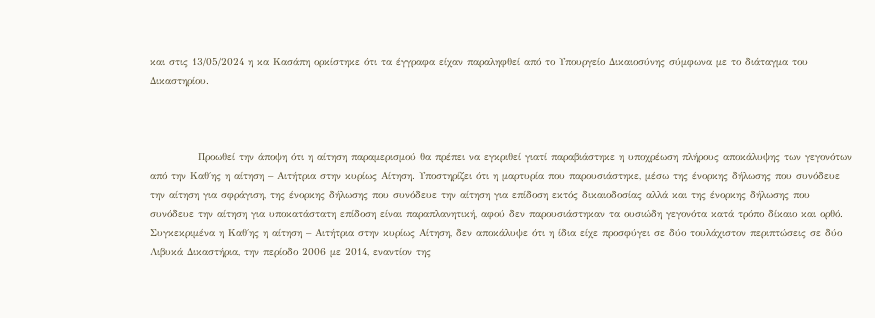και στις 13/05/2024 η κα Κασάπη ορκίστηκε ότι τα έγγραφα είχαν παραληφθεί από το Υπουργείο Δικαιοσύνης σύμφωνα με το διάταγμα του Δικαστηρίου.



            Προωθεί την άποψη ότι η αίτηση παραμερισμού θα πρέπει να εγκριθεί γιατί παραβιάστηκε η υποχρέωση πλήρους αποκάλυψης των γεγονότων από την Καθ΄ης η αίτηση – Αιτήτρια στην κυρίως Αίτηση. Υποστηρίζει ότι η μαρτυρία που παρουσιάστηκε, μέσω της ένορκης δήλωσης που συνόδευε την αίτηση για σφράγιση, της ένορκης δήλωσης που συνόδευε την αίτηση για επίδοση εκτός δικαιοδοσίας αλλά και της ένορκης δήλωσης που συνόδευε την αίτηση για υποκατάστατη επίδοση είναι παραπλανητική, αφού δεν παρουσιάστηκαν τα ουσιώδη γεγονότα κατά τρόπο δίκαιο και ορθό. Συγκεκριμένα η Καθ΄ης η αίτηση – Αιτήτρια στην κυρίως Αίτηση, δεν αποκάλυψε ότι η ίδια είχε προσφύγει σε δύο τουλάχιστον περιπτώσεις σε δύο Λιβυκά Δικαστήρια, την περίοδο 2006 με 2014, εναντίον της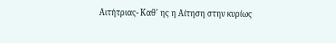Αιτήτριας- Καθ' ης η Αίτηση στην κυρίως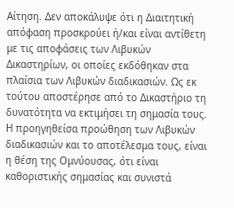Αίτηση. Δεν αποκάλυψε ότι η Διαιτητική απόφαση προσκρούει ή/και είναι αντίθετη με τις αποφάσεις των Λιβυκών Δικαστηρίων, οι οποίες εκδόθηκαν στα πλαίσια των Λιβυκών διαδικασιών. Ως εκ τούτου αποστέρησε από το Δικαστήριο τη δυνατότητα να εκτιμήσει τη σημασία τους. Η προηγηθείσα προώθηση των Λιβυκών διαδικασιών και το αποτέλεσμα τους, είναι η θέση της Ομνύουσας, ότι είναι καθοριστικής σημασίας και συνιστά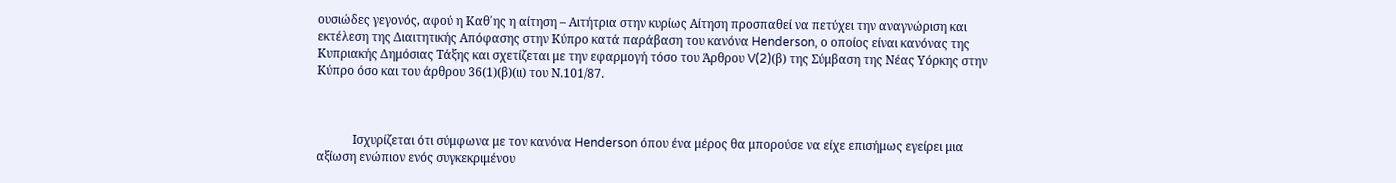ουσιώδες γεγονός, αφού η Καθ΄ης η αίτηση – Αιτήτρια στην κυρίως Αίτηση προσπαθεί να πετύχει την αναγνώριση και εκτέλεση της Διαιτητικής Απόφασης στην Κύπρο κατά παράβαση του κανόνα Henderson, ο οποίος είναι κανόνας της Κυπριακής Δημόσιας Τάξης και σχετίζεται με την εφαρμογή τόσο του Άρθρου V(2)(β) της Σύμβαση της Νέας Υόρκης στην Κύπρο όσο και του άρθρου 36(1)(β)(ιι) του Ν.101/87.



            Ισχυρίζεται ότι σύμφωνα με τον κανόνα Henderson όπου ένα μέρος θα μπορούσε να είχε επισήμως εγείρει μια αξίωση ενώπιον ενός συγκεκριμένου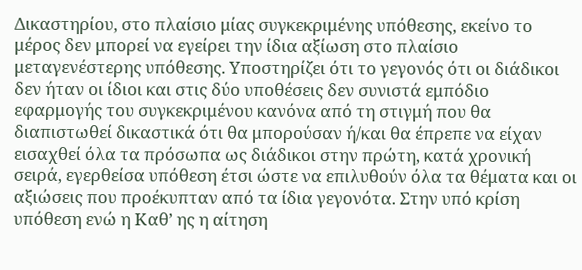Δικαστηρίου, στο πλαίσιο μίας συγκεκριμένης υπόθεσης, εκείνο το μέρος δεν μπορεί να εγείρει την ίδια αξίωση στο πλαίσιο μεταγενέστερης υπόθεσης. Υποστηρίζει ότι το γεγονός ότι οι διάδικοι δεν ήταν οι ίδιοι και στις δύο υποθέσεις δεν συνιστά εμπόδιο εφαρμογής του συγκεκριμένου κανόνα από τη στιγμή που θα διαπιστωθεί δικαστικά ότι θα μπορούσαν ή/και θα έπρεπε να είχαν εισαχθεί όλα τα πρόσωπα ως διάδικοι στην πρώτη, κατά χρονική σειρά, εγερθείσα υπόθεση έτσι ώστε να επιλυθούν όλα τα θέματα και οι αξιώσεις που προέκυπταν από τα ίδια γεγονότα. Στην υπό κρίση υπόθεση ενώ η Καθ’ ης η αίτηση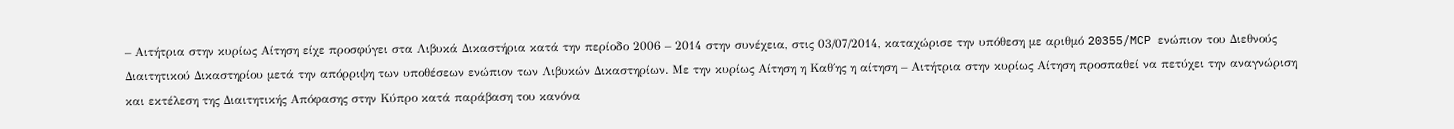– Αιτήτρια στην κυρίως Αίτηση είχε προσφύγει στα Λιβυκά Δικαστήρια κατά την περίοδο 2006 – 2014 στην συνέχεια, στις 03/07/2014, καταχώρισε την υπόθεση με αριθμό 20355/MCP ενώπιον του Διεθνούς Διαιτητικού Δικαστηρίου μετά την απόρριψη των υποθέσεων ενώπιον των Λιβυκών Δικαστηρίων. Με την κυρίως Αίτηση η Καθ΄ης η αίτηση – Αιτήτρια στην κυρίως Αίτηση προσπαθεί να πετύχει την αναγνώριση και εκτέλεση της Διαιτητικής Απόφασης στην Κύπρο κατά παράβαση του κανόνα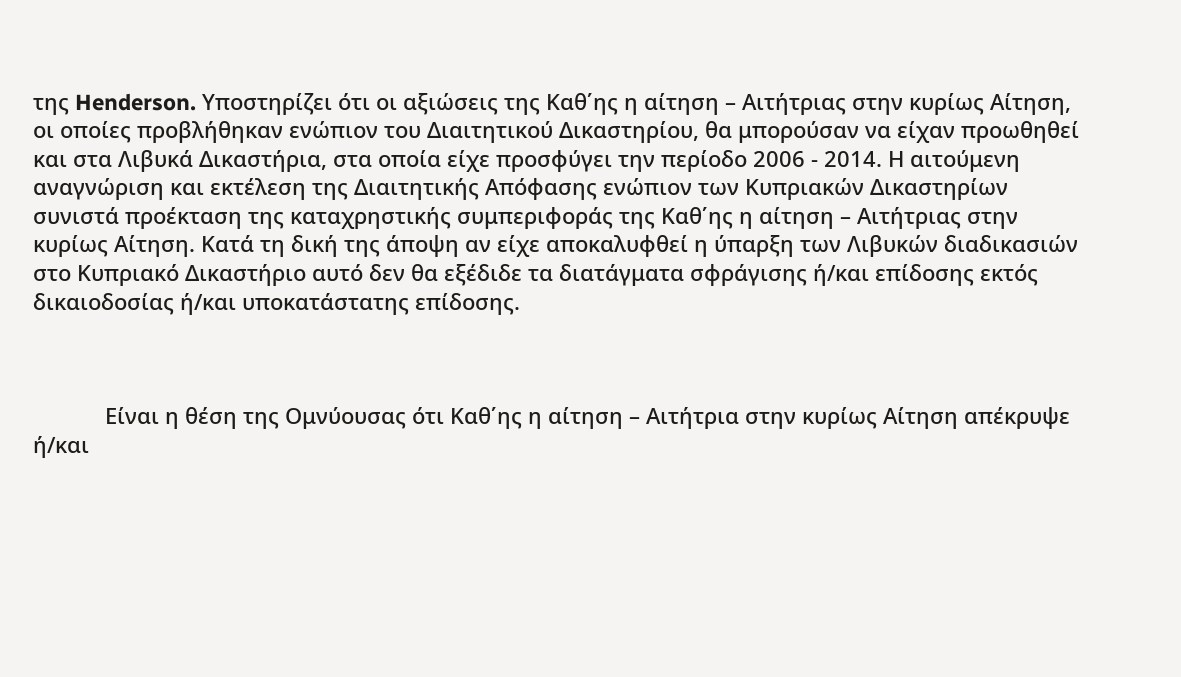της Henderson. Υποστηρίζει ότι οι αξιώσεις της Καθ΄ης η αίτηση – Αιτήτριας στην κυρίως Αίτηση, οι οποίες προβλήθηκαν ενώπιον του Διαιτητικού Δικαστηρίου, θα μπορούσαν να είχαν προωθηθεί και στα Λιβυκά Δικαστήρια, στα οποία είχε προσφύγει την περίοδο 2006 ‑ 2014. Η αιτούμενη αναγνώριση και εκτέλεση της Διαιτητικής Απόφασης ενώπιον των Κυπριακών Δικαστηρίων συνιστά προέκταση της καταχρηστικής συμπεριφοράς της Καθ΄ης η αίτηση – Αιτήτριας στην κυρίως Αίτηση. Κατά τη δική της άποψη αν είχε αποκαλυφθεί η ύπαρξη των Λιβυκών διαδικασιών στο Κυπριακό Δικαστήριο αυτό δεν θα εξέδιδε τα διατάγματα σφράγισης ή/και επίδοσης εκτός δικαιοδοσίας ή/και υποκατάστατης επίδοσης.



            Είναι η θέση της Ομνύουσας ότι Καθ΄ης η αίτηση – Αιτήτρια στην κυρίως Αίτηση απέκρυψε ή/και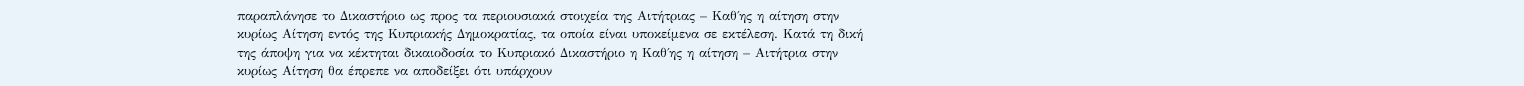παραπλάνησε το Δικαστήριο ως προς τα περιουσιακά στοιχεία της Αιτήτριας – Καθ΄ης η αίτηση στην κυρίως Αίτηση εντός της Κυπριακής Δημοκρατίας, τα οποία είναι υποκείμενα σε εκτέλεση. Κατά τη δική της άποψη για να κέκτηται δικαιοδοσία το Κυπριακό Δικαστήριο η Καθ΄ης η αίτηση – Αιτήτρια στην κυρίως Αίτηση θα έπρεπε να αποδείξει ότι υπάρχουν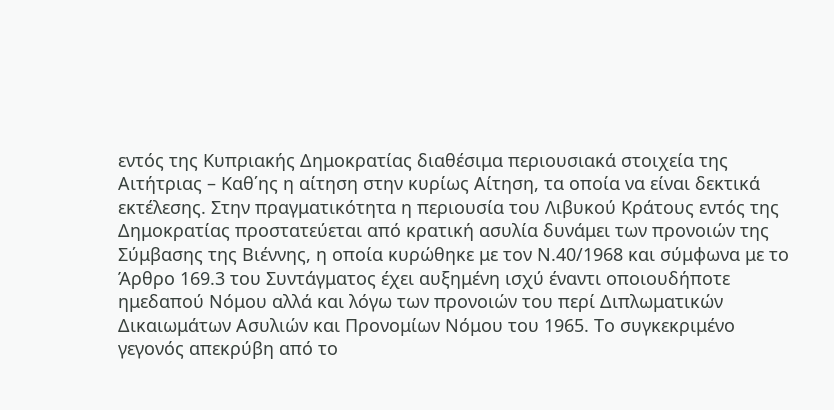εντός της Κυπριακής Δημοκρατίας διαθέσιμα περιουσιακά στοιχεία της Αιτήτριας – Καθ΄ης η αίτηση στην κυρίως Αίτηση, τα οποία να είναι δεκτικά εκτέλεσης. Στην πραγματικότητα η περιουσία του Λιβυκού Κράτους εντός της Δημοκρατίας προστατεύεται από κρατική ασυλία δυνάμει των προνοιών της Σύμβασης της Βιέννης, η οποία κυρώθηκε με τον Ν.40/1968 και σύμφωνα με το Άρθρο 169.3 του Συντάγματος έχει αυξημένη ισχύ έναντι οποιουδήποτε ημεδαπού Νόμου αλλά και λόγω των προνοιών του περί Διπλωματικών Δικαιωμάτων Ασυλιών και Προνομίων Νόμου του 1965. Το συγκεκριμένο γεγονός απεκρύβη από το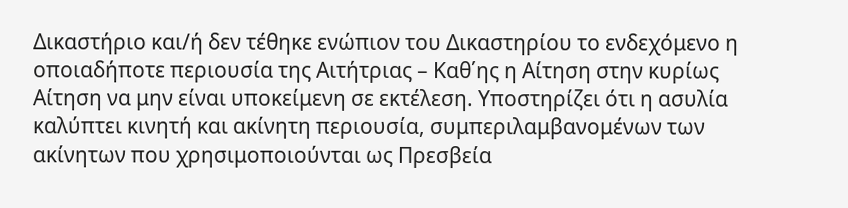Δικαστήριο και/ή δεν τέθηκε ενώπιον του Δικαστηρίου το ενδεχόμενο η οποιαδήποτε περιουσία της Αιτήτριας – Καθ΄ης η Αίτηση στην κυρίως Αίτηση να μην είναι υποκείμενη σε εκτέλεση. Υποστηρίζει ότι η ασυλία καλύπτει κινητή και ακίνητη περιουσία, συμπεριλαμβανομένων των ακίνητων που χρησιμοποιούνται ως Πρεσβεία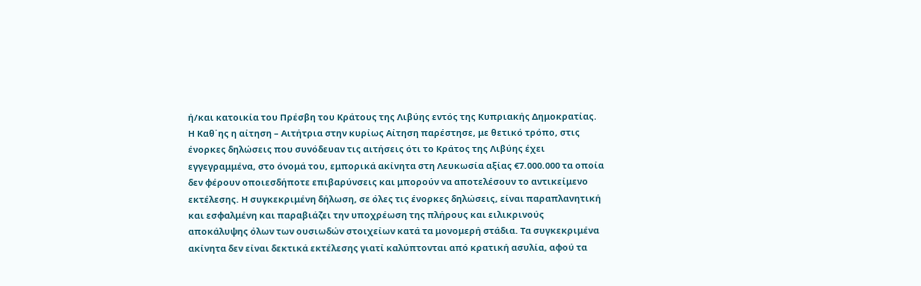ή/και κατοικία του Πρέσβη του Κράτους της Λιβύης εντός της Κυπριακής Δημοκρατίας. Η Καθ΄ης η αίτηση – Αιτήτρια στην κυρίως Αίτηση παρέστησε, με θετικό τρόπο, στις ένορκες δηλώσεις που συνόδευαν τις αιτήσεις ότι το Κράτος της Λιβύης έχει εγγεγραμμένα, στο όνομά του, εμπορικά ακίνητα στη Λευκωσία αξίας €7.000.000 τα οποία δεν φέρουν οποιεσδήποτε επιβαρύνσεις και μπορούν να αποτελέσουν το αντικείμενο εκτέλεσης. Η συγκεκριμένη δήλωση, σε όλες τις ένορκες δηλώσεις, είναι παραπλανητική και εσφαλμένη και παραβιάζει την υποχρέωση της πλήρους και ειλικρινούς αποκάλυψης όλων των ουσιωδών στοιχείων κατά τα μονομερή στάδια. Τα συγκεκριμένα ακίνητα δεν είναι δεκτικά εκτέλεσης γιατί καλύπτονται από κρατική ασυλία, αφού τα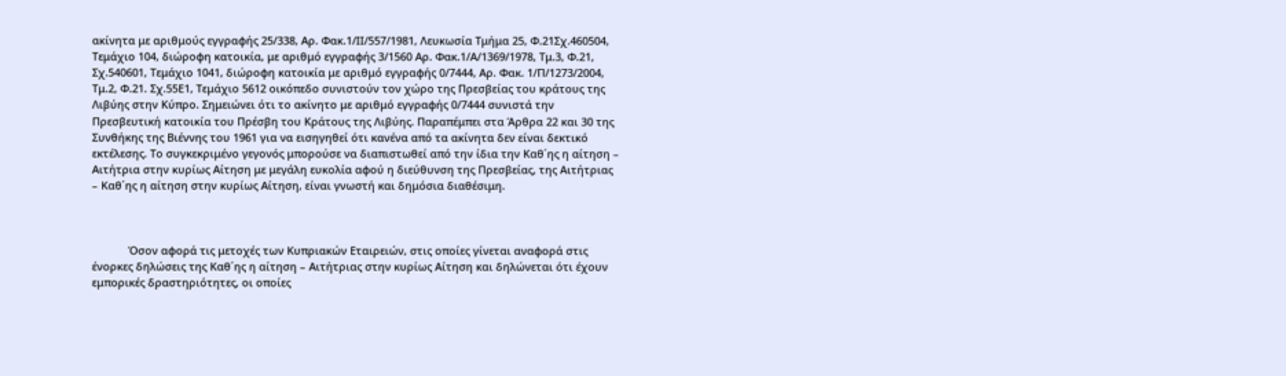ακίνητα με αριθμούς εγγραφής 25/338, Αρ. Φακ.1/ΙΙ/557/1981, Λευκωσία Τμήμα 25, Φ.21Σχ.460504, Τεμάχιο 104, διώροφη κατοικία, με αριθμό εγγραφής 3/1560 Αρ. Φακ.1/Α/1369/1978, Τμ.3, Φ.21, Σχ.540601, Τεμάχιο 1041, διώροφη κατοικία με αριθμό εγγραφής 0/7444, Αρ. Φακ. 1/Π/1273/2004, Τμ.2, Φ.21. Σχ.55Ε1, Τεμάχιο 5612 οικόπεδο συνιστούν τον χώρο της Πρεσβείας του κράτους της Λιβύης στην Κύπρο. Σημειώνει ότι το ακίνητο με αριθμό εγγραφής 0/7444 συνιστά την Πρεσβευτική κατοικία του Πρέσβη του Κράτους της Λιβύης. Παραπέμπει στα Άρθρα 22 και 30 της Συνθήκης της Βιέννης του 1961 για να εισηγηθεί ότι κανένα από τα ακίνητα δεν είναι δεκτικό εκτέλεσης. Το συγκεκριμένο γεγονός μπορούσε να διαπιστωθεί από την ίδια την Καθ΄ης η αίτηση – Αιτήτρια στην κυρίως Αίτηση με μεγάλη ευκολία αφού η διεύθυνση της Πρεσβείας, της Αιτήτριας – Καθ΄ης η αίτηση στην κυρίως Αίτηση, είναι γνωστή και δημόσια διαθέσιμη.



            Όσον αφορά τις μετοχές των Κυπριακών Εταιρειών, στις οποίες γίνεται αναφορά στις ένορκες δηλώσεις της Καθ΄ης η αίτηση – Αιτήτριας στην κυρίως Αίτηση και δηλώνεται ότι έχουν εμπορικές δραστηριότητες, οι οποίες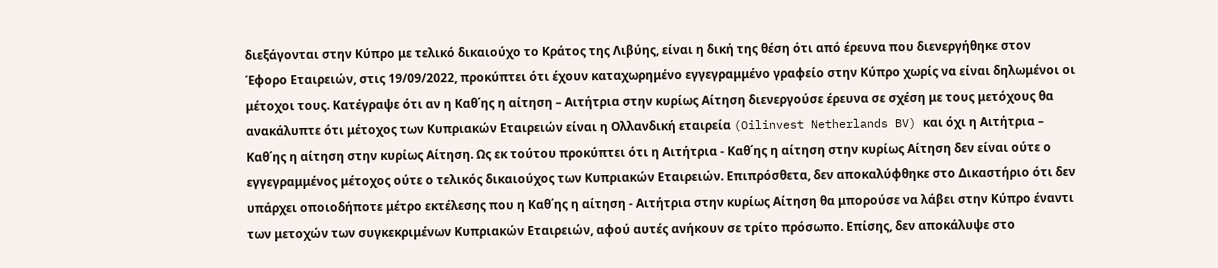διεξάγονται στην Κύπρο με τελικό δικαιούχο το Κράτος της Λιβύης, είναι η δική της θέση ότι από έρευνα που διενεργήθηκε στον Έφορο Εταιρειών, στις 19/09/2022, προκύπτει ότι έχουν καταχωρημένο εγγεγραμμένο γραφείο στην Κύπρο χωρίς να είναι δηλωμένοι οι μέτοχοι τους. Κατέγραψε ότι αν η Καθ΄ης η αίτηση – Αιτήτρια στην κυρίως Αίτηση διενεργούσε έρευνα σε σχέση με τους μετόχους θα ανακάλυπτε ότι μέτοχος των Κυπριακών Εταιρειών είναι η Ολλανδική εταιρεία (Oilinvest Netherlands BV) και όχι η Αιτήτρια – Καθ΄ης η αίτηση στην κυρίως Αίτηση. Ως εκ τούτου προκύπτει ότι η Αιτήτρια - Καθ΄ης η αίτηση στην κυρίως Αίτηση δεν είναι ούτε ο εγγεγραμμένος μέτοχος ούτε ο τελικός δικαιούχος των Κυπριακών Εταιρειών. Επιπρόσθετα, δεν αποκαλύφθηκε στο Δικαστήριο ότι δεν υπάρχει οποιοδήποτε μέτρο εκτέλεσης που η Καθ΄ης η αίτηση - Αιτήτρια στην κυρίως Αίτηση θα μπορούσε να λάβει στην Κύπρο έναντι των μετοχών των συγκεκριμένων Κυπριακών Εταιρειών, αφού αυτές ανήκουν σε τρίτο πρόσωπο. Επίσης, δεν αποκάλυψε στο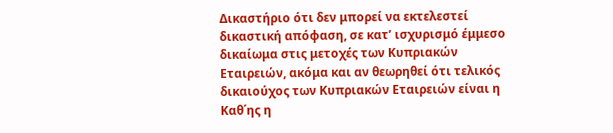Δικαστήριο ότι δεν μπορεί να εκτελεστεί δικαστική απόφαση, σε κατ’ ισχυρισμό έμμεσο δικαίωμα στις μετοχές των Κυπριακών Εταιρειών, ακόμα και αν θεωρηθεί ότι τελικός δικαιούχος των Κυπριακών Εταιρειών είναι η Καθ΄ης η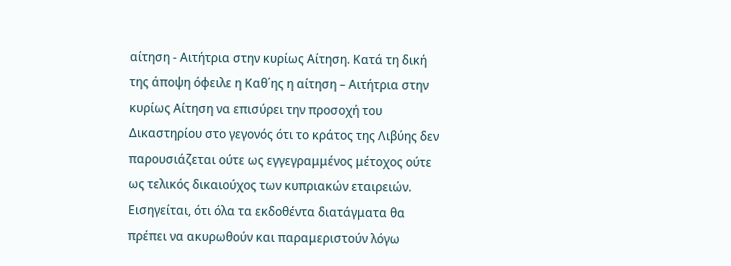αίτηση - Αιτήτρια στην κυρίως Αίτηση. Κατά τη δική της άποψη όφειλε η Καθ΄ης η αίτηση – Αιτήτρια στην κυρίως Αίτηση να επισύρει την προσοχή του Δικαστηρίου στο γεγονός ότι το κράτος της Λιβύης δεν παρουσιάζεται ούτε ως εγγεγραμμένος μέτοχος ούτε ως τελικός δικαιούχος των κυπριακών εταιρειών. Εισηγείται, ότι όλα τα εκδοθέντα διατάγματα θα πρέπει να ακυρωθούν και παραμεριστούν λόγω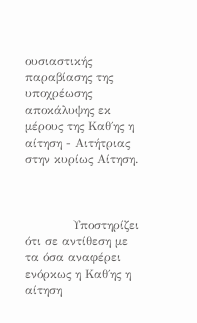ουσιαστικής παραβίασης της υποχρέωσης αποκάλυψης εκ μέρους της Καθ΄ης η αίτηση - Αιτήτριας στην κυρίως Αίτηση.



            Υποστηρίζει ότι σε αντίθεση με τα όσα αναφέρει ενόρκως η Καθ΄ης η αίτηση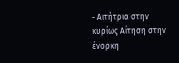- Αιτήτρια στην κυρίως Αίτηση στην ένορκη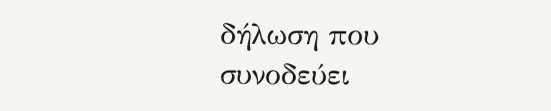δήλωση που συνοδεύει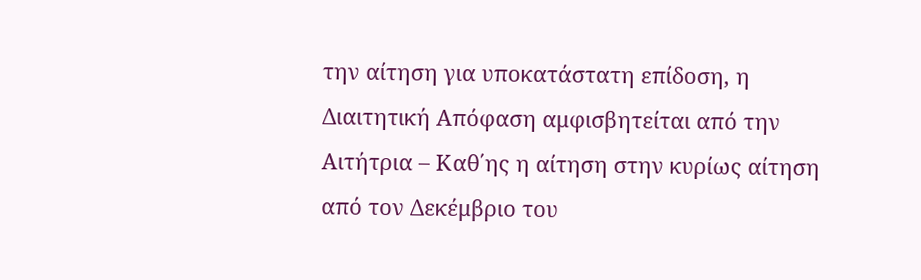την αίτηση για υποκατάστατη επίδοση, η Διαιτητική Απόφαση αμφισβητείται από την Αιτήτρια – Καθ΄ης η αίτηση στην κυρίως αίτηση από τον Δεκέμβριο του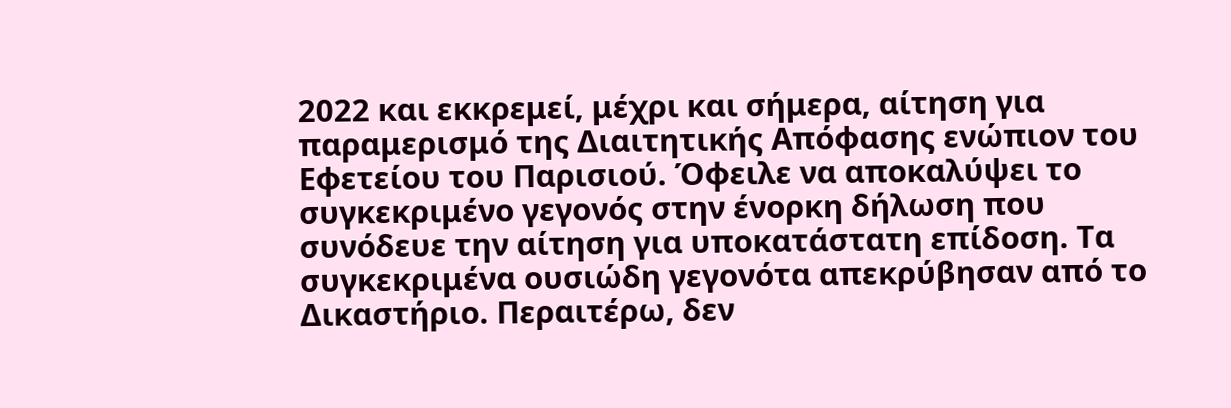2022 και εκκρεμεί, μέχρι και σήμερα, αίτηση για παραμερισμό της Διαιτητικής Απόφασης ενώπιον του Εφετείου του Παρισιού. Όφειλε να αποκαλύψει το συγκεκριμένο γεγονός στην ένορκη δήλωση που συνόδευε την αίτηση για υποκατάστατη επίδοση. Τα συγκεκριμένα ουσιώδη γεγονότα απεκρύβησαν από το Δικαστήριο. Περαιτέρω, δεν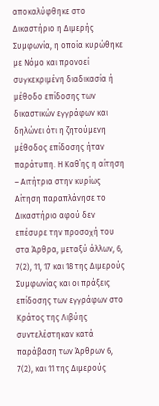αποκαλύφθηκε στο Δικαστήριο η Διμερής Συμφωνία, η οποία κυρώθηκε με Νόμο και προνοεί συγκεκριμένη διαδικασία ή μέθοδο επίδοσης των δικαστικών εγγράφων και δηλώνει ότι η ζητούμενη μέθοδος επίδοσης ήταν παράτυπη. Η Καθ΄ης η αίτηση – Αιτήτρια στην κυρίως Αίτηση παραπλάνησε το Δικαστήριο αφού δεν επέσυρε την προσοχή του στα Άρθρα, μεταξύ άλλων, 6, 7(2), 11, 17 και 18 της Διμερούς Συμφωνίας και οι πράξεις επίδοσης των εγγράφων στο Κράτος της Λιβύης συντελέστηκαν κατά παράβαση των Άρθρων 6, 7(2), και 11 της Διμερούς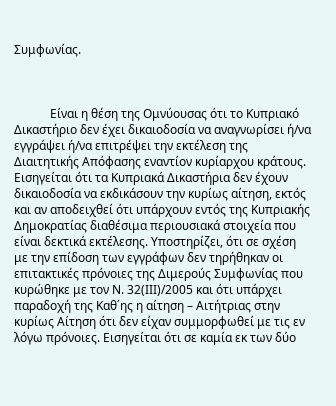Συμφωνίας.



            Είναι η θέση της Ομνύουσας ότι το Κυπριακό Δικαστήριο δεν έχει δικαιοδοσία να αναγνωρίσει ή/να εγγράψει ή/να επιτρέψει την εκτέλεση της Διαιτητικής Απόφασης εναντίον κυρίαρχου κράτους. Εισηγείται ότι τα Κυπριακά Δικαστήρια δεν έχουν δικαιοδοσία να εκδικάσουν την κυρίως αίτηση, εκτός και αν αποδειχθεί ότι υπάρχουν εντός της Κυπριακής Δημοκρατίας διαθέσιμα περιουσιακά στοιχεία που είναι δεκτικά εκτέλεσης. Υποστηρίζει, ότι σε σχέση με την επίδοση των εγγράφων δεν τηρήθηκαν οι επιτακτικές πρόνοιες της Διμερούς Συμφωνίας που κυρώθηκε με τον Ν. 32(ΙΙΙ)/2005 και ότι υπάρχει παραδοχή της Καθ΄ης η αίτηση – Αιτήτριας στην κυρίως Αίτηση ότι δεν είχαν συμμορφωθεί με τις εν λόγω πρόνοιες. Εισηγείται ότι σε καμία εκ των δύο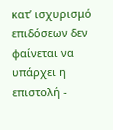κατ’ ισχυρισμό επιδόσεων δεν φαίνεται να υπάρχει η επιστολή ‑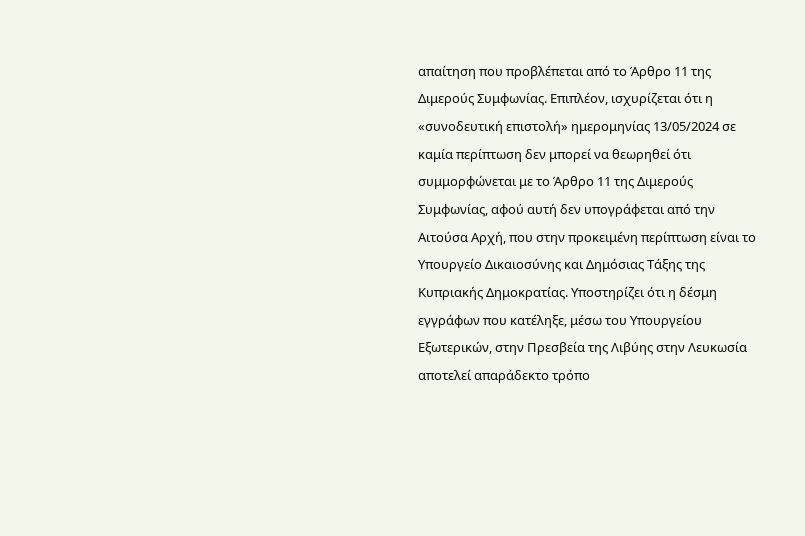απαίτηση που προβλέπεται από το Άρθρο 11 της Διμερούς Συμφωνίας. Επιπλέον, ισχυρίζεται ότι η «συνοδευτική επιστολή» ημερομηνίας 13/05/2024 σε καμία περίπτωση δεν μπορεί να θεωρηθεί ότι συμμορφώνεται με το Άρθρο 11 της Διμερούς Συμφωνίας, αφού αυτή δεν υπογράφεται από την Αιτούσα Αρχή, που στην προκειμένη περίπτωση είναι το Υπουργείο Δικαιοσύνης και Δημόσιας Τάξης της Κυπριακής Δημοκρατίας. Υποστηρίζει ότι η δέσμη εγγράφων που κατέληξε, μέσω του Υπουργείου Εξωτερικών, στην Πρεσβεία της Λιβύης στην Λευκωσία αποτελεί απαράδεκτο τρόπο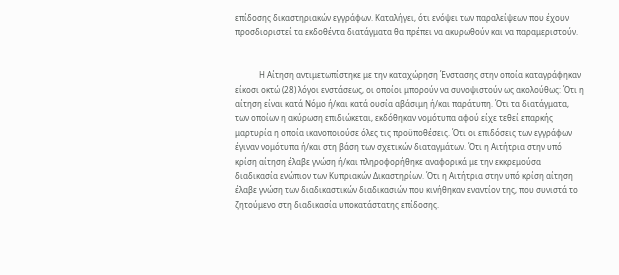επίδοσης δικαστηριακών εγγράφων. Καταλήγει, ότι ενόψει των παραλείψεων που έχουν προσδιοριστεί τα εκδοθέντα διατάγματα θα πρέπει να ακυρωθούν και να παραμεριστούν.


            Η Αίτηση αντιμετωπίστηκε με την καταχώρηση Ένστασης στην οποία καταγράφηκαν είκοσι οκτώ (28) λόγοι ενστάσεως, οι οποίοι μπορούν να συνοψιστούν ως ακολούθως: Ότι η αίτηση είναι κατά Νόμο ή/και κατά ουσία αβάσιμη ή/και παράτυπη. Ότι τα διατάγματα, των οποίων η ακύρωση επιδιώκεται, εκδόθηκαν νομότυπα αφού είχε τεθεί επαρκής μαρτυρία η οποία ικανοποιούσε όλες τις προϋποθέσεις. Ότι οι επιδόσεις των εγγράφων έγιναν νομότυπα ή/και στη βάση των σχετικών διαταγμάτων. Ότι η Αιτήτρια στην υπό κρίση αίτηση έλαβε γνώση ή/και πληροφορήθηκε αναφορικά με την εκκρεμούσα διαδικασία ενώπιον των Κυπριακών Δικαστηρίων. Ότι η Αιτήτρια στην υπό κρίση αίτηση έλαβε γνώση των διαδικαστικών διαδικασιών που κινήθηκαν εναντίον της, που συνιστά το ζητούμενο στη διαδικασία υποκατάστατης επίδοσης.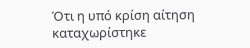Ότι η υπό κρίση αίτηση καταχωρίστηκε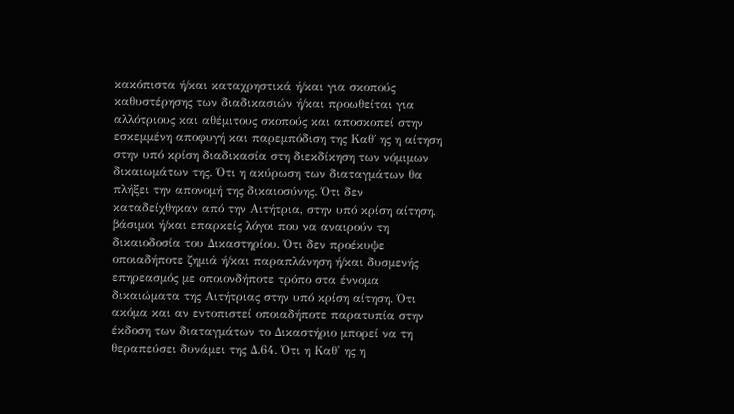κακόπιστα ή/και καταχρηστικά ή/και για σκοπούς καθυστέρησης των διαδικασιών ή/και προωθείται για αλλότριους και αθέμιτους σκοπούς και αποσκοπεί στην εσκεμμένη αποφυγή και παρεμπόδιση της Καθ΄ ης η αίτηση στην υπό κρίση διαδικασία στη διεκδίκηση των νόμιμων δικαιωμάτων της. Ότι η ακύρωση των διαταγμάτων θα πλήξει την απονομή της δικαιοσύνης. Ότι δεν καταδείχθηκαν από την Αιτήτρια, στην υπό κρίση αίτηση, βάσιμοι ή/και επαρκείς λόγοι που να αναιρούν τη δικαιοδοσία του Δικαστηρίου. Ότι δεν προέκυψε οποιαδήποτε ζημιά ή/και παραπλάνηση ή/και δυσμενής επηρεασμός με οποιονδήποτε τρόπο στα έννομα δικαιώματα της Αιτήτριας στην υπό κρίση αίτηση. Ότι ακόμα και αν εντοπιστεί οποιαδήποτε παρατυπία στην έκδοση των διαταγμάτων το Δικαστήριο μπορεί να τη θεραπεύσει δυνάμει της Δ.64. Ότι η Καθ' ης η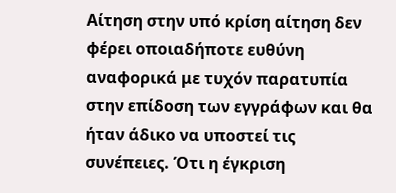Αίτηση στην υπό κρίση αίτηση δεν φέρει οποιαδήποτε ευθύνη αναφορικά με τυχόν παρατυπία στην επίδοση των εγγράφων και θα ήταν άδικο να υποστεί τις συνέπειες. Ότι η έγκριση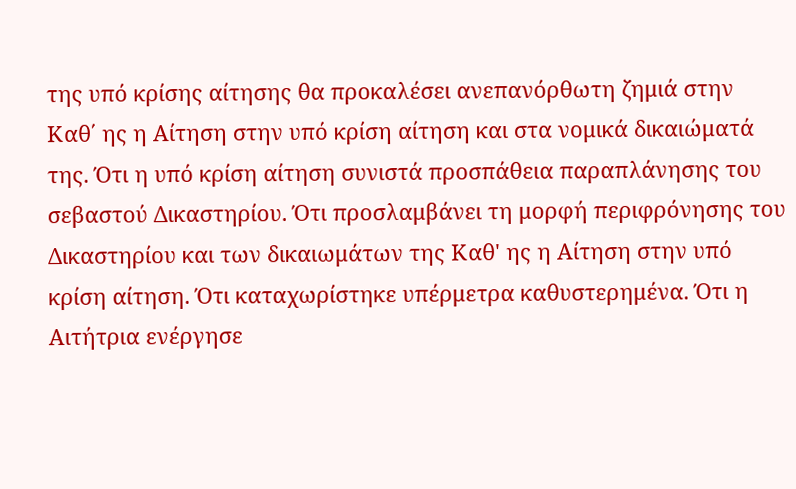της υπό κρίσης αίτησης θα προκαλέσει ανεπανόρθωτη ζημιά στην Καθ΄ ης η Αίτηση στην υπό κρίση αίτηση και στα νομικά δικαιώματά της. Ότι η υπό κρίση αίτηση συνιστά προσπάθεια παραπλάνησης του σεβαστού Δικαστηρίου. Ότι προσλαμβάνει τη μορφή περιφρόνησης του Δικαστηρίου και των δικαιωμάτων της Καθ' ης η Αίτηση στην υπό κρίση αίτηση. Ότι καταχωρίστηκε υπέρμετρα καθυστερημένα. Ότι η Αιτήτρια ενέργησε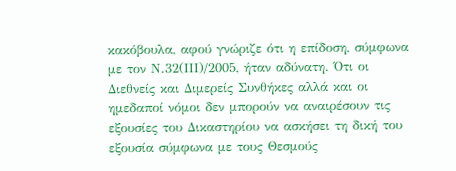κακόβουλα, αφού γνώριζε ότι η επίδοση, σύμφωνα με τον Ν.32(ΙΙΙ)/2005, ήταν αδύνατη. Ότι οι Διεθνείς και Διμερείς Συνθήκες αλλά και οι ημεδαποί νόμοι δεν μπορούν να αναιρέσουν τις εξουσίες του Δικαστηρίου να ασκήσει τη δική του εξουσία σύμφωνα με τους Θεσμούς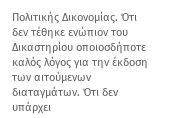Πολιτικής Δικονομίας. Ότι δεν τέθηκε ενώπιον του Δικαστηρίου οποιοσδήποτε καλός λόγος για την έκδοση των αιτούμενων διαταγμάτων. Ότι δεν υπάρχει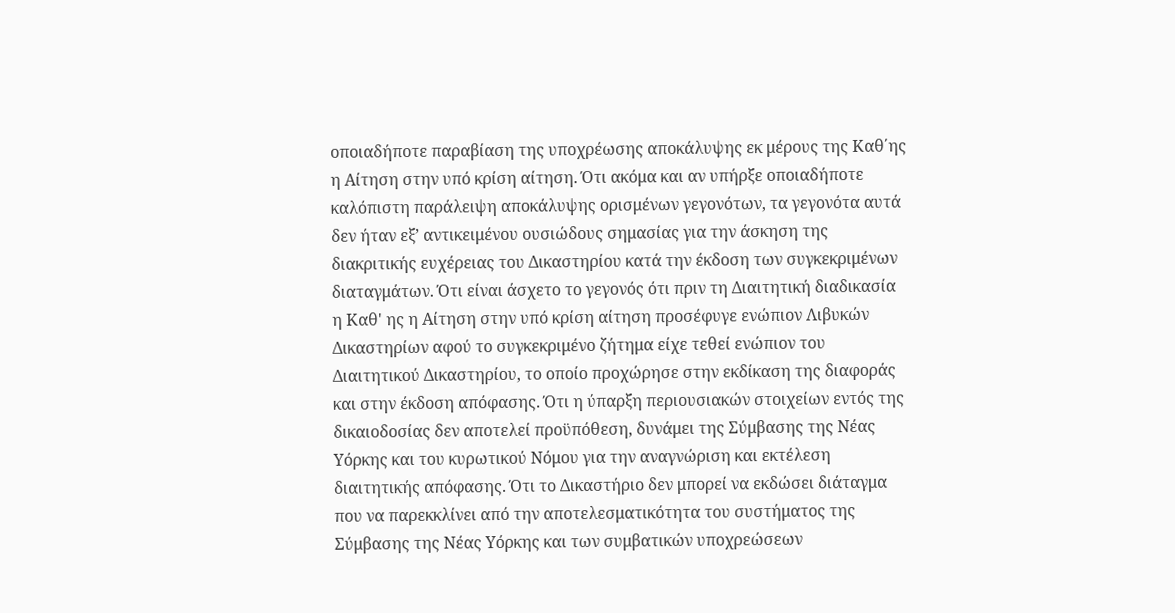οποιαδήποτε παραβίαση της υποχρέωσης αποκάλυψης εκ μέρους της Καθ΄ης η Αίτηση στην υπό κρίση αίτηση. Ότι ακόμα και αν υπήρξε οποιαδήποτε καλόπιστη παράλειψη αποκάλυψης ορισμένων γεγονότων, τα γεγονότα αυτά δεν ήταν εξ’ αντικειμένου ουσιώδους σημασίας για την άσκηση της διακριτικής ευχέρειας του Δικαστηρίου κατά την έκδοση των συγκεκριμένων διαταγμάτων. Ότι είναι άσχετο το γεγονός ότι πριν τη Διαιτητική διαδικασία η Καθ' ης η Αίτηση στην υπό κρίση αίτηση προσέφυγε ενώπιον Λιβυκών Δικαστηρίων αφού το συγκεκριμένο ζήτημα είχε τεθεί ενώπιον του Διαιτητικού Δικαστηρίου, το οποίο προχώρησε στην εκδίκαση της διαφοράς και στην έκδοση απόφασης. Ότι η ύπαρξη περιουσιακών στοιχείων εντός της δικαιοδοσίας δεν αποτελεί προϋπόθεση, δυνάμει της Σύμβασης της Νέας Υόρκης και του κυρωτικού Νόμου για την αναγνώριση και εκτέλεση διαιτητικής απόφασης. Ότι το Δικαστήριο δεν μπορεί να εκδώσει διάταγμα που να παρεκκλίνει από την αποτελεσματικότητα του συστήματος της Σύμβασης της Νέας Υόρκης και των συμβατικών υποχρεώσεων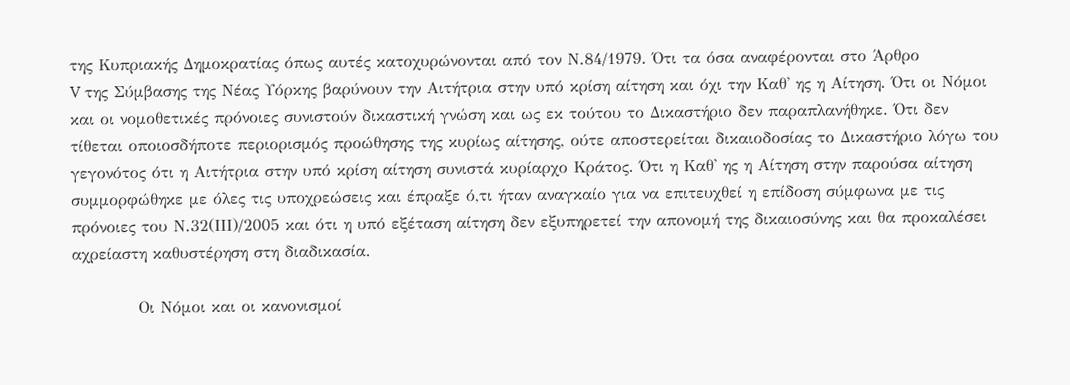της Κυπριακής Δημοκρατίας όπως αυτές κατοχυρώνονται από τον Ν.84/1979. Ότι τα όσα αναφέρονται στο Άρθρο
V της Σύμβασης της Νέας Υόρκης βαρύνουν την Αιτήτρια στην υπό κρίση αίτηση και όχι την Καθ' ης η Αίτηση. Ότι οι Νόμοι και οι νομοθετικές πρόνοιες συνιστούν δικαστική γνώση και ως εκ τούτου το Δικαστήριο δεν παραπλανήθηκε. Ότι δεν τίθεται οποιοσδήποτε περιορισμός προώθησης της κυρίως αίτησης, ούτε αποστερείται δικαιοδοσίας το Δικαστήριο λόγω του γεγονότος ότι η Αιτήτρια στην υπό κρίση αίτηση συνιστά κυρίαρχο Κράτος. Ότι η Καθ' ης η Αίτηση στην παρούσα αίτηση συμμορφώθηκε με όλες τις υποχρεώσεις και έπραξε ό,τι ήταν αναγκαίο για να επιτευχθεί η επίδοση σύμφωνα με τις πρόνοιες του Ν.32(ΙΙΙ)/2005 και ότι η υπό εξέταση αίτηση δεν εξυπηρετεί την απονομή της δικαιοσύνης και θα προκαλέσει αχρείαστη καθυστέρηση στη διαδικασία.

           Οι Νόμοι και οι κανονισμοί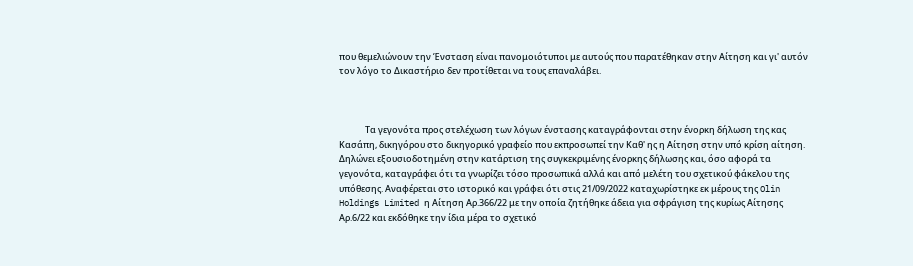που θεμελιώνουν την Ένσταση είναι πανομοιότυποι με αυτούς που παρατέθηκαν στην Αίτηση και γι' αυτόν τον λόγο το Δικαστήριο δεν προτίθεται να τους επαναλάβει.



             Τα γεγονότα προς στελέχωση των λόγων ένστασης καταγράφονται στην ένορκη δήλωση της κας Κασάπη, δικηγόρου στο δικηγορικό γραφείο που εκπροσωπεί την Καθ' ης η Αίτηση στην υπό κρίση αίτηση. Δηλώνει εξουσιοδοτημένη στην κατάρτιση της συγκεκριμένης ένορκης δήλωσης και, όσο αφορά τα γεγονότα, καταγράφει ότι τα γνωρίζει τόσο προσωπικά αλλά και από μελέτη του σχετικού φάκελου της υπόθεσης. Αναφέρεται στο ιστορικό και γράφει ότι στις 21/09/2022 καταχωρίστηκε εκ μέρους της Olin Holdings Limited η Αίτηση Αρ.366/22 με την οποία ζητήθηκε άδεια για σφράγιση της κυρίως Αίτησης Αρ.6/22 και εκδόθηκε την ίδια μέρα το σχετικό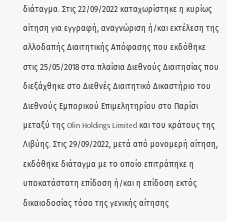διάταγμα. Στις 22/09/2022 καταχωρίστηκε η κυρίως αίτηση για εγγραφή, αναγνώριση ή/και εκτέλεση της αλλοδαπής Διαιτητικής Απόφασης που εκδόθηκε στις 25/05/2018 στα πλαίσια Διεθνούς Διαιτησίας που διεξάχθηκε στο Διεθνές Διαιτητικό Δικαστήριο του Διεθνούς Εμπορικού Επιμελητηρίου στο Παρίσι μεταξύ της Olin Holdings Limited και του κράτους της Λιβύης. Στις 29/09/2022, μετά από μονομερή αίτηση, εκδόθηκε διάταγμα με το οποίο επιτράπηκε η υποκατάστατη επίδοση ή/και η επίδοση εκτός δικαιοδοσίας τόσο της γενικής αίτησης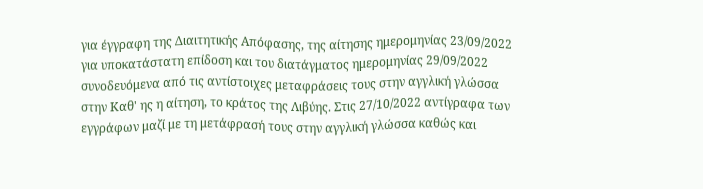για έγγραφη της Διαιτητικής Απόφασης, της αίτησης ημερομηνίας 23/09/2022 για υποκατάστατη επίδοση και του διατάγματος ημερομηνίας 29/09/2022 συνοδευόμενα από τις αντίστοιχες μεταφράσεις τους στην αγγλική γλώσσα στην Καθ' ης η αίτηση, το κράτος της Λιβύης. Στις 27/10/2022 αντίγραφα των εγγράφων μαζί με τη μετάφρασή τους στην αγγλική γλώσσα καθώς και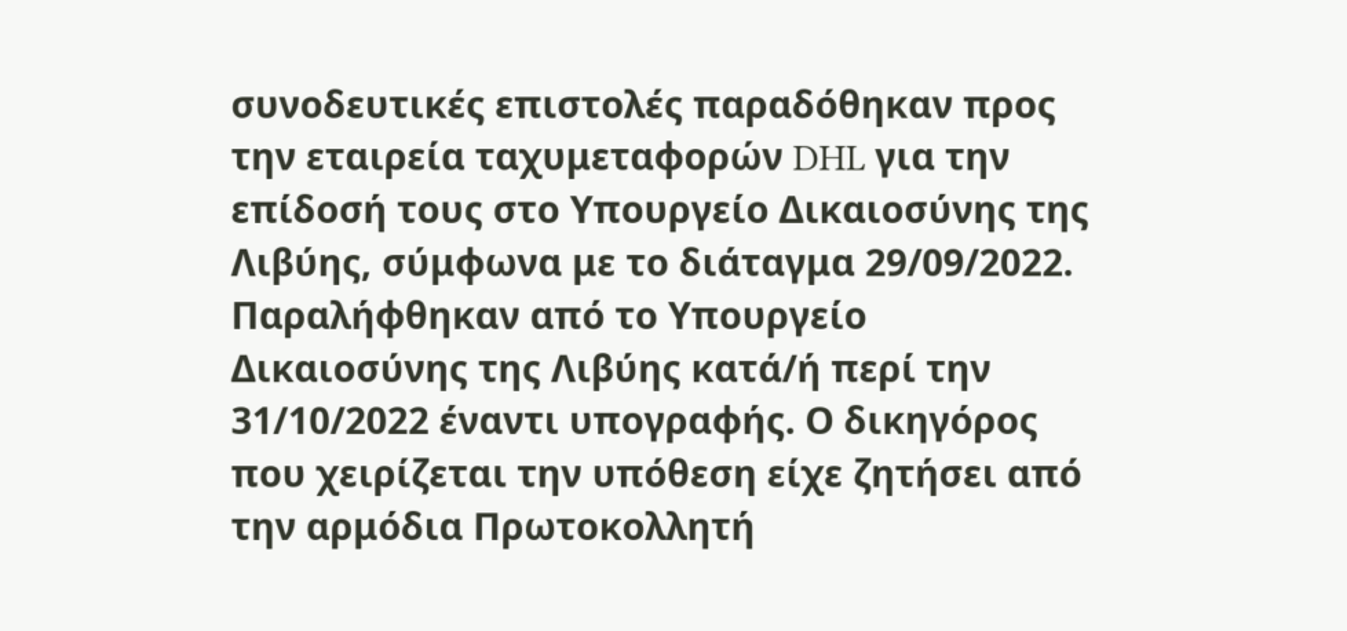συνοδευτικές επιστολές παραδόθηκαν προς την εταιρεία ταχυμεταφορών DHL για την επίδοσή τους στο Υπουργείο Δικαιοσύνης της Λιβύης, σύμφωνα με το διάταγμα 29/09/2022. Παραλήφθηκαν από το Υπουργείο Δικαιοσύνης της Λιβύης κατά/ή περί την 31/10/2022 έναντι υπογραφής. Ο δικηγόρος που χειρίζεται την υπόθεση είχε ζητήσει από την αρμόδια Πρωτοκολλητή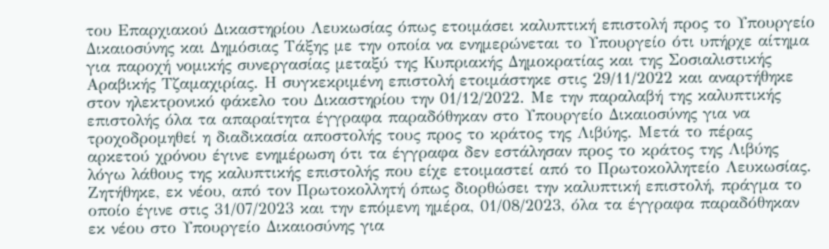του Επαρχιακού Δικαστηρίου Λευκωσίας όπως ετοιμάσει καλυπτική επιστολή προς το Υπουργείο Δικαιοσύνης και Δημόσιας Τάξης με την οποία να ενημερώνεται το Υπουργείο ότι υπήρχε αίτημα για παροχή νομικής συνεργασίας μεταξύ της Κυπριακής Δημοκρατίας και της Σοσιαλιστικής Αραβικής Τζαμαχιρίας. Η συγκεκριμένη επιστολή ετοιμάστηκε στις 29/11/2022 και αναρτήθηκε στον ηλεκτρονικό φάκελο του Δικαστηρίου την 01/12/2022. Με την παραλαβή της καλυπτικής επιστολής όλα τα απαραίτητα έγγραφα παραδόθηκαν στο Υπουργείο Δικαιοσύνης για να τροχοδρομηθεί η διαδικασία αποστολής τους προς το κράτος της Λιβύης. Μετά το πέρας αρκετού χρόνου έγινε ενημέρωση ότι τα έγγραφα δεν εστάλησαν προς το κράτος της Λιβύης λόγω λάθους της καλυπτικής επιστολής που είχε ετοιμαστεί από το Πρωτοκολλητείο Λευκωσίας. Ζητήθηκε, εκ νέου, από τον Πρωτοκολλητή όπως διορθώσει την καλυπτική επιστολή, πράγμα το οποίο έγινε στις 31/07/2023 και την επόμενη ημέρα, 01/08/2023, όλα τα έγγραφα παραδόθηκαν εκ νέου στο Υπουργείο Δικαιοσύνης για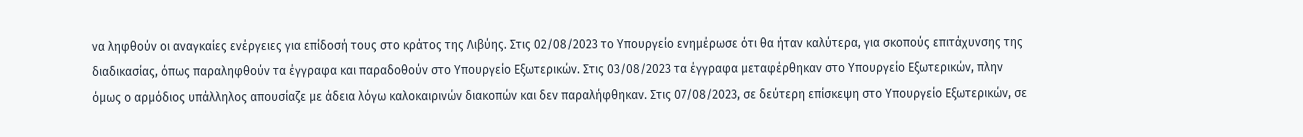να ληφθούν οι αναγκαίες ενέργειες για επίδοσή τους στο κράτος της Λιβύης. Στις 02/08/2023 το Υπουργείο ενημέρωσε ότι θα ήταν καλύτερα, για σκοπούς επιτάχυνσης της διαδικασίας, όπως παραληφθούν τα έγγραφα και παραδοθούν στο Υπουργείο Εξωτερικών. Στις 03/08/2023 τα έγγραφα μεταφέρθηκαν στο Υπουργείο Εξωτερικών, πλην όμως ο αρμόδιος υπάλληλος απουσίαζε με άδεια λόγω καλοκαιρινών διακοπών και δεν παραλήφθηκαν. Στις 07/08/2023, σε δεύτερη επίσκεψη στο Υπουργείο Εξωτερικών, σε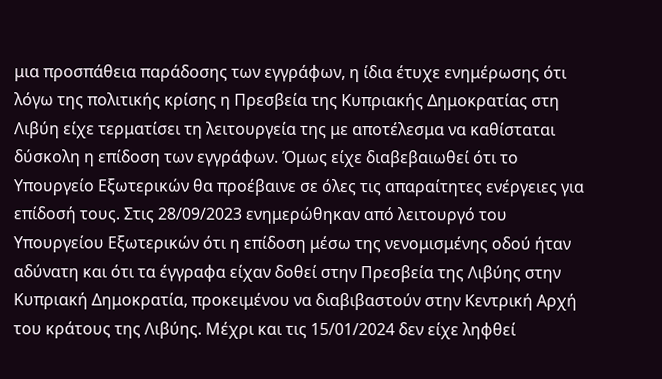μια προσπάθεια παράδοσης των εγγράφων, η ίδια έτυχε ενημέρωσης ότι λόγω της πολιτικής κρίσης η Πρεσβεία της Κυπριακής Δημοκρατίας στη Λιβύη είχε τερματίσει τη λειτουργεία της με αποτέλεσμα να καθίσταται δύσκολη η επίδοση των εγγράφων. Όμως είχε διαβεβαιωθεί ότι το Υπουργείο Εξωτερικών θα προέβαινε σε όλες τις απαραίτητες ενέργειες για επίδοσή τους. Στις 28/09/2023 ενημερώθηκαν από λειτουργό του Υπουργείου Εξωτερικών ότι η επίδοση μέσω της νενομισμένης οδού ήταν αδύνατη και ότι τα έγγραφα είχαν δοθεί στην Πρεσβεία της Λιβύης στην Κυπριακή Δημοκρατία, προκειμένου να διαβιβαστούν στην Κεντρική Αρχή του κράτους της Λιβύης. Μέχρι και τις 15/01/2024 δεν είχε ληφθεί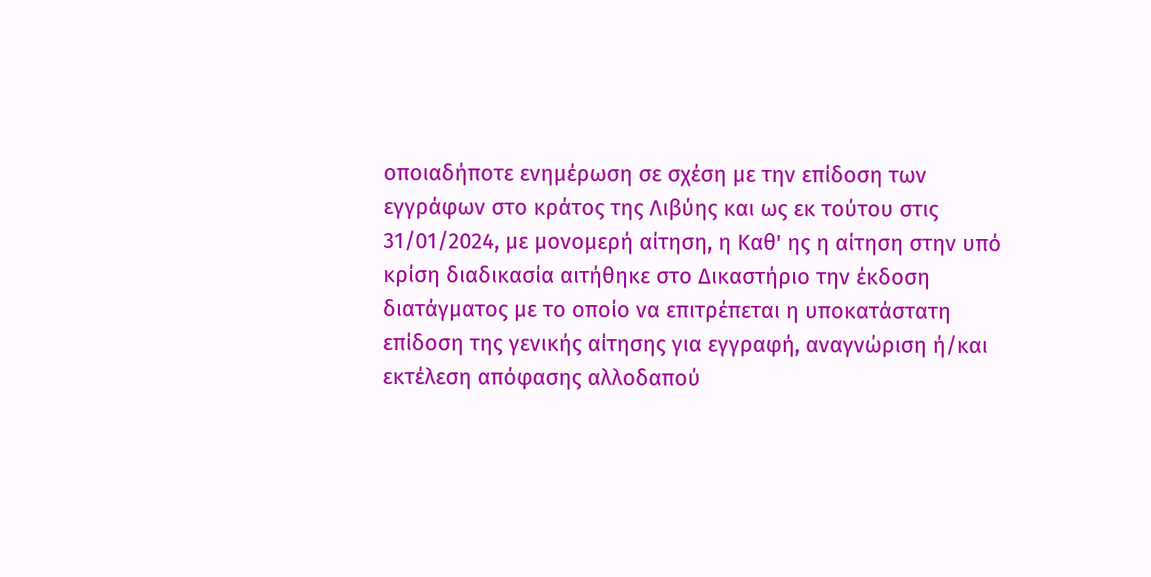οποιαδήποτε ενημέρωση σε σχέση με την επίδοση των εγγράφων στο κράτος της Λιβύης και ως εκ τούτου στις 31/01/2024, με μονομερή αίτηση, η Καθ' ης η αίτηση στην υπό κρίση διαδικασία αιτήθηκε στο Δικαστήριο την έκδοση διατάγματος με το οποίο να επιτρέπεται η υποκατάστατη επίδοση της γενικής αίτησης για εγγραφή, αναγνώριση ή/και εκτέλεση απόφασης αλλοδαπού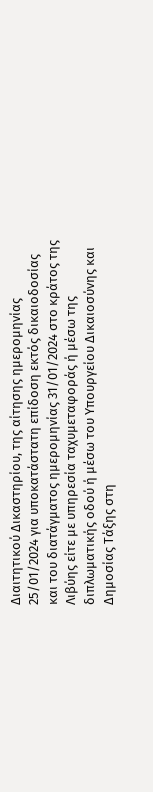Διαιτητικού Δικαστηρίου, της αίτησης ημερομηνίας 25/01/2024 για υποκατάστατη επίδοση εκτός δικαιοδοσίας και του διατάγματος ημερομηνίας 31/01/2024 στο κράτος της Λιβύης είτε με υπηρεσία ταχυμεταφοράς ή μέσω της διπλωματικής οδού ή μέσω του Υπουργείου Δικαιοσύνης και Δημοσίας Τάξης στη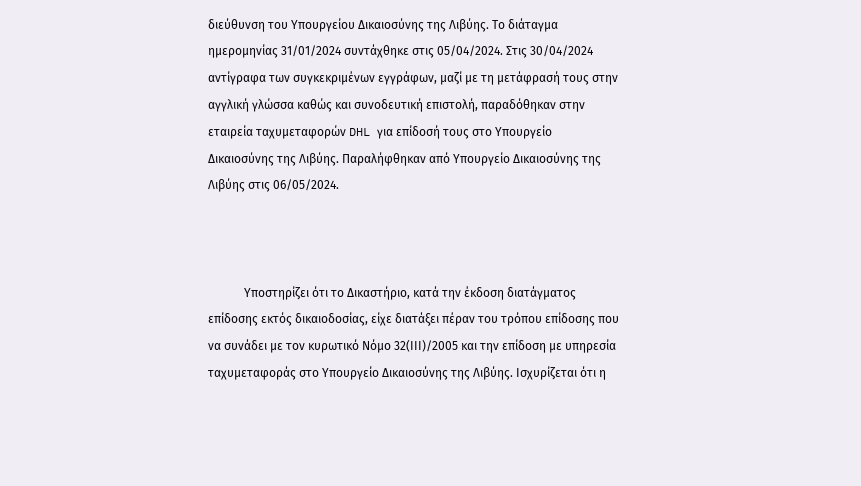διεύθυνση του Υπουργείου Δικαιοσύνης της Λιβύης. Το διάταγμα ημερομηνίας 31/01/2024 συντάχθηκε στις 05/04/2024. Στις 30/04/2024 αντίγραφα των συγκεκριμένων εγγράφων, μαζί με τη μετάφρασή τους στην αγγλική γλώσσα καθώς και συνοδευτική επιστολή, παραδόθηκαν στην εταιρεία ταχυμεταφορών DHL για επίδοσή τους στο Υπουργείο Δικαιοσύνης της Λιβύης. Παραλήφθηκαν από Υπουργείο Δικαιοσύνης της Λιβύης στις 06/05/2024.



            Υποστηρίζει ότι το Δικαστήριο, κατά την έκδοση διατάγματος επίδοσης εκτός δικαιοδοσίας, είχε διατάξει πέραν του τρόπου επίδοσης που να συνάδει με τον κυρωτικό Νόμο 32(ΙΙΙ)/2005 και την επίδοση με υπηρεσία ταχυμεταφοράς στο Υπουργείο Δικαιοσύνης της Λιβύης. Ισχυρίζεται ότι η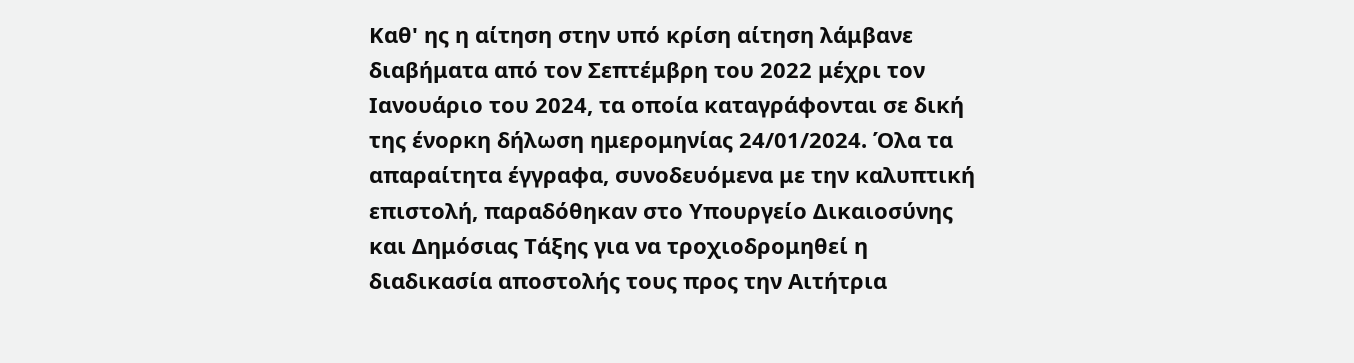Καθ' ης η αίτηση στην υπό κρίση αίτηση λάμβανε διαβήματα από τον Σεπτέμβρη του 2022 μέχρι τον Ιανουάριο του 2024, τα οποία καταγράφονται σε δική της ένορκη δήλωση ημερομηνίας 24/01/2024. Όλα τα απαραίτητα έγγραφα, συνοδευόμενα με την καλυπτική επιστολή, παραδόθηκαν στο Υπουργείο Δικαιοσύνης και Δημόσιας Τάξης για να τροχιοδρομηθεί η διαδικασία αποστολής τους προς την Αιτήτρια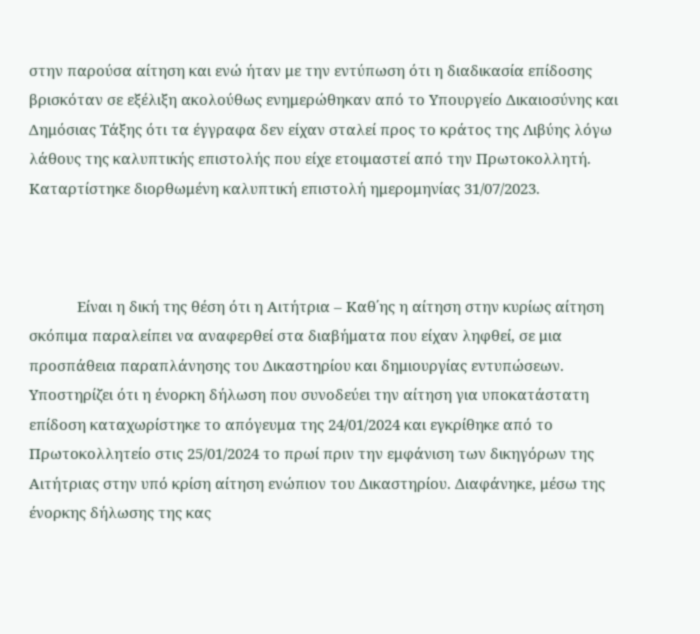στην παρούσα αίτηση και ενώ ήταν με την εντύπωση ότι η διαδικασία επίδοσης βρισκόταν σε εξέλιξη ακολούθως ενημερώθηκαν από το Υπουργείο Δικαιοσύνης και Δημόσιας Τάξης ότι τα έγγραφα δεν είχαν σταλεί προς το κράτος της Λιβύης λόγω λάθους της καλυπτικής επιστολής που είχε ετοιμαστεί από την Πρωτοκολλητή. Καταρτίστηκε διορθωμένη καλυπτική επιστολή ημερομηνίας 31/07/2023.



            Είναι η δική της θέση ότι η Αιτήτρια – Καθ΄ης η αίτηση στην κυρίως αίτηση σκόπιμα παραλείπει να αναφερθεί στα διαβήματα που είχαν ληφθεί, σε μια προσπάθεια παραπλάνησης του Δικαστηρίου και δημιουργίας εντυπώσεων. Υποστηρίζει ότι η ένορκη δήλωση που συνοδεύει την αίτηση για υποκατάστατη επίδοση καταχωρίστηκε το απόγευμα της 24/01/2024 και εγκρίθηκε από το Πρωτοκολλητείο στις 25/01/2024 το πρωί πριν την εμφάνιση των δικηγόρων της Αιτήτριας στην υπό κρίση αίτηση ενώπιον του Δικαστηρίου. Διαφάνηκε, μέσω της ένορκης δήλωσης της κας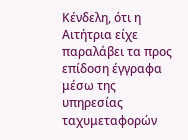Κένδελη, ότι η Αιτήτρια είχε παραλάβει τα προς επίδοση έγγραφα μέσω της υπηρεσίας ταχυμεταφορών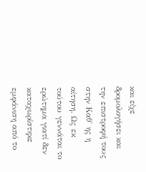και είχε δρομολογήσει και την επιστροφή τους στην Καθ' ης η αίτηση. Ως εκ τούτου γεννάται το ερώτημα γιατί δεν καταχωρίστηκε εμφάνιση από το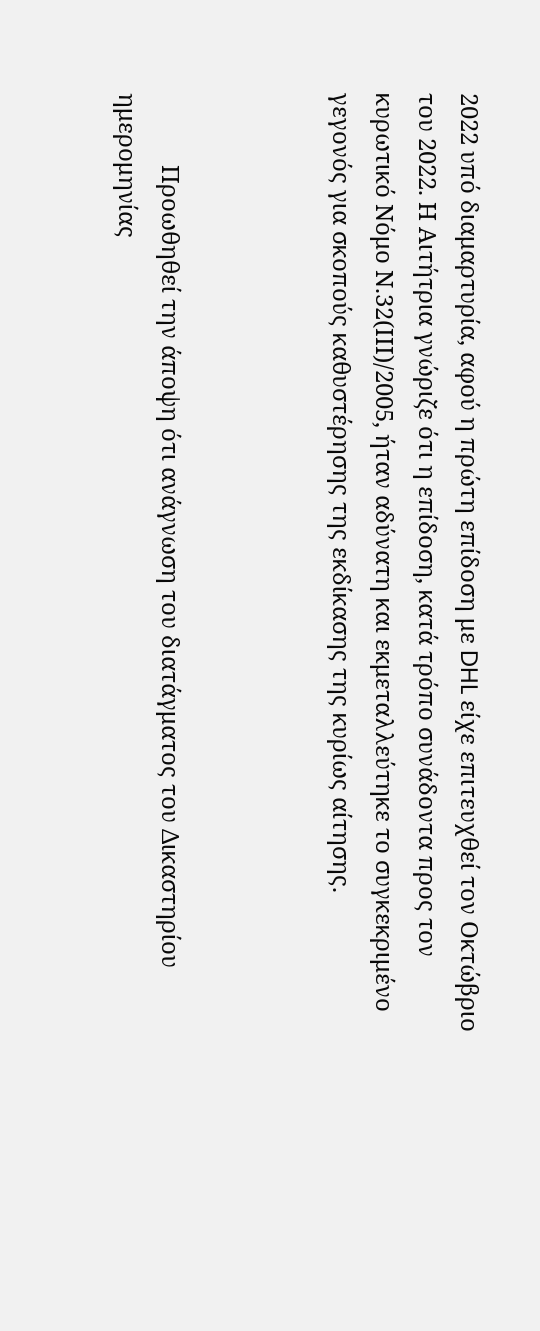2022 υπό διαμαρτυρία, αφού η πρώτη επίδοση με DHL είχε επιτευχθεί τον Οκτώβριο του 2022. Η Αιτήτρια γνώριζε ότι η επίδοση, κατά τρόπο συνάδοντα προς τον κυρωτικό Νόμο Ν.32(ΙΙΙ)/2005, ήταν αδύνατη και εκμεταλλεύτηκε το συγκεκριμένο γεγονός για σκοπούς καθυστέρησης της εκδίκασης της κυρίως αίτησης.



            Προωθηθεί την άποψη ότι ανάγνωση του διατάγματος του Δικαστηρίου ημερομηνίας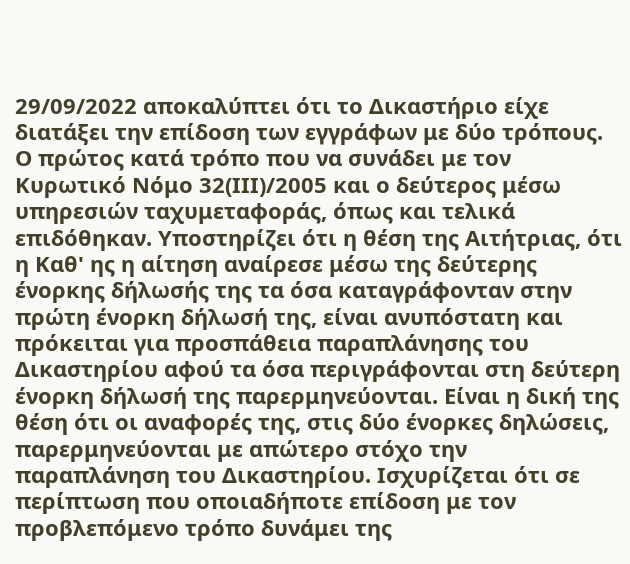29/09/2022 αποκαλύπτει ότι το Δικαστήριο είχε διατάξει την επίδοση των εγγράφων με δύο τρόπους. Ο πρώτος κατά τρόπο που να συνάδει με τον Κυρωτικό Νόμο 32(ΙΙΙ)/2005 και ο δεύτερος μέσω υπηρεσιών ταχυμεταφοράς, όπως και τελικά επιδόθηκαν. Υποστηρίζει ότι η θέση της Αιτήτριας, ότι η Καθ' ης η αίτηση αναίρεσε μέσω της δεύτερης ένορκης δήλωσής της τα όσα καταγράφονταν στην πρώτη ένορκη δήλωσή της, είναι ανυπόστατη και πρόκειται για προσπάθεια παραπλάνησης του Δικαστηρίου αφού τα όσα περιγράφονται στη δεύτερη ένορκη δήλωσή της παρερμηνεύονται. Είναι η δική της θέση ότι οι αναφορές της, στις δύο ένορκες δηλώσεις, παρερμηνεύονται με απώτερο στόχο την παραπλάνηση του Δικαστηρίου. Ισχυρίζεται ότι σε περίπτωση που οποιαδήποτε επίδοση με τον προβλεπόμενο τρόπο δυνάμει της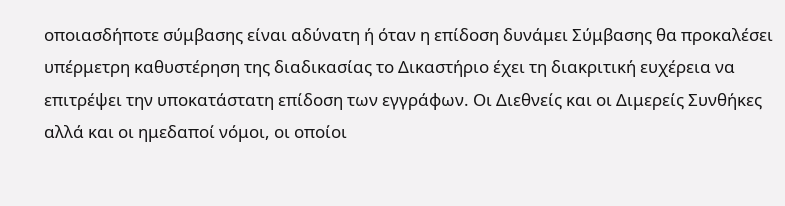οποιασδήποτε σύμβασης είναι αδύνατη ή όταν η επίδοση δυνάμει Σύμβασης θα προκαλέσει υπέρμετρη καθυστέρηση της διαδικασίας το Δικαστήριο έχει τη διακριτική ευχέρεια να επιτρέψει την υποκατάστατη επίδοση των εγγράφων. Οι Διεθνείς και οι Διμερείς Συνθήκες αλλά και οι ημεδαποί νόμοι, οι οποίοι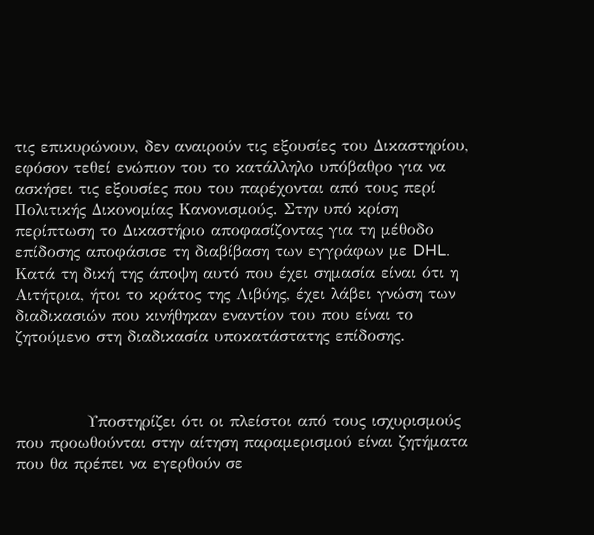τις επικυρώνουν, δεν αναιρούν τις εξουσίες του Δικαστηρίου, εφόσον τεθεί ενώπιον του το κατάλληλο υπόβαθρο για να ασκήσει τις εξουσίες που του παρέχονται από τους περί Πολιτικής Δικονομίας Κανονισμούς. Στην υπό κρίση περίπτωση το Δικαστήριο αποφασίζοντας για τη μέθοδο επίδοσης αποφάσισε τη διαβίβαση των εγγράφων με DHL. Κατά τη δική της άποψη αυτό που έχει σημασία είναι ότι η Αιτήτρια, ήτοι το κράτος της Λιβύης, έχει λάβει γνώση των διαδικασιών που κινήθηκαν εναντίον του που είναι το ζητούμενο στη διαδικασία υποκατάστατης επίδοσης.



            Υποστηρίζει ότι οι πλείστοι από τους ισχυρισμούς που προωθούνται στην αίτηση παραμερισμού είναι ζητήματα που θα πρέπει να εγερθούν σε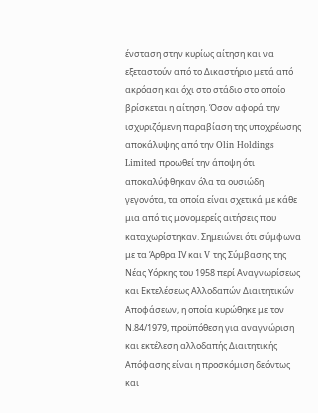ένσταση στην κυρίως αίτηση και να εξεταστούν από το Δικαστήριο μετά από ακρόαση και όχι στο στάδιο στο οποίο βρίσκεται η αίτηση. Όσον αφορά την ισχυριζόμενη παραβίαση της υποχρέωσης αποκάλυψης από την Olin Holdings Limited προωθεί την άποψη ότι αποκαλύφθηκαν όλα τα ουσιώδη γεγονότα, τα οποία είναι σχετικά με κάθε μια από τις μονομερείς αιτήσεις που καταχωρίστηκαν. Σημειώνει ότι σύμφωνα με τα Άρθρα ΙV και V της Σύμβασης της Νέας Υόρκης του 1958 περί Αναγνωρίσεως και Εκτελέσεως Αλλοδαπών Διαιτητικών Αποφάσεων, η οποία κυρώθηκε με τον Ν.84/1979, προϋπόθεση για αναγνώριση και εκτέλεση αλλοδαπής Διαιτητικής Απόφασης είναι η προσκόμιση δεόντως και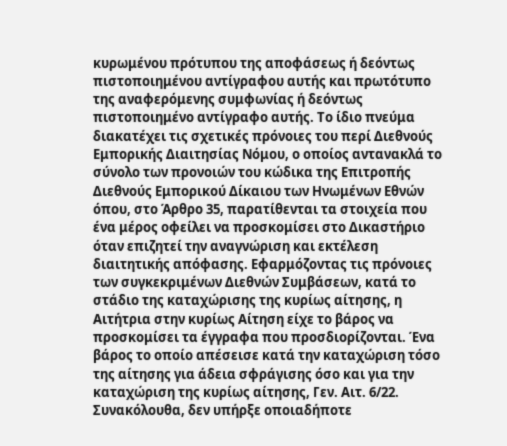κυρωμένου πρότυπου της αποφάσεως ή δεόντως πιστοποιημένου αντίγραφου αυτής και πρωτότυπο της αναφερόμενης συμφωνίας ή δεόντως πιστοποιημένο αντίγραφο αυτής. Το ίδιο πνεύμα διακατέχει τις σχετικές πρόνοιες του περί Διεθνούς Εμπορικής Διαιτησίας Νόμου, ο οποίος αντανακλά το σύνολο των προνοιών του κώδικα της Επιτροπής Διεθνούς Εμπορικού Δίκαιου των Ηνωμένων Εθνών όπου, στο Άρθρο 35, παρατίθενται τα στοιχεία που ένα μέρος οφείλει να προσκομίσει στο Δικαστήριο όταν επιζητεί την αναγνώριση και εκτέλεση διαιτητικής απόφασης. Εφαρμόζοντας τις πρόνοιες των συγκεκριμένων Διεθνών Συμβάσεων, κατά το στάδιο της καταχώρισης της κυρίως αίτησης, η Αιτήτρια στην κυρίως Αίτηση είχε το βάρος να προσκομίσει τα έγγραφα που προσδιορίζονται. Ένα βάρος το οποίο απέσεισε κατά την καταχώριση τόσο της αίτησης για άδεια σφράγισης όσο και για την καταχώριση της κυρίως αίτησης, Γεν. Αιτ. 6/22. Συνακόλουθα, δεν υπήρξε οποιαδήποτε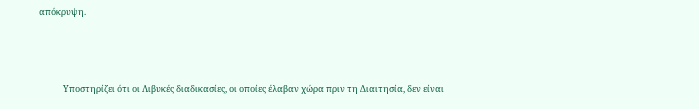απόκρυψη.



            Υποστηρίζει ότι οι Λιβυκές διαδικασίες, οι οποίες έλαβαν χώρα πριν τη Διαιτησία, δεν είναι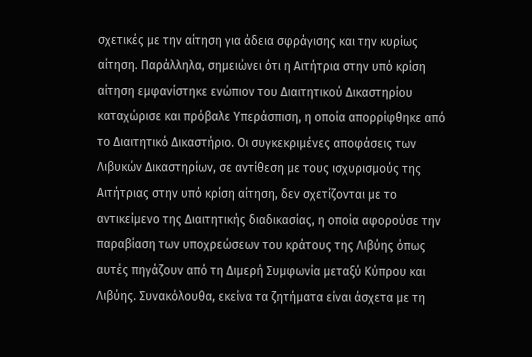σχετικές με την αίτηση για άδεια σφράγισης και την κυρίως αίτηση. Παράλληλα, σημειώνει ότι η Αιτήτρια στην υπό κρίση αίτηση εμφανίστηκε ενώπιον του Διαιτητικού Δικαστηρίου καταχώρισε και πρόβαλε Υπεράσπιση, η οποία απορρίφθηκε από το Διαιτητικό Δικαστήριο. Οι συγκεκριμένες αποφάσεις των Λιβυκών Δικαστηρίων, σε αντίθεση με τους ισχυρισμούς της Αιτήτριας στην υπό κρίση αίτηση, δεν σχετίζονται με το αντικείμενο της Διαιτητικής διαδικασίας, η οποία αφορούσε την παραβίαση των υποχρεώσεων του κράτους της Λιβύης όπως αυτές πηγάζουν από τη Διμερή Συμφωνία μεταξύ Κύπρου και Λιβύης. Συνακόλουθα, εκείνα τα ζητήματα είναι άσχετα με τη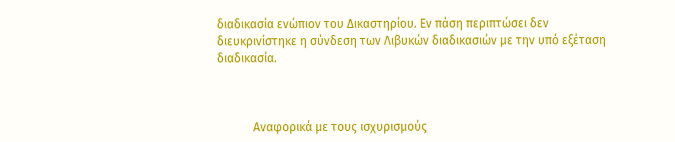διαδικασία ενώπιον του Δικαστηρίου. Εν πάση περιπτώσει δεν διευκρινίστηκε η σύνδεση των Λιβυκών διαδικασιών με την υπό εξέταση διαδικασία.



            Αναφορικά με τους ισχυρισμούς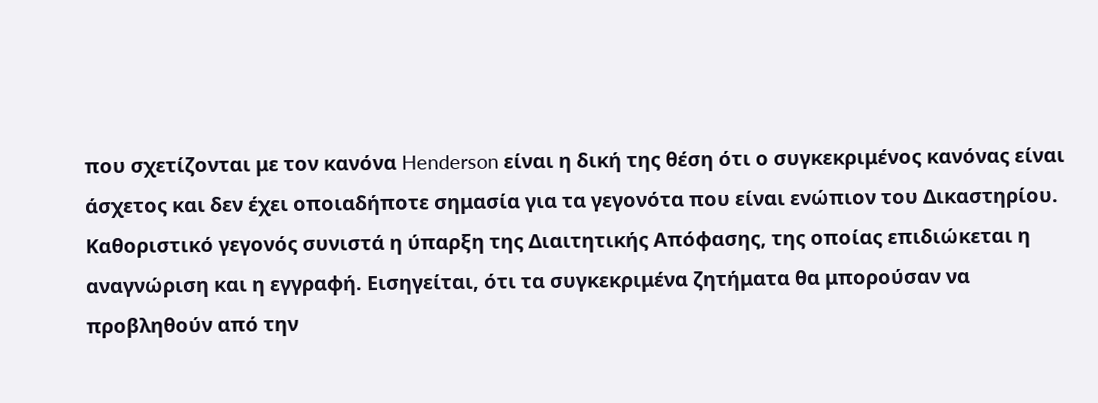που σχετίζονται με τον κανόνα Henderson είναι η δική της θέση ότι ο συγκεκριμένος κανόνας είναι άσχετος και δεν έχει οποιαδήποτε σημασία για τα γεγονότα που είναι ενώπιον του Δικαστηρίου. Καθοριστικό γεγονός συνιστά η ύπαρξη της Διαιτητικής Απόφασης, της οποίας επιδιώκεται η αναγνώριση και η εγγραφή. Εισηγείται, ότι τα συγκεκριμένα ζητήματα θα μπορούσαν να προβληθούν από την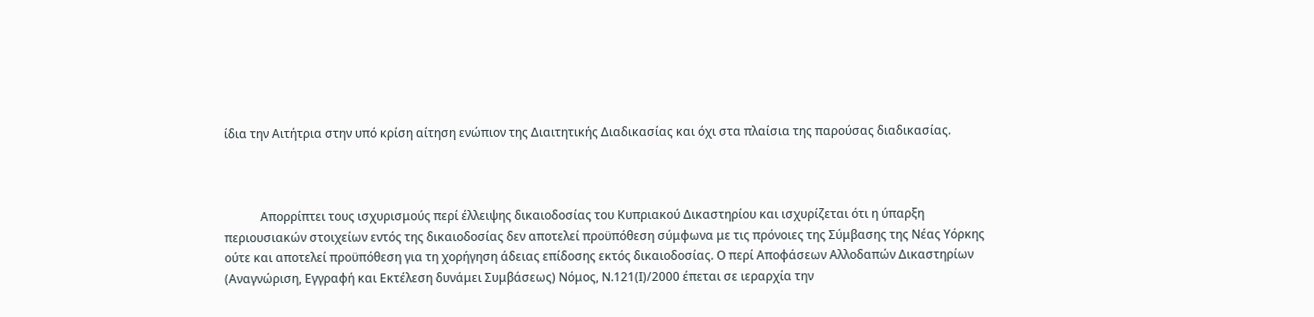ίδια την Αιτήτρια στην υπό κρίση αίτηση ενώπιον της Διαιτητικής Διαδικασίας και όχι στα πλαίσια της παρούσας διαδικασίας.



            Απορρίπτει τους ισχυρισμούς περί έλλειψης δικαιοδοσίας του Κυπριακού Δικαστηρίου και ισχυρίζεται ότι η ύπαρξη περιουσιακών στοιχείων εντός της δικαιοδοσίας δεν αποτελεί προϋπόθεση σύμφωνα με τις πρόνοιες της Σύμβασης της Νέας Υόρκης ούτε και αποτελεί προϋπόθεση για τη χορήγηση άδειας επίδοσης εκτός δικαιοδοσίας. Ο περί Αποφάσεων Αλλοδαπών Δικαστηρίων (Αναγνώριση, Εγγραφή και Εκτέλεση δυνάμει Συμβάσεως) Νόμος, Ν.121(Ι)/2000 έπεται σε ιεραρχία την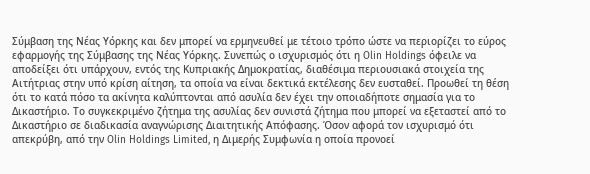Σύμβαση της Νέας Υόρκης και δεν μπορεί να ερμηνευθεί με τέτοιο τρόπο ώστε να περιορίζει το εύρος εφαρμογής της Σύμβασης της Νέας Υόρκης. Συνεπώς ο ισχυρισμός ότι η Olin Holdings όφειλε να αποδείξει ότι υπάρχουν, εντός της Κυπριακής Δημοκρατίας, διαθέσιμα περιουσιακά στοιχεία της Αιτήτριας στην υπό κρίση αίτηση, τα οποία να είναι δεκτικά εκτέλεσης δεν ευσταθεί. Προωθεί τη θέση ότι το κατά πόσο τα ακίνητα καλύπτονται από ασυλία δεν έχει την οποιαδήποτε σημασία για το Δικαστήριο. Το συγκεκριμένο ζήτημα της ασυλίας δεν συνιστά ζήτημα που μπορεί να εξεταστεί από το Δικαστήριο σε διαδικασία αναγνώρισης Διαιτητικής Απόφασης. Όσον αφορά τον ισχυρισμό ότι απεκρύβη, από την Olin Holdings Limited, η Διμερής Συμφωνία η οποία προνοεί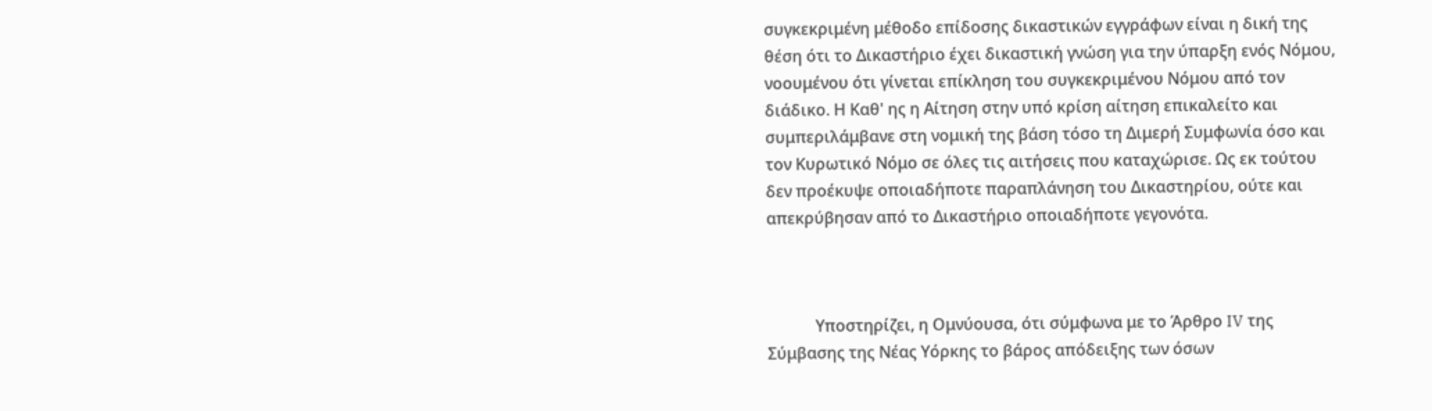συγκεκριμένη μέθοδο επίδοσης δικαστικών εγγράφων είναι η δική της θέση ότι το Δικαστήριο έχει δικαστική γνώση για την ύπαρξη ενός Νόμου, νοουμένου ότι γίνεται επίκληση του συγκεκριμένου Νόμου από τον διάδικο. Η Καθ' ης η Αίτηση στην υπό κρίση αίτηση επικαλείτο και συμπεριλάμβανε στη νομική της βάση τόσο τη Διμερή Συμφωνία όσο και τον Κυρωτικό Νόμο σε όλες τις αιτήσεις που καταχώρισε. Ως εκ τούτου δεν προέκυψε οποιαδήποτε παραπλάνηση του Δικαστηρίου, ούτε και απεκρύβησαν από το Δικαστήριο οποιαδήποτε γεγονότα.



            Υποστηρίζει, η Ομνύουσα, ότι σύμφωνα με το Άρθρο IV της Σύμβασης της Νέας Υόρκης το βάρος απόδειξης των όσων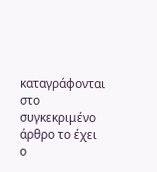καταγράφονται στο συγκεκριμένο άρθρο το έχει ο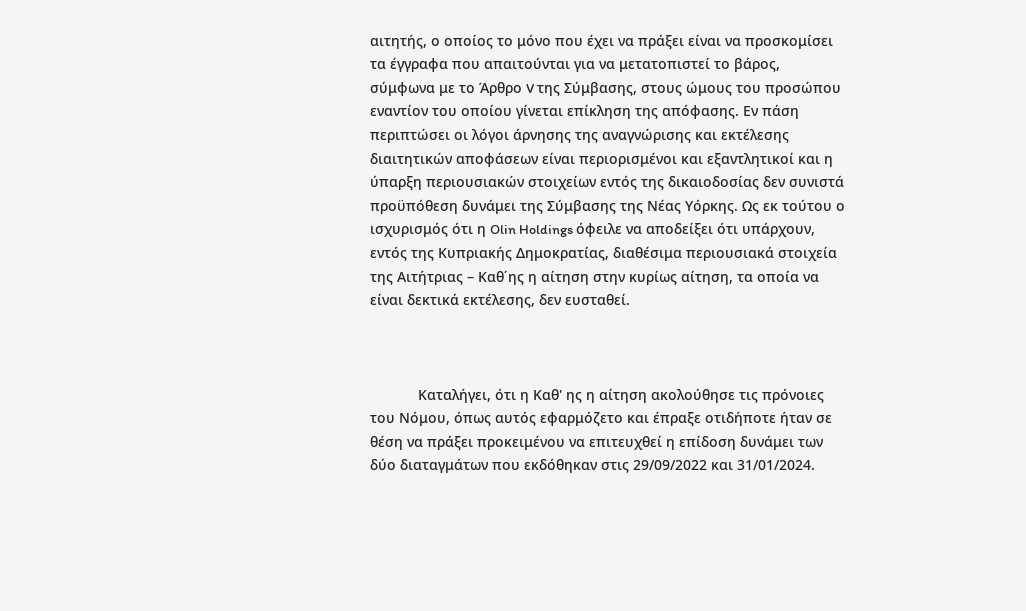αιτητής, ο οποίος το μόνο που έχει να πράξει είναι να προσκομίσει τα έγγραφα που απαιτούνται για να μετατοπιστεί το βάρος, σύμφωνα με το Άρθρο V της Σύμβασης, στους ώμους του προσώπου εναντίον του οποίου γίνεται επίκληση της απόφασης. Εν πάση περιπτώσει οι λόγοι άρνησης της αναγνώρισης και εκτέλεσης διαιτητικών αποφάσεων είναι περιορισμένοι και εξαντλητικοί και η ύπαρξη περιουσιακών στοιχείων εντός της δικαιοδοσίας δεν συνιστά προϋπόθεση δυνάμει της Σύμβασης της Νέας Υόρκης. Ως εκ τούτου ο ισχυρισμός ότι η Olin Holdings όφειλε να αποδείξει ότι υπάρχουν, εντός της Κυπριακής Δημοκρατίας, διαθέσιμα περιουσιακά στοιχεία της Αιτήτριας – Καθ΄ης η αίτηση στην κυρίως αίτηση, τα οποία να είναι δεκτικά εκτέλεσης, δεν ευσταθεί.



            Καταλήγει, ότι η Καθ' ης η αίτηση ακολούθησε τις πρόνοιες του Νόμου, όπως αυτός εφαρμόζετο και έπραξε οτιδήποτε ήταν σε θέση να πράξει προκειμένου να επιτευχθεί η επίδοση δυνάμει των δύο διαταγμάτων που εκδόθηκαν στις 29/09/2022 και 31/01/2024.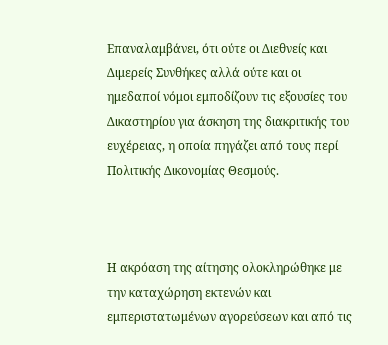Επαναλαμβάνει, ότι ούτε οι Διεθνείς και Διμερείς Συνθήκες αλλά ούτε και οι ημεδαποί νόμοι εμποδίζουν τις εξουσίες του Δικαστηρίου για άσκηση της διακριτικής του ευχέρειας, η οποία πηγάζει από τους περί Πολιτικής Δικονομίας Θεσμούς.



Η ακρόαση της αίτησης ολοκληρώθηκε με την καταχώρηση εκτενών και εμπεριστατωμένων αγορεύσεων και από τις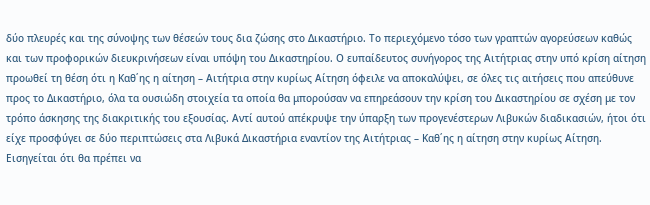δύο πλευρές και της σύνοψης των θέσεών τους δια ζώσης στο Δικαστήριο. Το περιεχόμενο τόσο των γραπτών αγορεύσεων καθώς και των προφορικών διευκρινήσεων είναι υπόψη του Δικαστηρίου. Ο ευπαίδευτος συνήγορος της Αιτήτριας στην υπό κρίση αίτηση προωθεί τη θέση ότι η Καθ΄ης η αίτηση – Αιτήτρια στην κυρίως Αίτηση όφειλε να αποκαλύψει, σε όλες τις αιτήσεις που απεύθυνε προς το Δικαστήριο, όλα τα ουσιώδη στοιχεία τα οποία θα μπορούσαν να επηρεάσουν την κρίση του Δικαστηρίου σε σχέση με τον τρόπο άσκησης της διακριτικής του εξουσίας. Αντί αυτού απέκρυψε την ύπαρξη των προγενέστερων Λιβυκών διαδικασιών, ήτοι ότι είχε προσφύγει σε δύο περιπτώσεις στα Λιβυκά Δικαστήρια εναντίον της Αιτήτριας – Καθ΄ης η αίτηση στην κυρίως Αίτηση. Εισηγείται ότι θα πρέπει να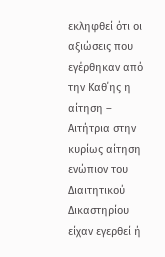εκληφθεί ότι οι αξιώσεις που εγέρθηκαν από την Καθ΄ης η αίτηση – Αιτήτρια στην κυρίως αίτηση ενώπιον του Διαιτητικού Δικαστηρίου είχαν εγερθεί ή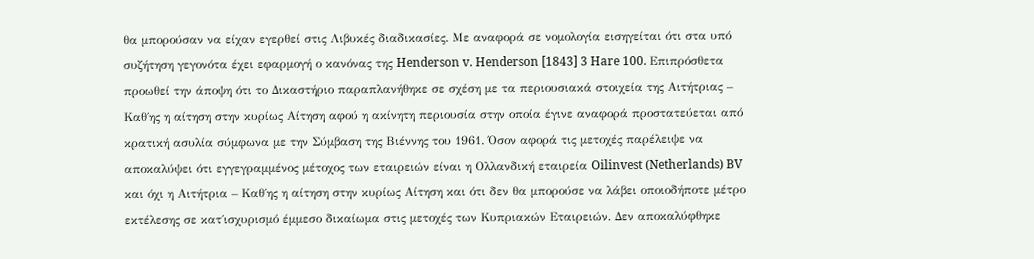θα μπορούσαν να είχαν εγερθεί στις Λιβυκές διαδικασίες. Με αναφορά σε νομολογία εισηγείται ότι στα υπό συζήτηση γεγονότα έχει εφαρμογή ο κανόνας της Henderson v. Henderson [1843] 3 Hare 100. Επιπρόσθετα προωθεί την άποψη ότι το Δικαστήριο παραπλανήθηκε σε σχέση με τα περιουσιακά στοιχεία της Αιτήτριας – Καθ΄ης η αίτηση στην κυρίως Αίτηση αφού η ακίνητη περιουσία στην οποία έγινε αναφορά προστατεύεται από κρατική ασυλία σύμφωνα με την Σύμβαση της Βιέννης του 1961. Όσον αφορά τις μετοχές παρέλειψε να αποκαλύψει ότι εγγεγραμμένος μέτοχος των εταιρειών είναι η Ολλανδική εταιρεία Oilinvest (Netherlands) BV και όχι η Αιτήτρια – Καθ΄ης η αίτηση στην κυρίως Αίτηση και ότι δεν θα μπορούσε να λάβει οποιοδήποτε μέτρο εκτέλεσης σε κατ΄ισχυρισμό έμμεσο δικαίωμα στις μετοχές των Κυπριακών Εταιρειών. Δεν αποκαλύφθηκε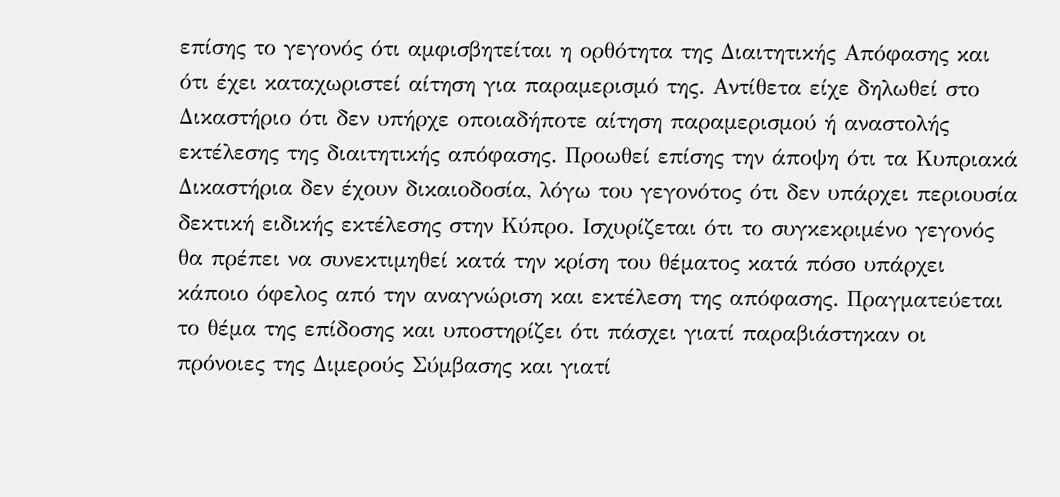επίσης το γεγονός ότι αμφισβητείται η ορθότητα της Διαιτητικής Απόφασης και ότι έχει καταχωριστεί αίτηση για παραμερισμό της. Αντίθετα είχε δηλωθεί στο Δικαστήριο ότι δεν υπήρχε οποιαδήποτε αίτηση παραμερισμού ή αναστολής εκτέλεσης της διαιτητικής απόφασης. Προωθεί επίσης την άποψη ότι τα Κυπριακά Δικαστήρια δεν έχουν δικαιοδοσία, λόγω του γεγονότος ότι δεν υπάρχει περιουσία δεκτική ειδικής εκτέλεσης στην Κύπρο. Ισχυρίζεται ότι το συγκεκριμένο γεγονός θα πρέπει να συνεκτιμηθεί κατά την κρίση του θέματος κατά πόσο υπάρχει κάποιο όφελος από την αναγνώριση και εκτέλεση της απόφασης. Πραγματεύεται το θέμα της επίδοσης και υποστηρίζει ότι πάσχει γιατί παραβιάστηκαν οι πρόνοιες της Διμερούς Σύμβασης και γιατί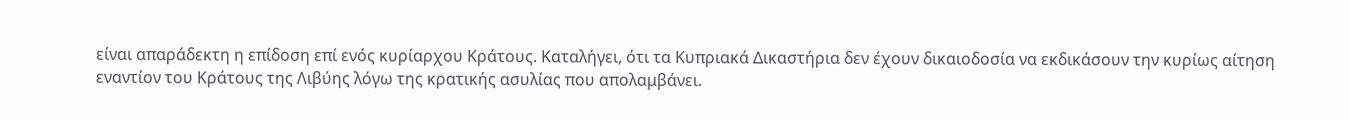είναι απαράδεκτη η επίδοση επί ενός κυρίαρχου Κράτους. Καταλήγει, ότι τα Κυπριακά Δικαστήρια δεν έχουν δικαιοδοσία να εκδικάσουν την κυρίως αίτηση εναντίον του Κράτους της Λιβύης λόγω της κρατικής ασυλίας που απολαμβάνει.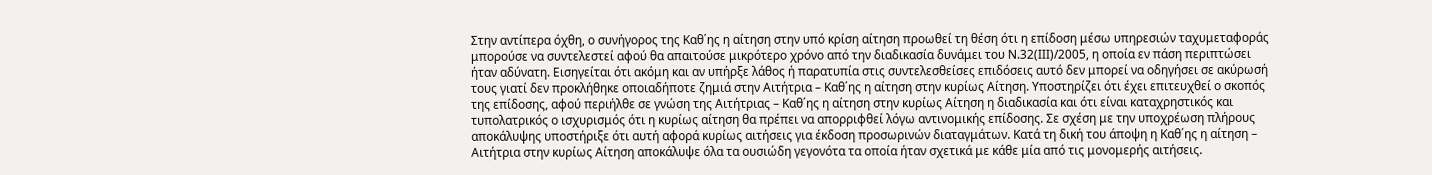Στην αντίπερα όχθη, ο συνήγορος της Καθ΄ης η αίτηση στην υπό κρίση αίτηση προωθεί τη θέση ότι η επίδοση μέσω υπηρεσιών ταχυμεταφοράς μπορούσε να συντελεστεί αφού θα απαιτούσε μικρότερο χρόνο από την διαδικασία δυνάμει του Ν.32(ΙΙΙ)/2005, η οποία εν πάση περιπτώσει ήταν αδύνατη. Εισηγείται ότι ακόμη και αν υπήρξε λάθος ή παρατυπία στις συντελεσθείσες επιδόσεις αυτό δεν μπορεί να οδηγήσει σε ακύρωσή τους γιατί δεν προκλήθηκε οποιαδήποτε ζημιά στην Αιτήτρια – Καθ΄ης η αίτηση στην κυρίως Αίτηση. Υποστηρίζει ότι έχει επιτευχθεί ο σκοπός της επίδοσης, αφού περιήλθε σε γνώση της Αιτήτριας – Καθ΄ης η αίτηση στην κυρίως Αίτηση η διαδικασία και ότι είναι καταχρηστικός και τυπολατρικός ο ισχυρισμός ότι η κυρίως αίτηση θα πρέπει να απορριφθεί λόγω αντινομικής επίδοσης. Σε σχέση με την υποχρέωση πλήρους αποκάλυψης υποστήριξε ότι αυτή αφορά κυρίως αιτήσεις για έκδοση προσωρινών διαταγμάτων. Κατά τη δική του άποψη η Καθ΄ης η αίτηση – Αιτήτρια στην κυρίως Αίτηση αποκάλυψε όλα τα ουσιώδη γεγονότα τα οποία ήταν σχετικά με κάθε μία από τις μονομερής αιτήσεις.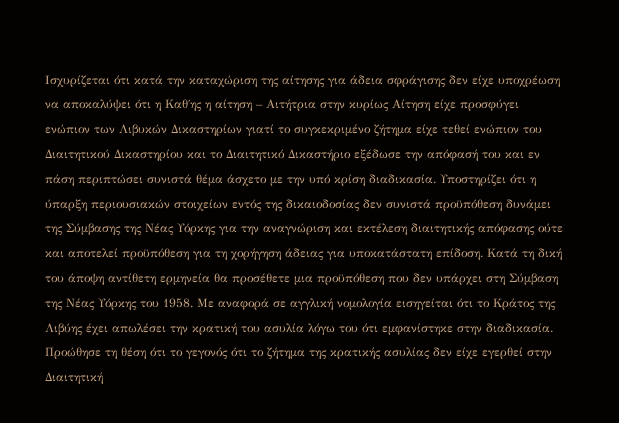Ισχυρίζεται ότι κατά την καταχώριση της αίτησης για άδεια σφράγισης δεν είχε υποχρέωση να αποκαλύψει ότι η Καθ΄ης η αίτηση – Αιτήτρια στην κυρίως Αίτηση είχε προσφύγει ενώπιον των Λιβυκών Δικαστηρίων γιατί το συγκεκριμένο ζήτημα είχε τεθεί ενώπιον του Διαιτητικού Δικαστηρίου και το Διαιτητικό Δικαστήριο εξέδωσε την απόφασή του και εν πάση περιπτώσει συνιστά θέμα άσχετο με την υπό κρίση διαδικασία. Υποστηρίζει ότι η ύπαρξη περιουσιακών στοιχείων εντός της δικαιοδοσίας δεν συνιστά προϋπόθεση δυνάμει της Σύμβασης της Νέας Υόρκης για την αναγνώριση και εκτέλεση διαιτητικής απόφασης ούτε και αποτελεί προϋπόθεση για τη χορήγηση άδειας για υποκατάστατη επίδοση. Κατά τη δική του άποψη αντίθετη ερμηνεία θα προσέθετε μια προϋπόθεση που δεν υπάρχει στη Σύμβαση της Νέας Υόρκης του 1958. Με αναφορά σε αγγλική νομολογία εισηγείται ότι το Κράτος της Λιβύης έχει απωλέσει την κρατική του ασυλία λόγω του ότι εμφανίστηκε στην διαδικασία. Προώθησε τη θέση ότι το γεγονός ότι το ζήτημα της κρατικής ασυλίας δεν είχε εγερθεί στην Διαιτητική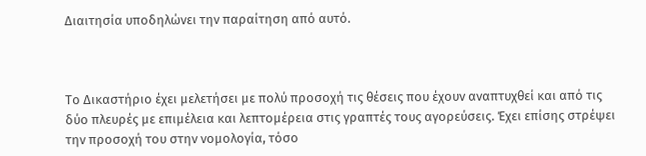Διαιτησία υποδηλώνει την παραίτηση από αυτό.



Το Δικαστήριο έχει μελετήσει με πολύ προσοχή τις θέσεις που έχουν αναπτυχθεί και από τις δύο πλευρές με επιμέλεια και λεπτομέρεια στις γραπτές τους αγορεύσεις. Έχει επίσης στρέψει την προσοχή του στην νομολογία, τόσο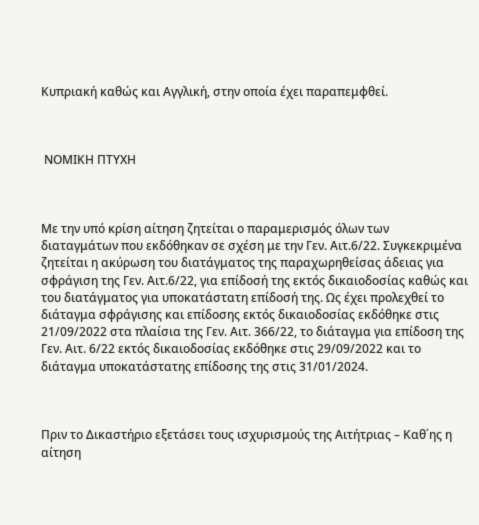Κυπριακή καθώς και Αγγλική, στην οποία έχει παραπεμφθεί.



 ΝΟΜΙΚΗ ΠΤΥΧΗ



Με την υπό κρίση αίτηση ζητείται ο παραμερισμός όλων των διαταγμάτων που εκδόθηκαν σε σχέση με την Γεν. Αιτ.6/22. Συγκεκριμένα ζητείται η ακύρωση του διατάγματος της παραχωρηθείσας άδειας για σφράγιση της Γεν. Αιτ.6/22, για επίδοσή της εκτός δικαιοδοσίας καθώς και του διατάγματος για υποκατάστατη επίδοσή της. Ως έχει προλεχθεί το διάταγμα σφράγισης και επίδοσης εκτός δικαιοδοσίας εκδόθηκε στις 21/09/2022 στα πλαίσια της Γεν. Αιτ. 366/22, το διάταγμα για επίδοση της Γεν. Αιτ. 6/22 εκτός δικαιοδοσίας εκδόθηκε στις 29/09/2022 και το διάταγμα υποκατάστατης επίδοσης της στις 31/01/2024.



Πριν το Δικαστήριο εξετάσει τους ισχυρισμούς της Αιτήτριας – Καθ΄ης η αίτηση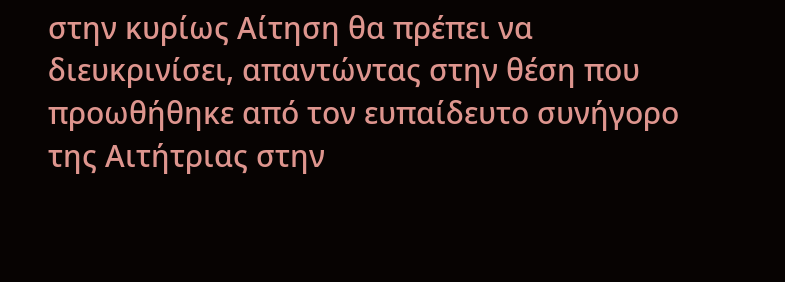στην κυρίως Αίτηση θα πρέπει να διευκρινίσει, απαντώντας στην θέση που προωθήθηκε από τον ευπαίδευτο συνήγορο της Αιτήτριας στην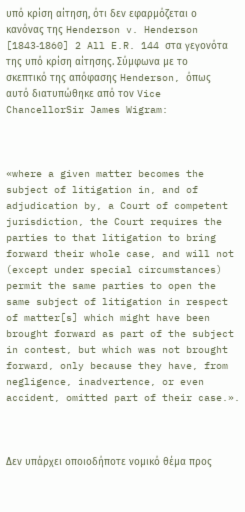υπό κρίση αίτηση, ότι δεν εφαρμόζεται ο κανόνας της Henderson v. Henderson [1843‑1860] 2 All E.R. 144 στα γεγονότα της υπό κρίση αίτησης. Σύμφωνα με το σκεπτικό της απόφασης Henderson, όπως αυτό διατυπώθηκε από τον Vice ChancellorSir James Wigram:



«where a given matter becomes the subject of litigation in, and of adjudication by, a Court of competent jurisdiction, the Court requires the parties to that litigation to bring forward their whole case, and will not (except under special circumstances) permit the same parties to open the same subject of litigation in respect of matter[s] which might have been brought forward as part of the subject in contest, but which was not brought forward, only because they have, from negligence, inadvertence, or even accident, omitted part of their case.».



Δεν υπάρχει οποιοδήποτε νομικό θέμα προς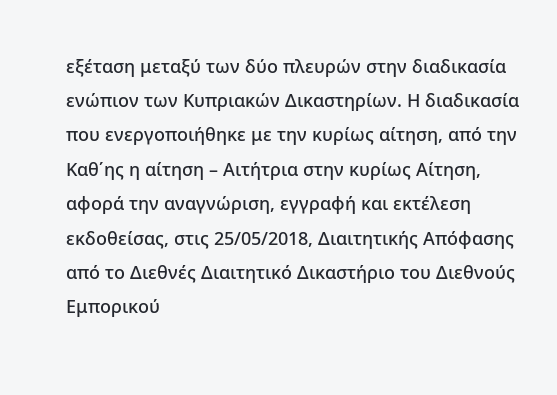εξέταση μεταξύ των δύο πλευρών στην διαδικασία ενώπιον των Κυπριακών Δικαστηρίων. Η διαδικασία που ενεργοποιήθηκε με την κυρίως αίτηση, από την Καθ΄ης η αίτηση – Αιτήτρια στην κυρίως Αίτηση, αφορά την αναγνώριση, εγγραφή και εκτέλεση εκδοθείσας, στις 25/05/2018, Διαιτητικής Απόφασης από το Διεθνές Διαιτητικό Δικαστήριο του Διεθνούς Εμπορικού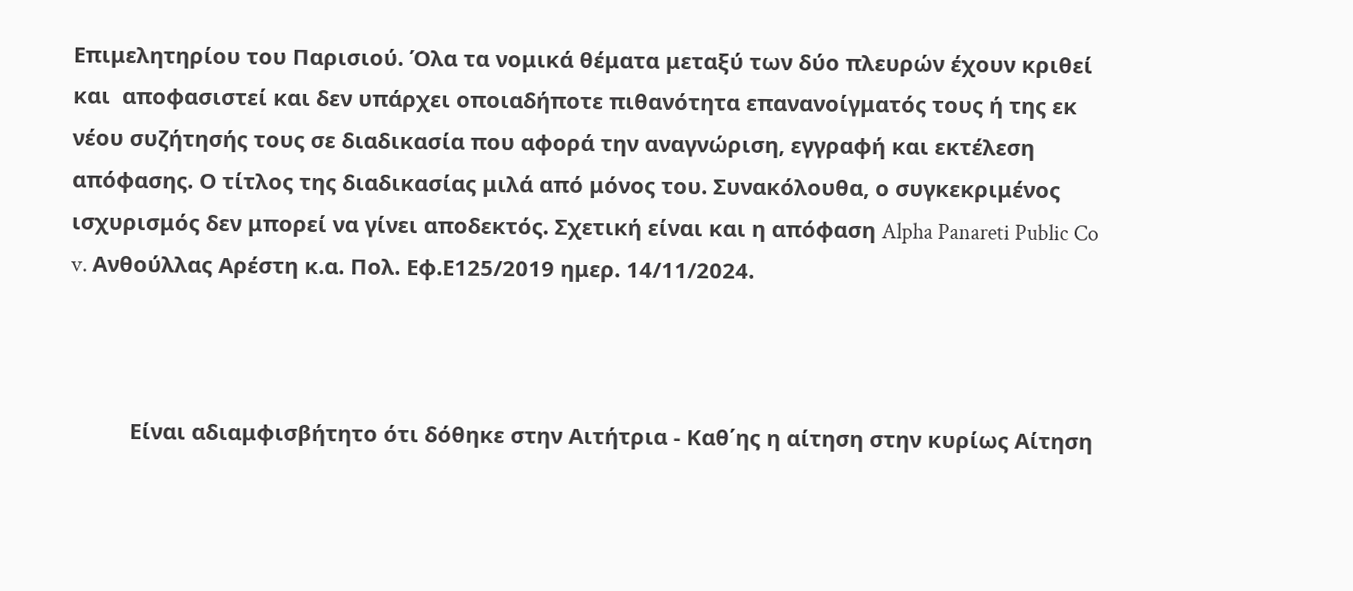Επιμελητηρίου του Παρισιού. Όλα τα νομικά θέματα μεταξύ των δύο πλευρών έχουν κριθεί και  αποφασιστεί και δεν υπάρχει οποιαδήποτε πιθανότητα επανανοίγματός τους ή της εκ νέου συζήτησής τους σε διαδικασία που αφορά την αναγνώριση, εγγραφή και εκτέλεση απόφασης. Ο τίτλος της διαδικασίας μιλά από μόνος του. Συνακόλουθα, ο συγκεκριμένος ισχυρισμός δεν μπορεί να γίνει αποδεκτός. Σχετική είναι και η απόφαση Alpha Panareti Public Co v. Ανθούλλας Αρέστη κ.α. Πολ. Εφ.Ε125/2019 ημερ. 14/11/2024.



          Είναι αδιαμφισβήτητο ότι δόθηκε στην Αιτήτρια - Καθ΄ης η αίτηση στην κυρίως Αίτηση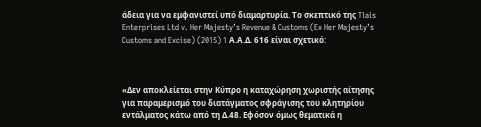άδεια για να εμφανιστεί υπό διαμαρτυρία. Το σκεπτικό της Tlais Enterprises Ltd v. Her Majesty’s Revenue & Customs (Ex Her Majesty’s Customs and Excise) (2015) 1 Α.Α.Δ. 616 είναι σχετικό:



«Δεν αποκλείεται στην Κύπρο η καταχώρηση χωριστής αίτησης για παραμερισμό του διατάγματος σφράγισης του κλητηρίου εντάλματος κάτω από τη Δ.48. Εφόσον όμως θεματικά η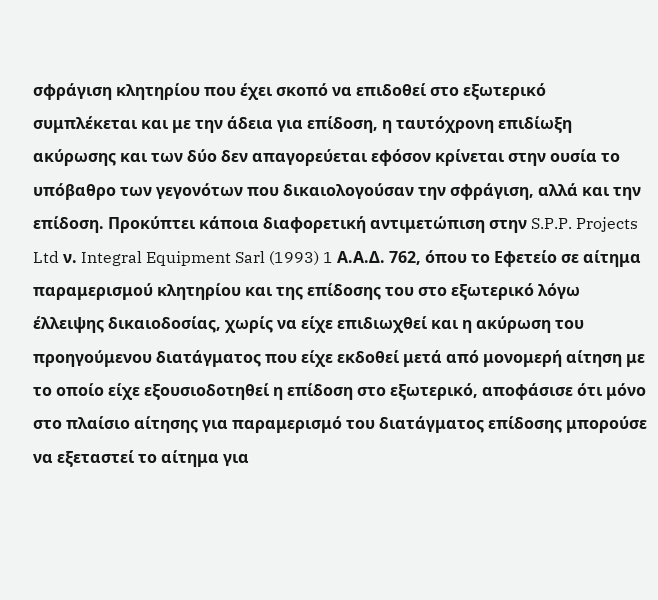σφράγιση κλητηρίου που έχει σκοπό να επιδοθεί στο εξωτερικό συμπλέκεται και με την άδεια για επίδοση, η ταυτόχρονη επιδίωξη ακύρωσης και των δύο δεν απαγορεύεται εφόσον κρίνεται στην ουσία το υπόβαθρο των γεγονότων που δικαιολογούσαν την σφράγιση, αλλά και την επίδοση. Προκύπτει κάποια διαφορετική αντιμετώπιση στην S.P.P. Projects Ltd ν. Integral Equipment Sarl (1993) 1 Α.Α.Δ. 762, όπου το Εφετείο σε αίτημα παραμερισμού κλητηρίου και της επίδοσης του στο εξωτερικό λόγω έλλειψης δικαιοδοσίας, χωρίς να είχε επιδιωχθεί και η ακύρωση του προηγούμενου διατάγματος που είχε εκδοθεί μετά από μονομερή αίτηση με το οποίο είχε εξουσιοδοτηθεί η επίδοση στο εξωτερικό, αποφάσισε ότι μόνο στο πλαίσιο αίτησης για παραμερισμό του διατάγματος επίδοσης μπορούσε να εξεταστεί το αίτημα για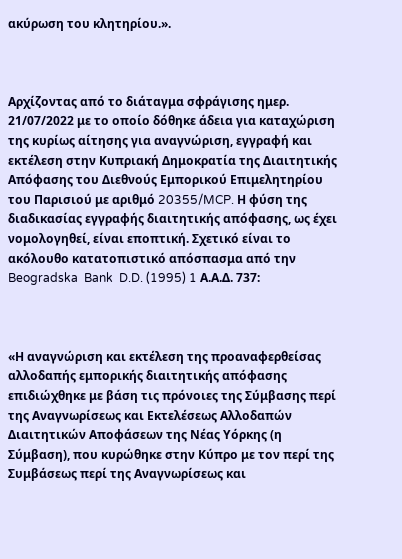ακύρωση του κλητηρίου.».



Αρχίζοντας από το διάταγμα σφράγισης ημερ. 21/07/2022 με το οποίο δόθηκε άδεια για καταχώριση της κυρίως αίτησης για αναγνώριση, εγγραφή και εκτέλεση στην Κυπριακή Δημοκρατία της Διαιτητικής Απόφασης του Διεθνούς Εμπορικού Επιμελητηρίου του Παρισιού με αριθμό 20355/MCP. Η φύση της διαδικασίας εγγραφής διαιτητικής απόφασης, ως έχει νομολογηθεί, είναι εποπτική. Σχετικό είναι το ακόλουθο κατατοπιστικό απόσπασμα από την  Beogradska  Bank  D.D. (1995) 1 Α.Α.Δ. 737:



«Η αναγνώριση και εκτέλεση της προαναφερθείσας αλλοδαπής εμπορικής διαιτητικής απόφασης επιδιώχθηκε με βάση τις πρόνοιες της Σύμβασης περί της Αναγνωρίσεως και Εκτελέσεως Αλλοδαπών Διαιτητικών Αποφάσεων της Νέας Υόρκης (η Σύμβαση), που κυρώθηκε στην Κύπρο με τον περί της Συμβάσεως περί της Αναγνωρίσεως και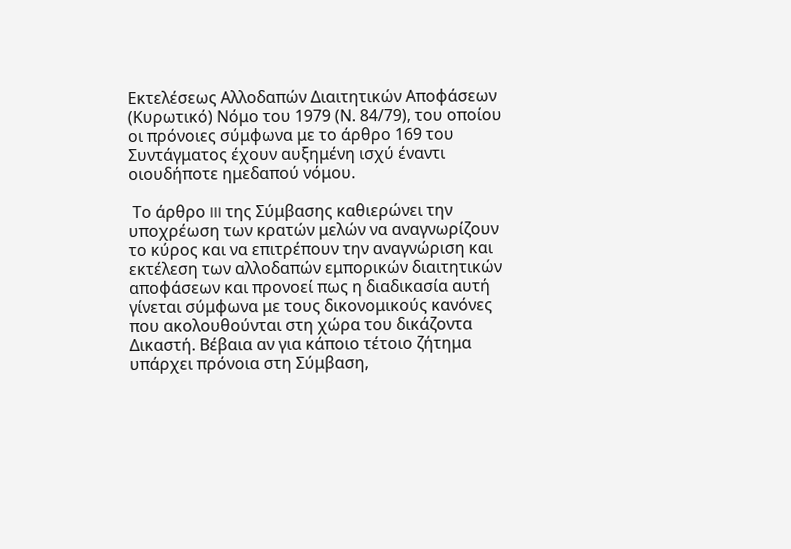Εκτελέσεως Αλλοδαπών Διαιτητικών Αποφάσεων (Κυρωτικό) Νόμο του 1979 (Ν. 84/79), του οποίου οι πρόνοιες σύμφωνα με το άρθρο 169 του Συντάγματος έχουν αυξημένη ισχύ έναντι οιουδήποτε ημεδαπού νόμου.

 Το άρθρο III της Σύμβασης καθιερώνει την υποχρέωση των κρατών μελών να αναγνωρίζουν το κύρος και να επιτρέπουν την αναγνώριση και εκτέλεση των αλλοδαπών εμπορικών διαιτητικών αποφάσεων και προνοεί πως η διαδικασία αυτή γίνεται σύμφωνα με τους δικονομικούς κανόνες που ακολουθούνται στη χώρα του δικάζοντα Δικαστή. Βέβαια αν για κάποιο τέτοιο ζήτημα υπάρχει πρόνοια στη Σύμβαση,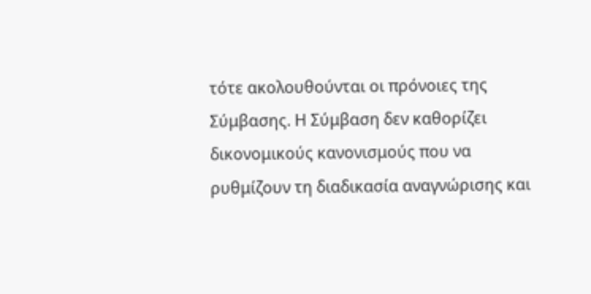τότε ακολουθούνται οι πρόνοιες της Σύμβασης. Η Σύμβαση δεν καθορίζει δικονομικούς κανονισμούς που να ρυθμίζουν τη διαδικασία αναγνώρισης και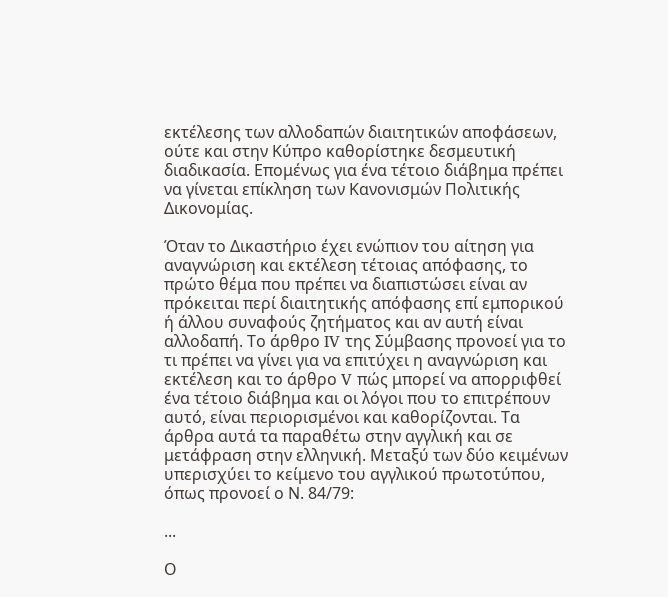εκτέλεσης των αλλοδαπών διαιτητικών αποφάσεων, ούτε και στην Κύπρο καθορίστηκε δεσμευτική διαδικασία. Επομένως για ένα τέτοιο διάβημα πρέπει να γίνεται επίκληση των Κανονισμών Πολιτικής Δικονομίας.

Όταν το Δικαστήριο έχει ενώπιον του αίτηση για αναγνώριση και εκτέλεση τέτοιας απόφασης, το πρώτο θέμα που πρέπει να διαπιστώσει είναι αν πρόκειται περί διαιτητικής απόφασης επί εμπορικού ή άλλου συναφούς ζητήματος και αν αυτή είναι αλλοδαπή. Το άρθρο IV της Σύμβασης προνοεί για το τι πρέπει να γίνει για να επιτύχει η αναγνώριση και εκτέλεση και το άρθρο V πώς μπορεί να απορριφθεί ένα τέτοιο διάβημα και οι λόγοι που το επιτρέπουν αυτό, είναι περιορισμένοι και καθορίζονται. Τα άρθρα αυτά τα παραθέτω στην αγγλική και σε μετάφραση στην ελληνική. Μεταξύ των δύο κειμένων υπερισχύει το κείμενο του αγγλικού πρωτοτύπου, όπως προνοεί ο Ν. 84/79:

...

Ο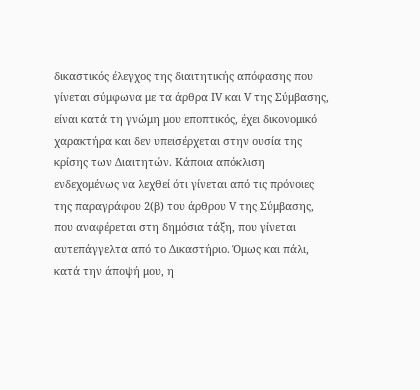δικαστικός έλεγχος της διαιτητικής απόφασης που γίνεται σύμφωνα με τα άρθρα IV και V της Σύμβασης, είναι κατά τη γνώμη μου εποπτικός, έχει δικονομικό χαρακτήρα και δεν υπεισέρχεται στην ουσία της κρίσης των Διαιτητών. Κάποια απόκλιση ενδεχομένως να λεχθεί ότι γίνεται από τις πρόνοιες της παραγράφου 2(β) του άρθρου V της Σύμβασης, που αναφέρεται στη δημόσια τάξη, που γίνεται αυτεπάγγελτα από το Δικαστήριο. Όμως και πάλι, κατά την άποψή μου, η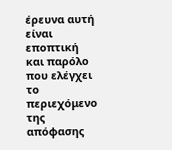έρευνα αυτή είναι εποπτική και παρόλο που ελέγχει το περιεχόμενο της απόφασης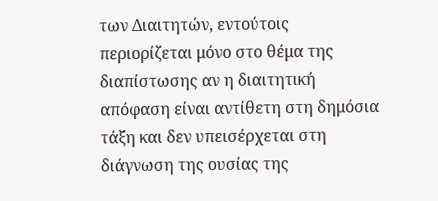των Διαιτητών, εντούτοις περιορίζεται μόνο στο θέμα της διαπίστωσης αν η διαιτητική απόφαση είναι αντίθετη στη δημόσια τάξη και δεν υπεισέρχεται στη διάγνωση της ουσίας της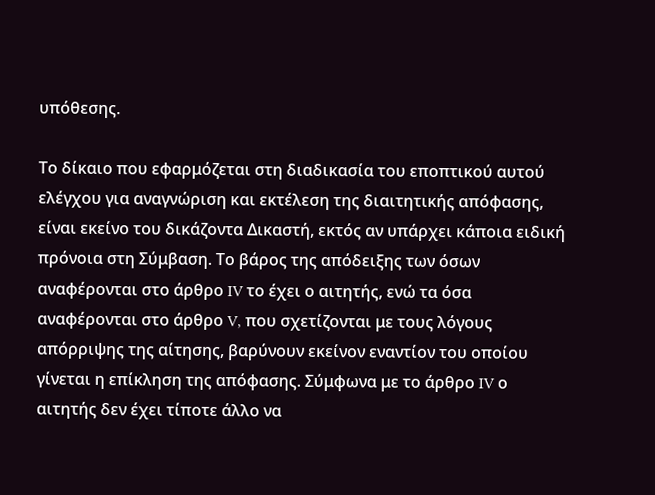υπόθεσης.

Το δίκαιο που εφαρμόζεται στη διαδικασία του εποπτικού αυτού ελέγχου για αναγνώριση και εκτέλεση της διαιτητικής απόφασης, είναι εκείνο του δικάζοντα Δικαστή, εκτός αν υπάρχει κάποια ειδική πρόνοια στη Σύμβαση. Το βάρος της απόδειξης των όσων αναφέρονται στο άρθρο IV το έχει ο αιτητής, ενώ τα όσα αναφέρονται στο άρθρο V, που σχετίζονται με τους λόγους απόρριψης της αίτησης, βαρύνουν εκείνον εναντίον του οποίου γίνεται η επίκληση της απόφασης. Σύμφωνα με το άρθρο IV ο αιτητής δεν έχει τίποτε άλλο να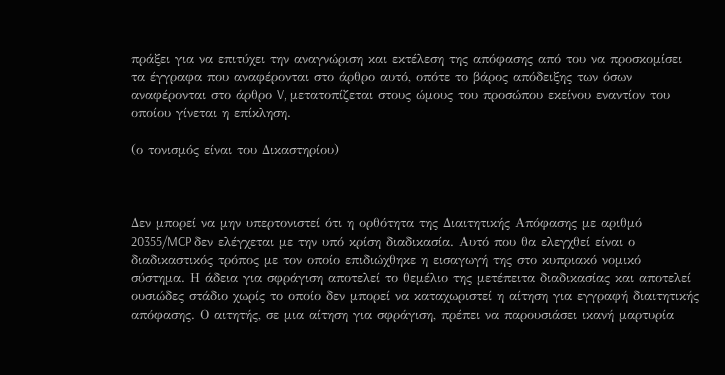πράξει για να επιτύχει την αναγνώριση και εκτέλεση της απόφασης από του να προσκομίσει τα έγγραφα που αναφέρονται στο άρθρο αυτό, οπότε το βάρος απόδειξης των όσων αναφέρονται στο άρθρο V, μετατοπίζεται στους ώμους του προσώπου εκείνου εναντίον του οποίου γίνεται η επίκληση.

(ο τονισμός είναι του Δικαστηρίου)



Δεν μπορεί να μην υπερτονιστεί ότι η ορθότητα της Διαιτητικής Απόφασης με αριθμό 20355/MCP δεν ελέγχεται με την υπό κρίση διαδικασία. Αυτό που θα ελεγχθεί είναι ο διαδικαστικός τρόπος με τον οποίο επιδιώχθηκε η εισαγωγή της στο κυπριακό νομικό σύστημα. Η άδεια για σφράγιση αποτελεί το θεμέλιο της μετέπειτα διαδικασίας και αποτελεί ουσιώδες στάδιο χωρίς το οποίο δεν μπορεί να καταχωριστεί η αίτηση για εγγραφή διαιτητικής απόφασης. Ο αιτητής, σε μια αίτηση για σφράγιση, πρέπει να παρουσιάσει ικανή μαρτυρία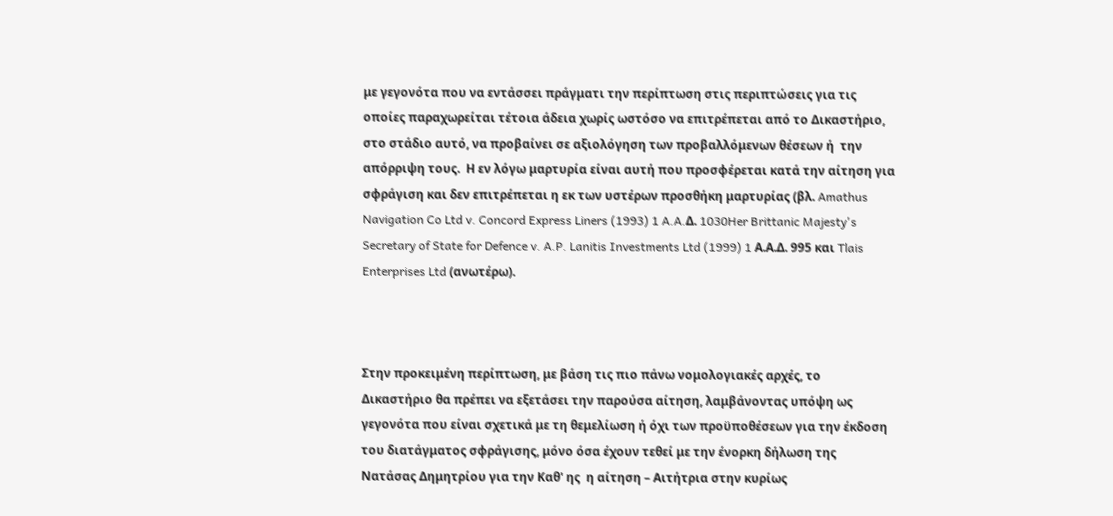με γεγονότα που να εντάσσει πράγματι την περίπτωση στις περιπτώσεις για τις οποίες παραχωρείται τέτοια άδεια χωρίς ωστόσο να επιτρέπεται από το Δικαστήριο, στο στάδιο αυτό, να προβαίνει σε αξιολόγηση των προβαλλόμενων θέσεων ή  την απόρριψη τους.  Η εν λόγω μαρτυρία είναι αυτή που προσφέρεται κατά την αίτηση για σφράγιση και δεν επιτρέπεται η εκ των υστέρων προσθήκη μαρτυρίας (βλ. Amathus Navigation Co Ltd v. Concord Express Liners (1993) 1 A.A.Δ. 1030Her Brittanic Majesty's Secretary of State for Defence v. A.P. Lanitis Investments Ltd (1999) 1 Α.Α.Δ. 995 και Tlais Enterprises Ltd (ανωτέρω).



Στην προκειμένη περίπτωση, με βάση τις πιο πάνω νομολογιακές αρχές, το Δικαστήριο θα πρέπει να εξετάσει την παρούσα αίτηση, λαμβάνοντας υπόψη ως γεγονότα που είναι σχετικά με τη θεμελίωση ή όχι των προϋποθέσεων για την έκδοση του διατάγματος σφράγισης, μόνο όσα έχουν τεθεί με την ένορκη δήλωση της Νατάσας Δημητρίου για την Καθ' ης  η αίτηση – Αιτήτρια στην κυρίως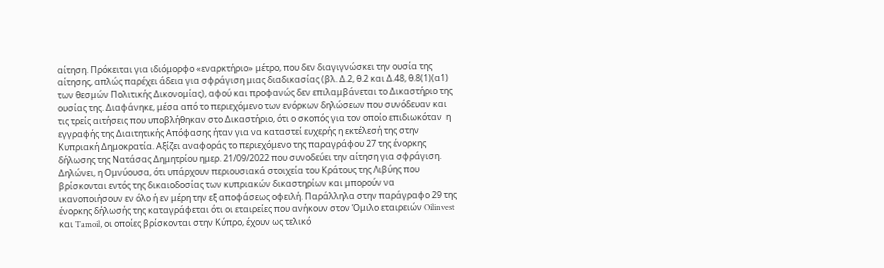αίτηση. Πρόκειται για ιδιόμορφο «εναρκτήριο» μέτρο, που δεν διαγιγνώσκει την ουσία της αίτησης, απλώς παρέχει άδεια για σφράγιση μιας διαδικασίας (βλ. Δ.2, θ.2 και Δ.48, θ.8(1)(α1) των θεσμών Πολιτικής Δικονομίας), αφού και προφανώς δεν επιλαμβάνεται το Δικαστήριο της ουσίας της. Διαφάνηκε, μέσα από το περιεχόμενο των ενόρκων δηλώσεων που συνόδευαν και τις τρείς αιτήσεις που υποβλήθηκαν στο Δικαστήριο, ότι ο σκοπός για τον οποίο επιδιωκόταν  η εγγραφής της Διαιτητικής Απόφασης ήταν για να καταστεί ευχερής η εκτέλεσή της στην Κυπριακή Δημοκρατία. Αξίζει αναφοράς το περιεχόμενο της παραγράφου 27 της ένορκης δήλωσης της Νατάσας Δημητρίου ημερ. 21/09/2022 που συνοδεύει την αίτηση για σφράγιση. Δηλώνει, η Ομνύουσα, ότι υπάρχουν περιουσιακά στοιχεία του Κράτους της Λιβύης που βρίσκονται εντός της δικαιοδοσίας των κυπριακών δικαστηρίων και μπορούν να ικανοποιήσουν εν όλο ή εν μέρη την εξ αποφάσεως οφειλή. Παράλληλα στην παράγραφο 29 της ένορκης δήλωσής της καταγράφεται ότι οι εταιρείες που ανήκουν στον Όμιλο εταιρειών Oilinvest και Tamoil, οι οποίες βρίσκονται στην Κύπρο, έχουν ως τελικό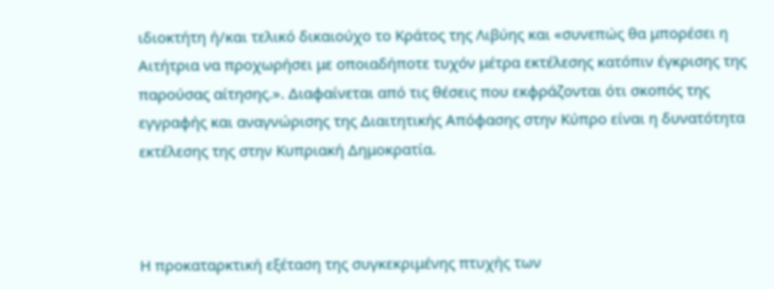ιδιοκτήτη ή/και τελικό δικαιούχο το Κράτος της Λιβύης και «συνεπώς θα μπορέσει η Αιτήτρια να προχωρήσει με οποιαδήποτε τυχόν μέτρα εκτέλεσης κατόπιν έγκρισης της παρούσας αίτησης.». Διαφαίνεται από τις θέσεις που εκφράζονται ότι σκοπός της εγγραφής και αναγνώρισης της Διαιτητικής Απόφασης στην Κύπρο είναι η δυνατότητα εκτέλεσης της στην Κυπριακή Δημοκρατία.



Η προκαταρκτική εξέταση της συγκεκριμένης πτυχής των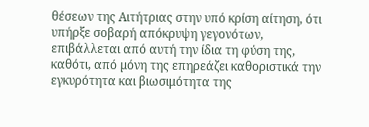θέσεων της Αιτήτριας στην υπό κρίση αίτηση, ότι υπήρξε σοβαρή απόκρυψη γεγονότων, επιβάλλεται από αυτή την ίδια τη φύση της, καθότι, από µόνη της επηρεάζει καθοριστικά την εγκυρότητα και βιωσιμότητα της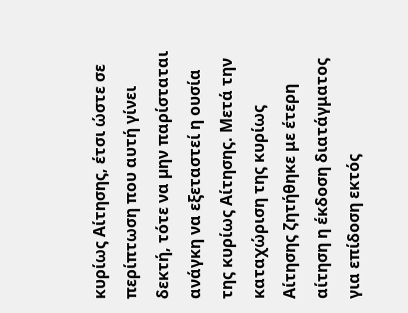κυρίως Αίτησης, έτσι ώστε σε περίπτωση που αυτή γίνει δεκτή, τότε να µην παρίσταται ανάγκη να εξεταστεί η ουσία της κυρίως Αίτησης. Μετά την καταχώριση της κυρίως Αίτησης ζητήθηκε με έτερη αίτηση η έκδοση διατάγματος για επίδοση εκτός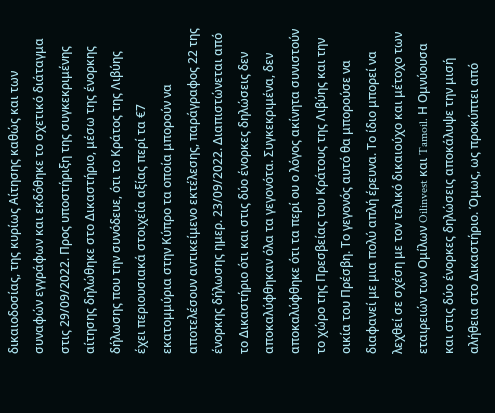δικαιοδοσίας, της κυρίως Αίτησης καθώς και των συναφών εγγράφων και εκδόθηκε το σχετικό διάταγμα στις 29/09/2022. Προς υποστήριξη της συγκεκριμένης αίτησης δηλώθηκε στο Δικαστήριο, μέσω της ένορκης δήλωσης που την συνόδευε, ότι το Κράτος της Λιβύης έχει περιουσιακά στοιχεία αξίας περί τα €7 εκατομμύρια στην Κύπρο τα οποία μπορούν να αποτελέσουν αντικείμενο εκτέλεσης, παράγραφος 22 της ένορκης δήλωσης ημερ. 23/09/2022. Διαπιστώνεται από το Δικαστήριο ότι και στις δύο ένορκες δηλώσεις δεν αποκαλύφθηκαν όλα τα γεγονότα. Συγκεκριμένα, δεν αποκαλύφθηκε ότι τα περί ου ο λόγος ακίνητα συνιστούν το χώρο της Πρεσβείας του Κράτους της Λιβύης και την οικία του Πρέσβη. Το γεγονός αυτό θα μπορούσε να διαφανεί με μια πολύ απλή έρευνα. Το ίδιο μπορεί να λεχθεί σε σχέση με τον τελικό δικαιούχο και μέτοχο των εταιρειών των Ομίλων Oilinvest και Tamoil. Η Ομνύουσα και στις δύο ένορκες δηλώσεις αποκάλυψε την μισή αλήθεια στο Δικαστήριο. Όμως, ως προκύπτει από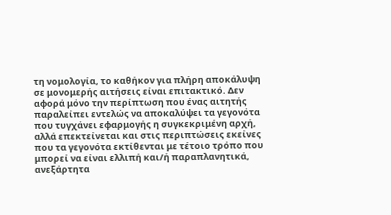τη νομολογία, το καθήκον για πλήρη αποκάλυψη σε μονομερής αιτήσεις είναι επιτακτικό. Δεν αφορά μόνο την περίπτωση που ένας αιτητής παραλείπει εντελώς να αποκαλύψει τα γεγονότα που τυγχάνει εφαρμογής η συγκεκριμένη αρχή, αλλά επεκτείνεται και στις περιπτώσεις εκείνες που τα γεγονότα εκτίθενται με τέτοιο τρόπο που μπορεί να είναι ελλιπή και/ή παραπλανητικά, ανεξάρτητα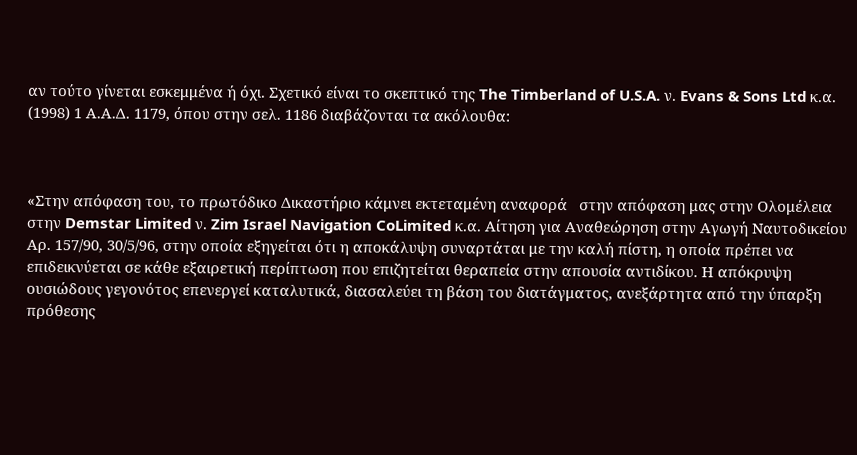αν τούτο γίνεται εσκεμμένα ή όχι. Σχετικό είναι το σκεπτικό της The Timberland of U.S.A. ν. Evans & Sons Ltd κ.α. (1998) 1 Α.Α.Δ. 1179, όπου στην σελ. 1186 διαβάζονται τα ακόλουθα:



«Στην απόφαση του, το πρωτόδικο Δικαστήριο κάμνει εκτεταμένη αναφορά   στην απόφαση μας στην Ολομέλεια στην Demstar Limited ν. Zim Israel Navigation CoLimited κ.α. Αίτηση για Αναθεώρηση στην Αγωγή Ναυτοδικείου Αρ. 157/90, 30/5/96, στην οποία εξηγείται ότι η αποκάλυψη συναρτάται με την καλή πίστη, η οποία πρέπει να επιδεικνύεται σε κάθε εξαιρετική περίπτωση που επιζητείται θεραπεία στην απουσία αντιδίκου. Η απόκρυψη ουσιώδους γεγονότος επενεργεί καταλυτικά, διασαλεύει τη βάση του διατάγματος, ανεξάρτητα από την ύπαρξη πρόθεσης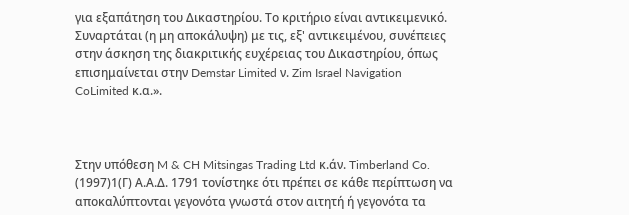για εξαπάτηση του Δικαστηρίου. Το κριτήριο είναι αντικειμενικό. Συναρτάται (η μη αποκάλυψη) με τις, εξ' αντικειμένου, συνέπειες στην άσκηση της διακριτικής ευχέρειας του Δικαστηρίου, όπως επισημαίνεται στην Demstar Limited ν. Zim Israel Navigation CoLimited κ.α.».



Στην υπόθεση M & CH Mitsingas Trading Ltd κ.άν. Timberland Co. (1997)1(Γ) Α.Α.Δ. 1791 τονίστηκε ότι πρέπει σε κάθε περίπτωση να αποκαλύπτονται γεγονότα γνωστά στον αιτητή ή γεγονότα τα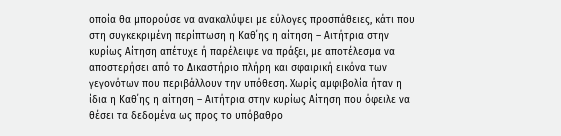οποία θα μπορούσε να ανακαλύψει με εύλογες προσπάθειες, κάτι που στη συγκεκριμένη περίπτωση η Καθ΄ης η αίτηση – Αιτήτρια στην κυρίως Αίτηση απέτυχε ή παρέλειψε να πράξει, με αποτέλεσμα να αποστερήσει από το Δικαστήριο πλήρη και σφαιρική εικόνα των γεγονότων που περιβάλλουν την υπόθεση. Χωρίς αμφιβολία ήταν η ίδια η Καθ΄ης η αίτηση – Αιτήτρια στην κυρίως Αίτηση που όφειλε να θέσει τα δεδομένα ως προς το υπόβαθρο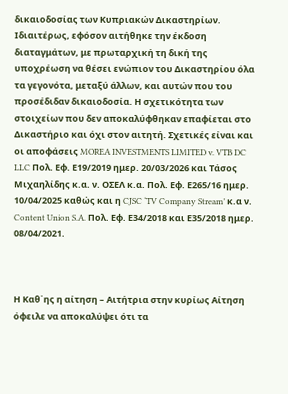δικαιοδοσίας των Κυπριακών Δικαστηρίων. Ιδιαιτέρως, εφόσον αιτήθηκε την έκδοση διαταγμάτων, με πρωταρχική τη δική της υποχρέωση να θέσει ενώπιον του Δικαστηρίου όλα τα γεγονότα, μεταξύ άλλων, και αυτών που του προσέδιδαν δικαιοδοσία. Η σχετικότητα των στοιχείων που δεν αποκαλύφθηκαν επαφίεται στο Δικαστήριο και όχι στον αιτητή. Σχετικές είναι και οι αποφάσεις MOREA INVESTMENTS LIMITED v. VTB DC LLC Πολ. Εφ. Ε19/2019 ημερ. 20/03/2026 και Τάσος Μιχαηλίδης κ.α. ν. ΟΣΕΛ κ.α. Πολ. Εφ. Ε265/16 ημερ. 10/04/2025 καθώς και η CJSC ‘TV Company Stream’ κ.α ν. Content Union S.A. Πολ. Εφ. Ε34/2018 και Ε35/2018 ημερ. 08/04/2021.



Η Καθ΄ης η αίτηση – Αιτήτρια στην κυρίως Αίτηση όφειλε να αποκαλύψει ότι τα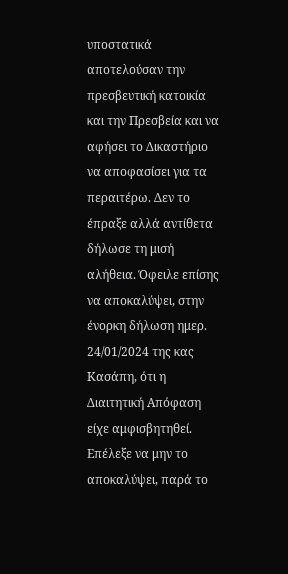υποστατικά αποτελούσαν την πρεσβευτική κατοικία και την Πρεσβεία και να αφήσει το Δικαστήριο να αποφασίσει για τα περαιτέρω. Δεν το έπραξε αλλά αντίθετα δήλωσε τη μισή αλήθεια. Όφειλε επίσης να αποκαλύψει, στην ένορκη δήλωση ημερ. 24/01/2024 της κας Κασάπη, ότι η Διαιτητική Απόφαση είχε αμφισβητηθεί. Επέλεξε να μην το αποκαλύψει, παρά το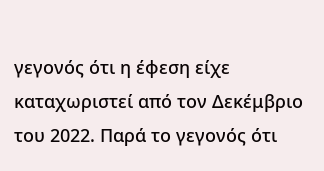γεγονός ότι η έφεση είχε καταχωριστεί από τον Δεκέμβριο του 2022. Παρά το γεγονός ότι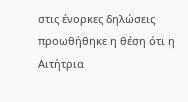στις ένορκες δηλώσεις προωθήθηκε η θέση ότι η Αιτήτρια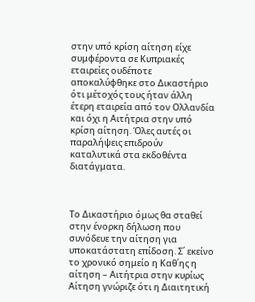στην υπό κρίση αίτηση είχε συμφέροντα σε Κυπριακές εταιρείες ουδέποτε αποκαλύφθηκε στο Δικαστήριο ότι μέτοχός τους ήταν άλλη έτερη εταιρεία από τον Ολλανδία και όχι η Αιτήτρια στην υπό κρίση αίτηση. Όλες αυτές οι παραλήψεις επιδρούν καταλυτικά στα εκδοθέντα διατάγματα.



Το Δικαστήριο όμως θα σταθεί στην ένορκη δήλωση που συνόδευε την αίτηση για υποκατάστατη επίδοση. Σ΄ εκείνο το χρονικό σημείο η Καθ΄ης η αίτηση – Αιτήτρια στην κυρίως Αίτηση γνώριζε ότι η Διαιτητική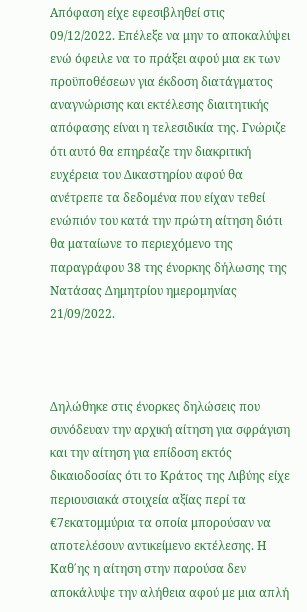Απόφαση είχε εφεσιβληθεί στις 09/12/2022. Επέλεξε να μην το αποκαλύψει ενώ όφειλε να το πράξει αφού μια εκ των προϋποθέσεων για έκδοση διατάγματος αναγνώρισης και εκτέλεσης διαιτητικής απόφασης είναι η τελεσιδικία της. Γνώριζε ότι αυτό θα επηρέαζε την διακριτική ευχέρεια του Δικαστηρίου αφού θα ανέτρεπε τα δεδομένα που είχαν τεθεί ενώπιόν του κατά την πρώτη αίτηση διότι θα ματαίωνε το περιεχόμενο της παραγράφου 38 της ένορκης δήλωσης της Νατάσας Δημητρίου ημερομηνίας 21/09/2022.



Δηλώθηκε στις ένορκες δηλώσεις που συνόδευαν την αρχική αίτηση για σφράγιση και την αίτηση για επίδοση εκτός δικαιοδοσίας ότι το Κράτος της Λιβύης είχε περιουσιακά στοιχεία αξίας περί τα €7εκατομμύρια τα οποία μπορούσαν να αποτελέσουν αντικείμενο εκτέλεσης. Η Καθ΄ης η αίτηση στην παρούσα δεν αποκάλυψε την αλήθεια αφού με μια απλή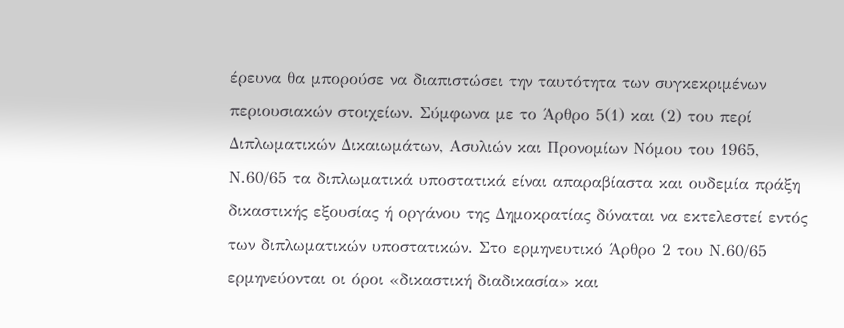έρευνα θα μπορούσε να διαπιστώσει την ταυτότητα των συγκεκριμένων περιουσιακών στοιχείων. Σύμφωνα με το Άρθρο 5(1) και (2) του περί Διπλωματικών Δικαιωμάτων, Ασυλιών και Προνομίων Νόμου του 1965, Ν.60/65 τα διπλωματικά υποστατικά είναι απαραβίαστα και ουδεμία πράξη δικαστικής εξουσίας ή οργάνου της Δημοκρατίας δύναται να εκτελεστεί εντός των διπλωματικών υποστατικών. Στο ερμηνευτικό Άρθρο 2 του Ν.60/65 ερμηνεύονται οι όροι «δικαστική διαδικασία» και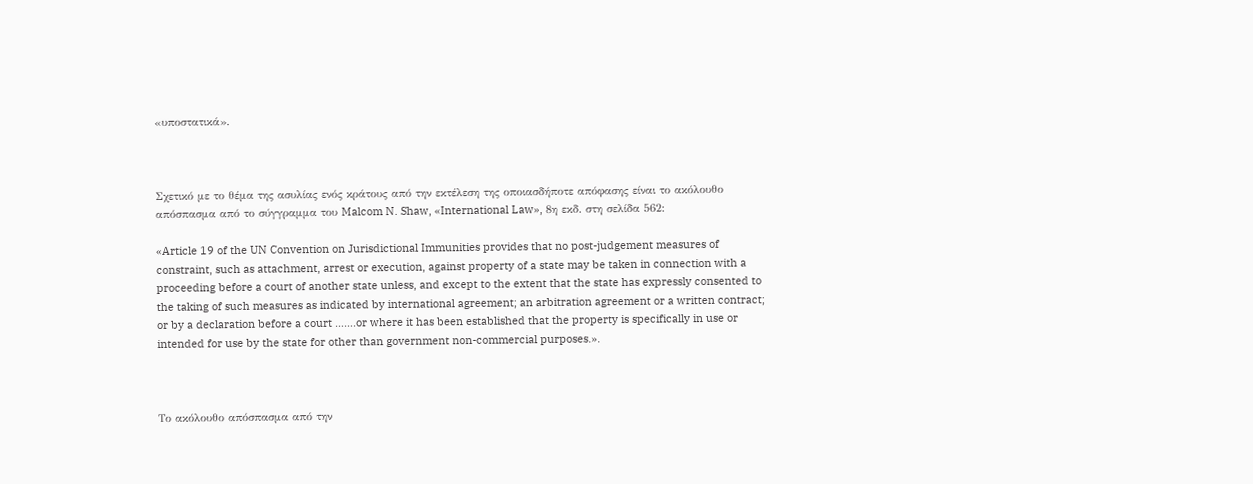«υποστατικά».



Σχετικό με το θέμα της ασυλίας ενός κράτους από την εκτέλεση της οποιασδήποτε απόφασης είναι το ακόλουθο απόσπασμα από το σύγγραμμα του Malcom N. Shaw, «International Law», 8η εκδ. στη σελίδα 562:

«Article 19 of the UN Convention on Jurisdictional Immunities provides that no post-judgement measures of constraint, such as attachment, arrest or execution, against property of a state may be taken in connection with a proceeding before a court of another state unless, and except to the extent that the state has expressly consented to the taking of such measures as indicated by international agreement; an arbitration agreement or a written contract; or by a declaration before a court …….or where it has been established that the property is specifically in use or intended for use by the state for other than government non-commercial purposes.».



Το ακόλουθο απόσπασμα από την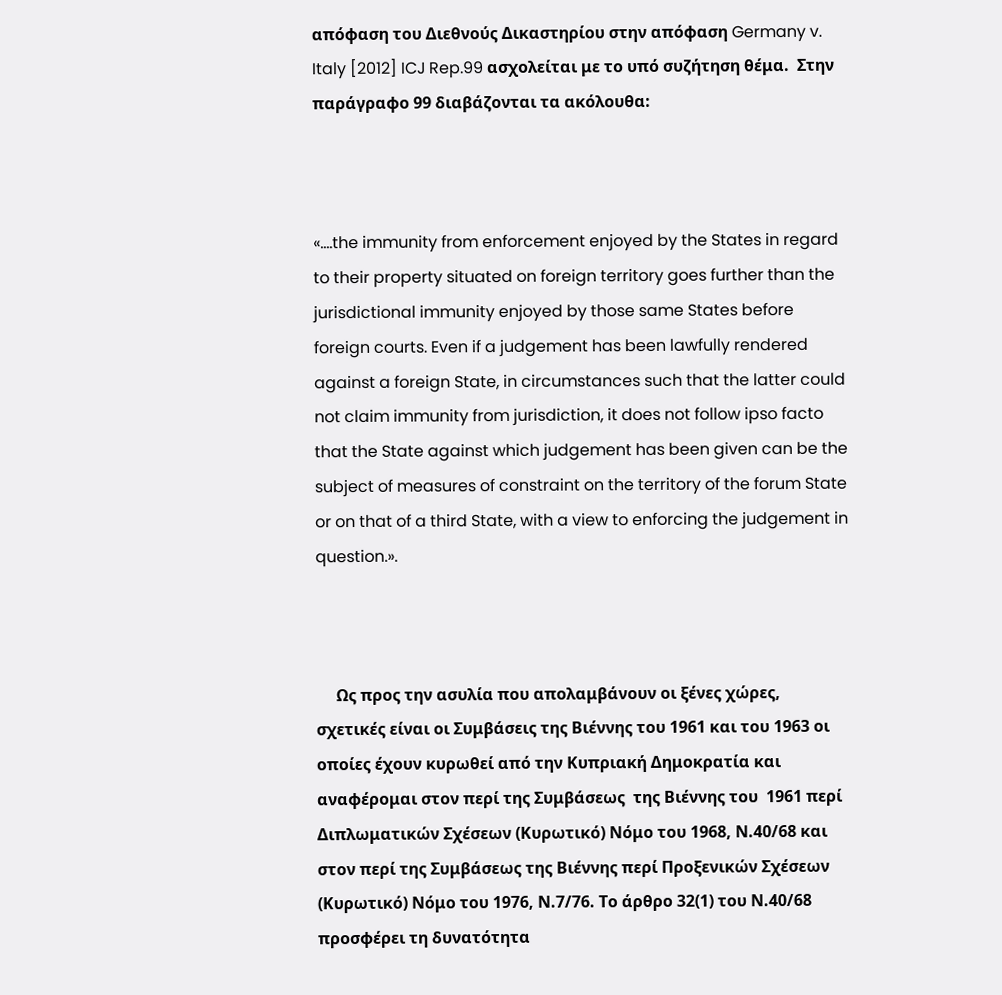απόφαση του Διεθνούς Δικαστηρίου στην απόφαση Germany v. Italy [2012] ICJ Rep.99 ασχολείται με το υπό συζήτηση θέμα.  Στην παράγραφο 99 διαβάζονται τα ακόλουθα:



«….the immunity from enforcement enjoyed by the States in regard to their property situated on foreign territory goes further than the jurisdictional immunity enjoyed by those same States before foreign courts. Even if a judgement has been lawfully rendered against a foreign State, in circumstances such that the latter could not claim immunity from jurisdiction, it does not follow ipso facto that the State against which judgement has been given can be the subject of measures of constraint on the territory of the forum State or on that of a third State, with a view to enforcing the judgement in question.».



     Ως προς την ασυλία που απολαμβάνουν οι ξένες χώρες, σχετικές είναι οι Συμβάσεις της Βιέννης του 1961 και του 1963 οι οποίες έχουν κυρωθεί από την Κυπριακή Δημοκρατία και αναφέρομαι στον περί της Συμβάσεως  της Βιέννης του  1961 περί Διπλωματικών Σχέσεων (Κυρωτικό) Νόμο του 1968, Ν.40/68 και στον περί της Συμβάσεως της Βιέννης περί Προξενικών Σχέσεων (Κυρωτικό) Νόμο του 1976, Ν.7/76. Το άρθρο 32(1) του Ν.40/68 προσφέρει τη δυνατότητα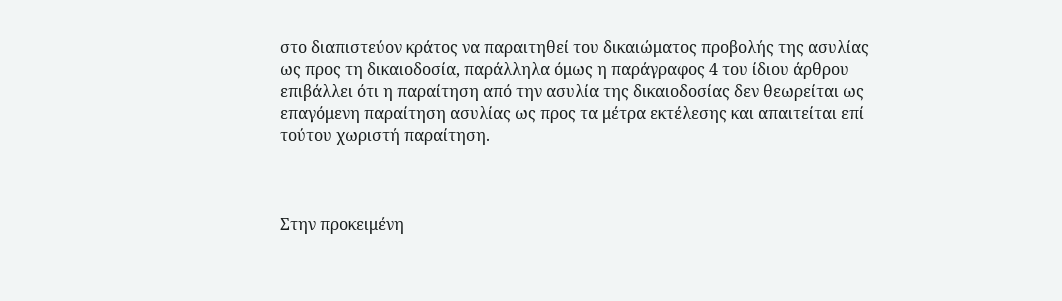στο διαπιστεύον κράτος να παραιτηθεί του δικαιώματος προβολής της ασυλίας ως προς τη δικαιοδοσία, παράλληλα όμως η παράγραφος 4 του ίδιου άρθρου επιβάλλει ότι η παραίτηση από την ασυλία της δικαιοδοσίας δεν θεωρείται ως επαγόμενη παραίτηση ασυλίας ως προς τα μέτρα εκτέλεσης και απαιτείται επί τούτου χωριστή παραίτηση.



Στην προκειμένη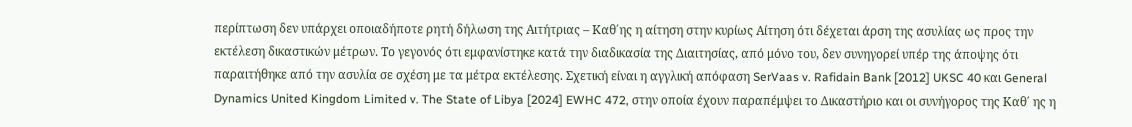περίπτωση δεν υπάρχει οποιαδήποτε ρητή δήλωση της Αιτήτριας – Καθ΄ης η αίτηση στην κυρίως Αίτηση ότι δέχεται άρση της ασυλίας ως προς την εκτέλεση δικαστικών μέτρων. Το γεγονός ότι εμφανίστηκε κατά την διαδικασία της Διαιτησίας, από μόνο του, δεν συνηγορεί υπέρ της άποψης ότι παραιτήθηκε από την ασυλία σε σχέση με τα μέτρα εκτέλεσης. Σχετική είναι η αγγλική απόφαση SerVaas v. Rafidain Bank [2012] UKSC 40 και General Dynamics United Kingdom Limited v. The State of Libya [2024] EWHC 472, στην οποία έχουν παραπέμψει το Δικαστήριο και οι συνήγορος της Καθ΄ ης η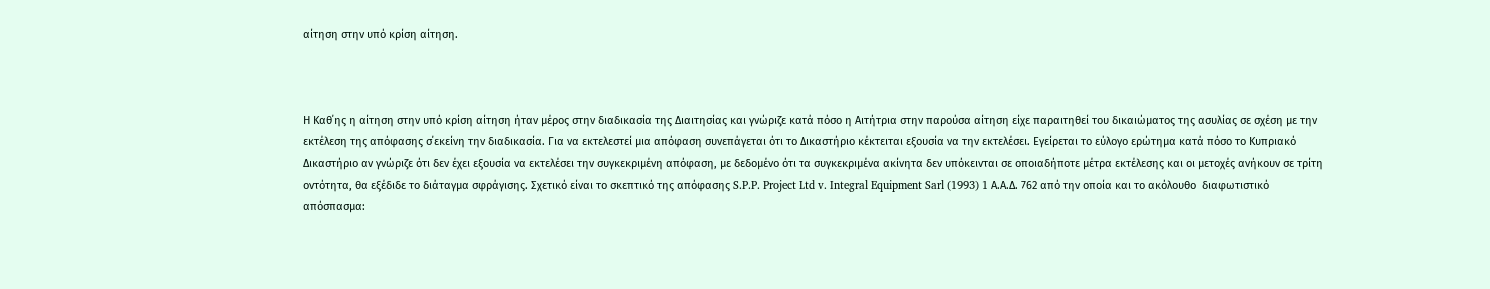αίτηση στην υπό κρίση αίτηση.



Η Καθ΄ης η αίτηση στην υπό κρίση αίτηση ήταν μέρος στην διαδικασία της Διαιτησίας και γνώριζε κατά πόσο η Αιτήτρια στην παρούσα αίτηση είχε παραιτηθεί του δικαιώματος της ασυλίας σε σχέση με την εκτέλεση της απόφασης σ΄εκείνη την διαδικασία. Για να εκτελεστεί μια απόφαση συνεπάγεται ότι το Δικαστήριο κέκτειται εξουσία να την εκτελέσει. Εγείρεται το εύλογο ερώτημα κατά πόσο το Κυπριακό Δικαστήριο αν γνώριζε ότι δεν έχει εξουσία να εκτελέσει την συγκεκριμένη απόφαση, με δεδομένο ότι τα συγκεκριμένα ακίνητα δεν υπόκεινται σε οποιαδήποτε μέτρα εκτέλεσης και οι μετοχές ανήκουν σε τρίτη οντότητα, θα εξέδιδε το διάταγμα σφράγισης. Σχετικό είναι το σκεπτικό της απόφασης S.P.P. Project Ltd v. Integral Equipment Sarl (1993) 1 Α.Α.Δ. 762 από την οποία και το ακόλουθο  διαφωτιστικό απόσπασμα: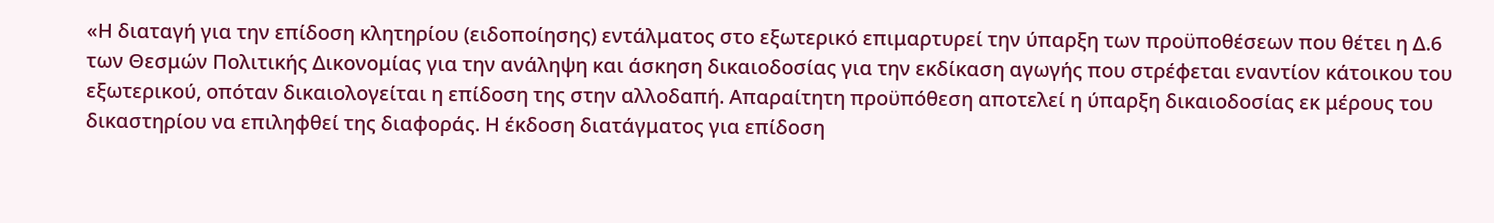«Η διαταγή για την επίδοση κλητηρίου (ειδοποίησης) εντάλματος στο εξωτερικό επιμαρτυρεί την ύπαρξη των προϋποθέσεων που θέτει η Δ.6 των Θεσμών Πολιτικής Δικονομίας για την ανάληψη και άσκηση δικαιοδοσίας για την εκδίκαση αγωγής που στρέφεται εναντίον κάτοικου του εξωτερικού, οπόταν δικαιολογείται η επίδοση της στην αλλοδαπή. Απαραίτητη προϋπόθεση αποτελεί η ύπαρξη δικαιοδοσίας εκ μέρους του δικαστηρίου να επιληφθεί της διαφοράς. Η έκδοση διατάγματος για επίδοση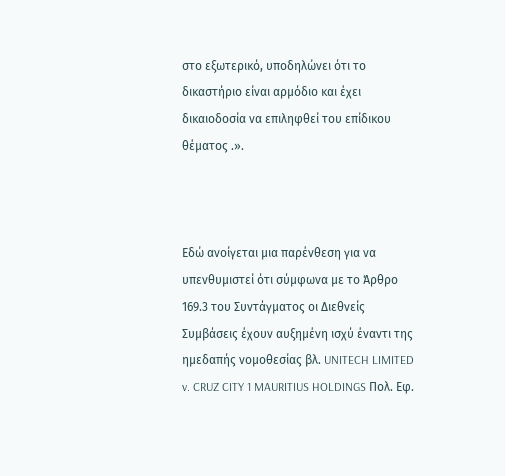στο εξωτερικό, υποδηλώνει ότι το δικαστήριο είναι αρμόδιο και έχει δικαιοδοσία να επιληφθεί του επίδικου θέματος .».



Εδώ ανοίγεται μια παρένθεση για να υπενθυμιστεί ότι σύμφωνα με το Άρθρο 169.3 του Συντάγματος οι Διεθνείς Συμβάσεις έχουν αυξημένη ισχύ έναντι της ημεδαπής νομοθεσίας βλ. UNITECH LIMITED v. CRUZ CITY 1 MAURITIUS HOLDINGS Πολ. Εφ.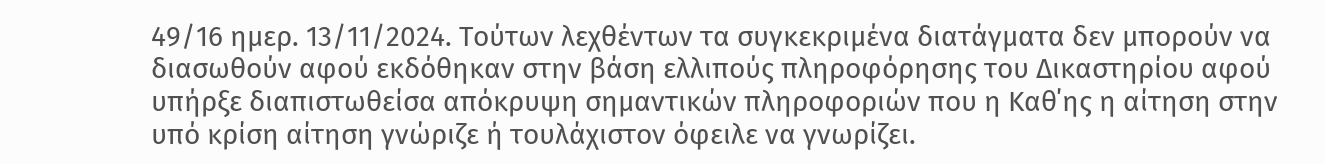49/16 ημερ. 13/11/2024. Τούτων λεχθέντων τα συγκεκριμένα διατάγματα δεν μπορούν να διασωθούν αφού εκδόθηκαν στην βάση ελλιπούς πληροφόρησης του Δικαστηρίου αφού υπήρξε διαπιστωθείσα απόκρυψη σημαντικών πληροφοριών που η Καθ΄ης η αίτηση στην υπό κρίση αίτηση γνώριζε ή τουλάχιστον όφειλε να γνωρίζει.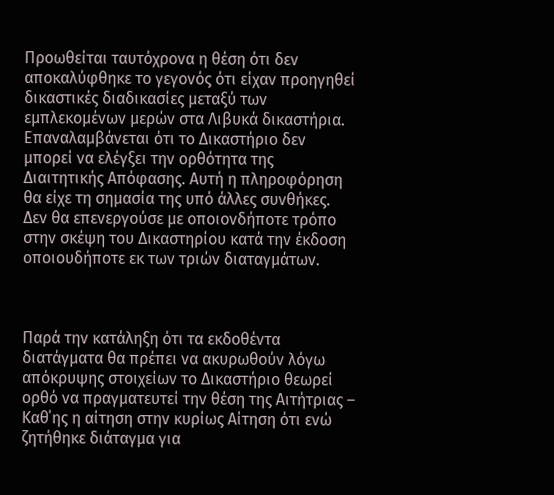Προωθείται ταυτόχρονα η θέση ότι δεν αποκαλύφθηκε το γεγονός ότι είχαν προηγηθεί δικαστικές διαδικασίες μεταξύ των εμπλεκομένων μερών στα Λιβυκά δικαστήρια. Επαναλαμβάνεται ότι το Δικαστήριο δεν μπορεί να ελέγξει την ορθότητα της Διαιτητικής Απόφασης. Αυτή η πληροφόρηση θα είχε τη σημασία της υπό άλλες συνθήκες. Δεν θα επενεργούσε με οποιονδήποτε τρόπο στην σκέψη του Δικαστηρίου κατά την έκδοση οποιουδήποτε εκ των τριών διαταγμάτων.



Παρά την κατάληξη ότι τα εκδοθέντα διατάγματα θα πρέπει να ακυρωθούν λόγω απόκρυψης στοιχείων το Δικαστήριο θεωρεί ορθό να πραγματευτεί την θέση της Αιτήτριας – Καθ΄ης η αίτηση στην κυρίως Αίτηση ότι ενώ ζητήθηκε διάταγμα για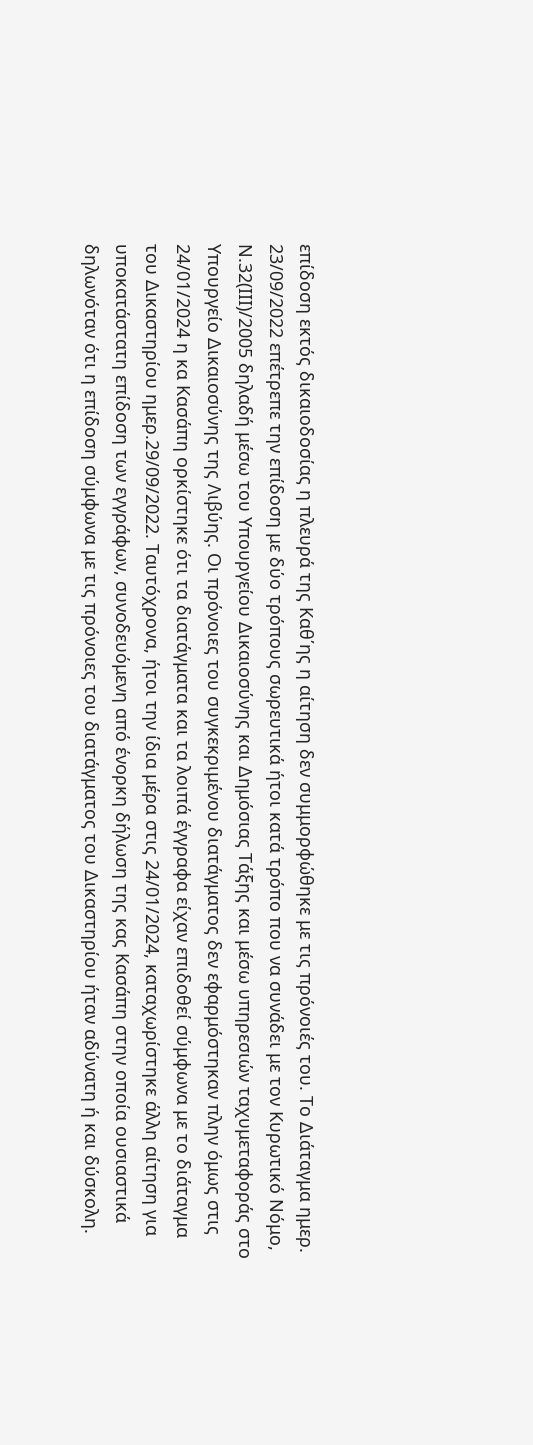επίδοση εκτός δικαιοδοσίας η πλευρά της Καθ΄ης η αίτηση δεν συμμορφώθηκε με τις πρόνοιές του. Το Διάταγμα ημερ. 23/09/2022 επέτρεπε την επίδοση με δύο τρόπους σωρευτικά ήτοι κατά τρόπο που να συνάδει με τον Κυρωτικό Νόμο, Ν.32(ΙΙΙ)/2005 δηλαδή μέσω του Υπουργείου Δικαιοσύνης και Δημόσιας Τάξης και μέσω υπηρεσιών ταχυμεταφοράς στο Υπουργείο Δικαιοσύνης της Λιβύης. Οι πρόνοιες του συγκεκριμένου διατάγματος δεν εφαρμόστηκαν πλην όμως στις 24/01/2024 η κα Κασάπη ορκίστηκε ότι τα διατάγματα και τα λοιπά έγγραφα είχαν επιδοθεί σύμφωνα με το διάταγμα του Δικαστηρίου ημερ.29/09/2022. Ταυτόχρονα, ήτοι την ίδια μέρα στις 24/01/2024, καταχωρίστηκε άλλη αίτηση για υποκατάστατη επίδοση των εγγράφων, συνοδευόμενη από ένορκη δήλωση της κας Κασάπη στην οποία ουσιαστικά δηλωνόταν ότι η επίδοση σύμφωνα με τις πρόνοιες του διατάγματος του Δικαστηρίου ήταν αδύνατη ή και δύσκολη.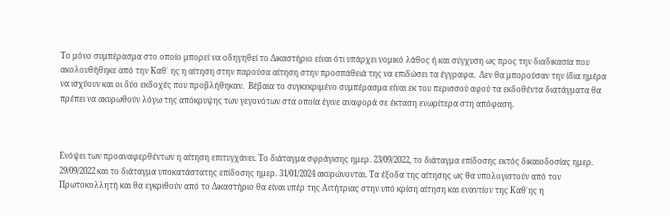Το μόνο συμπέρασμα στο οποίο μπορεί να οδηγηθεί το Δικαστήριο είναι ότι υπάρχει νομικό λάθος ή και σύγχυση ως προς την διαδικασία που ακολουθήθηκε από την Καθ΄ ης η αίτηση στην παρούσα αίτηση στην προσπάθειά της να επιδώσει τα έγγραφα.  Δεν θα μπορούσαν την ίδια ημέρα να ισχύουν και οι δύο εκδοχές που προβλήθηκαν.  Βέβαια το συγκεκριμένο συμπέρασμα είναι εκ του περισσού αφού τα εκδοθέντα διατάγματα θα πρέπει να ακυρωθούν λόγω της απόκρυψης των γεγονότων στα οποία έγινε αναφορά σε έκταση ενωρίτερα στη απόφαση.



Ενόψει των προαναφερθέντων η αίτηση επιτυγχάνει. Το διάταγμα σφράγισης ημερ. 23/09/2022, το διάταγμα επίδοσης εκτός δικαιοδοσίας ημερ. 29/09/2022 και το διάταγμα υποκατάστατης επίδοσης ημερ. 31/01/2024 ακυρώνονται. Τα έξοδα της αίτησης ως θα υπολογιστούν από τον Πρωτοκολλητή και θα εγκριθούν από το Δικαστήριο θα είναι υπέρ της Αιτήτριας στην υπό κρίση αίτηση και εναντίον της Καθ΄ης η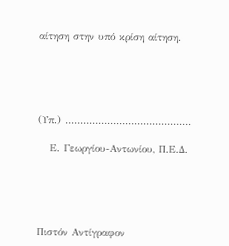αίτηση στην υπό κρίση αίτηση.





(Υπ.) ……………………………………

   Ε. Γεωργίου-Αντωνίου, Π.Ε.Δ.





Πιστόν Αντίγραφον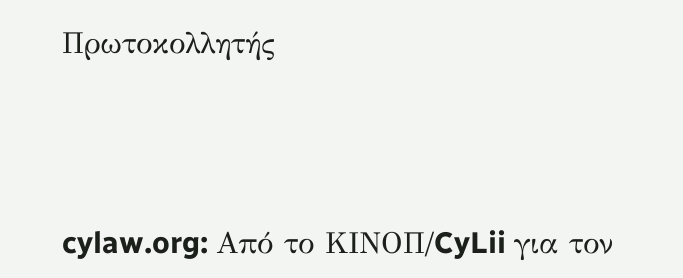Πρωτοκολλητής




cylaw.org: Από το ΚΙΝOΠ/CyLii για τον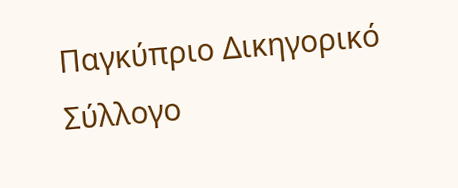Παγκύπριο Δικηγορικό Σύλλογο